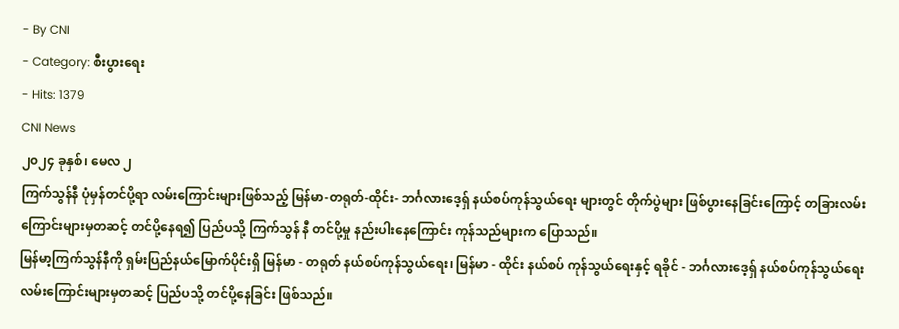- By CNI
- Category: စီးပွားရေး
- Hits: 1379
CNI News
၂၀၂၄ ခုနှစ်၊ မေလ ၂
ကြက်သွန်နီ ပုံမှန်တင်ပို့ရာ လမ်းကြောင်းများဖြစ်သည့် မြန်မာ-တရုတ်-ထိုင်း- ဘင်္ဂလားဒေ့ရှ် နယ်စပ်ကုန်သွယ်ရေး များတွင် တိုက်ပွဲများ ဖြစ်ပွားနေခြင်းကြောင့် တခြားလမ်းကြောင်းများမှတဆင့် တင်ပို့နေရ၍ ပြည်ပသို့ ကြက်သွန် နီ တင်ပို့မှု နည်းပါးနေကြောင်း ကုန်သည်များက ပြောသည်။
မြန်မာ့ကြက်သွန်နီကို ရှမ်းပြည်နယ်မြောက်ပိုင်းရှိ မြန်မာ - တရုတ် နယ်စပ်ကုန်သွယ်ရေး၊ မြန်မာ - ထိုင်း နယ်စပ် ကုန်သွယ်ရေးနှင့် ရခိုင် - ဘင်္ဂလားဒေ့ရှ် နယ်စပ်ကုန်သွယ်ရေးလမ်းကြောင်းများမှတဆင့် ပြည်ပသို့ တင်ပို့နေခြင်း ဖြစ်သည်။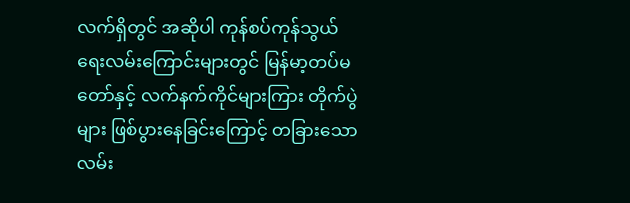လက်ရှိတွင် အဆိုပါ ကုန်စပ်ကုန်သွယ်ရေးလမ်းကြောင်းများတွင် မြန်မာ့တပ်မတော်နှင့် လက်နက်ကိုင်များကြား တိုက်ပွဲများ ဖြစ်ပွားနေခြင်းကြောင့် တခြားသော လမ်း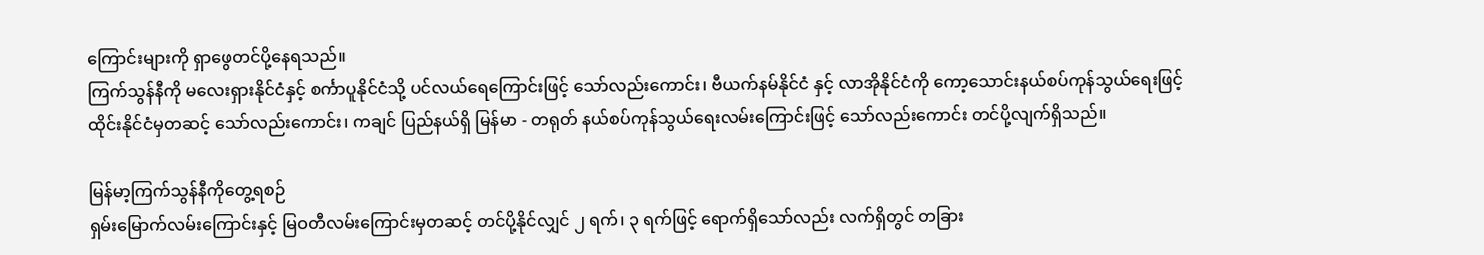ကြောင်းများကို ရှာဖွေတင်ပို့နေရသည်။
ကြက်သွန်နီကို မလေးရှားနိုင်ငံနှင့် စင်္ကာပူနိုင်ငံသို့ ပင်လယ်ရေကြောင်းဖြင့် သော်လည်းကောင်း၊ ဗီယက်နမ်နိုင်ငံ နှင့် လာအိုနိုင်ငံကို ကော့သောင်းနယ်စပ်ကုန်သွယ်ရေးဖြင့် ထိုင်းနိုင်ငံမှတဆင့် သော်လည်းကောင်း၊ ကချင် ပြည်နယ်ရှိ မြန်မာ - တရုတ် နယ်စပ်ကုန်သွယ်ရေးလမ်းကြောင်းဖြင့် သော်လည်းကောင်း တင်ပို့လျက်ရှိသည်။

မြန်မာ့ကြက်သွန်နီကိုတွေ့ရစဉ်
ရှမ်းမြောက်လမ်းကြောင်းနှင့် မြဝတီလမ်းကြောင်းမှတဆင့် တင်ပို့နိုင်လျှင် ၂ ရက်၊ ၃ ရက်ဖြင့် ရောက်ရှိသော်လည်း လက်ရှိတွင် တခြား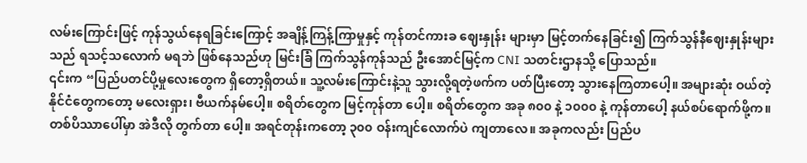လမ်းကြောင်းဖြင့် ကုန်သွယ်နေရခြင်းကြောင့် အချိန့်ကြန့်ကြာမှုနှင့် ကုန်တင်ကားခ ဈေးနှုန်း များမှာ မြင့်တက်နေခြင်း၍ ကြက်သွန်နီဈေးနှုန်းများသည် ရသင့်သလောက် မရဘဲ ဖြစ်နေသည်ဟု မြင်းခြံ ကြက်သွန်ကုန်သည် ဦးအောင်မြင့်က CNI သတင်းဌာနသို့ ပြောသည်။
၎င်းက “ပြည်ပတင်ပို့မှုလေးတွေက ရှိတော့ရှိတယ်။ သူ့လမ်းကြောင်းနဲ့သူ သွားလို့ရတဲ့ဖက်က ပတ်ပြီးတော့ သွားနေကြတာပေါ့။ အများဆုံး ဝယ်တဲ့နိုင်ငံတွေကတော့ မလေးရှား၊ ဗီယက်နမ်ပေါ့။ စရိတ်တွေက မြင့်ကုန်တာ ပေါ့။ စရိတ်တွေက အခု ၈၀၀ နဲ့ ၁၀၀၀ နဲ့ ကုန်တာပေါ့ နယ်စပ်ရောက်ဖို့က။ တစ်ပိဿာပေါ်မှာ အဲဒီလို တွက်တာ ပေါ့။ အရင်တုန်းကတော့ ၃၀၀ ဝန်းကျင်လောက်ပဲ ကျတာလေ။ အခုကလည်း ပြည်ပ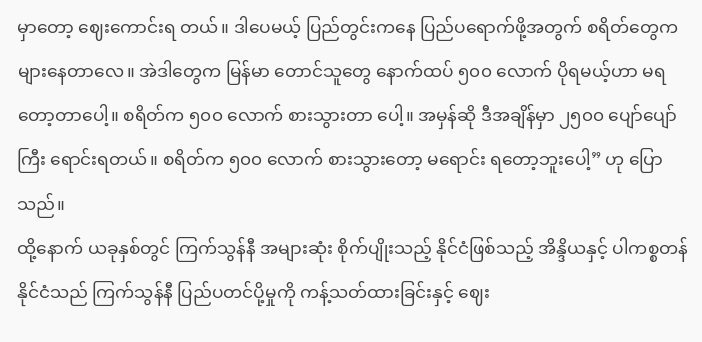မှာတော့ ဈေးကောင်းရ တယ်။ ဒါပေမယ့် ပြည်တွင်းကနေ ပြည်ပရောက်ဖို့အတွက် စရိတ်တွေက များနေတာလေ။ အဲဒါတွေက မြန်မာ တောင်သူတွေ နောက်ထပ် ၅၀၀ လောက် ပိုရမယ့်ဟာ မရတော့တာပေါ့။ စရိတ်က ၅၀၀ လောက် စားသွားတာ ပေါ့။ အမှန်ဆို ဒီအချိန်မှာ ၂၅၀၀ ပျော်ပျော်ကြီး ရောင်းရတယ်။ စရိတ်က ၅၀၀ လောက် စားသွားတော့ မရောင်း ရတော့ဘူးပေါ့” ဟု ပြောသည်။
ထို့နောက် ယခုနှစ်တွင် ကြက်သွန်နီ အများဆုံး စိုက်ပျိုးသည့် နိုင်ငံဖြစ်သည့် အိန္ဒိယနှင့် ပါကစ္စတန်နိုင်ငံသည် ကြက်သွန်နီ ပြည်ပတင်ပို့မှုကို ကန့်သတ်ထားခြင်းနှင့် ဈေး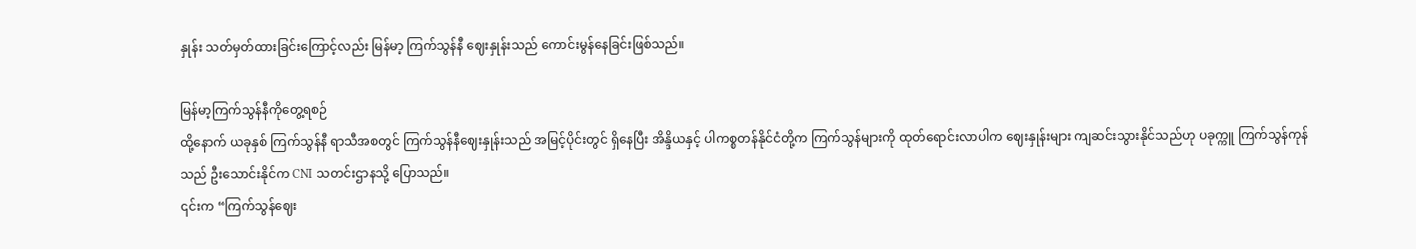နှုန်း သတ်မှတ်ထားခြင်းကြောင့်လည်း မြန်မာ့ ကြက်သွန်နီ ဈေးနှုန်းသည် ကောင်းမွန်နေခြင်းဖြစ်သည်။

မြန်မာ့ကြက်သွန်နီကိုတွေ့ရစဉ်
ထို့နောက် ယခုနှစ် ကြက်သွန်နီ ရာသီအစတွင် ကြက်သွန်နီဈေးနှုန်းသည် အမြင့်ပိုင်းတွင် ရှိနေပြီး အိန္ဒိယနှင့် ပါကစ္စတန်နိုင်ငံတို့က ကြက်သွန်များကို ထုတ်ရောင်းလာပါက ဈေးနှုန်းများ ကျဆင်းသွားနိုင်သည်ဟု ပခုက္ကူ ကြက်သွန်ကုန်သည် ဦးသောင်းနိုင်က CNI သတင်းဌာနသို့ ပြောသည်။
၎င်းက “ကြက်သွန်ဈေး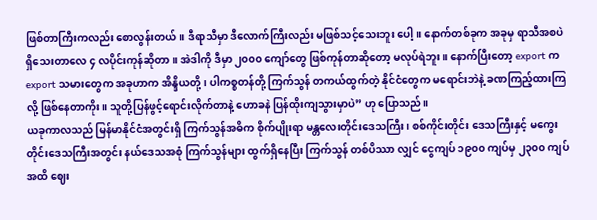ဖြစ်တာကြီးကလည်း စောလွန်းတယ်။ ဒီရာသီမှာ ဒီလောက်ကြီးလည်း မဖြစ်သင့်သေးဘူး ပေါ့။ နောက်တစ်ခုက အခုမှ ရာသီအစပဲ ရှိသေးတာလေ ၄ လပိုင်းကုန်ဆိုတာ။ အဲဒါကို ဒီမှာ ၂၀၀၀ ကျော်တွေ ဖြစ်ကုန်တာဆိုတော့ မလုပ်ရဲဘူး။ နောက်ပြီးတော့ export က export သမားတွေက အခုဟာက အိန္ဒိယတို့၊ ပါကစ္စတန်တို့ ကြက်သွန် တကယ်ထွက်တဲ့ နိုင်ငံတွေက မရောင်းဘဲနဲ့ ခဏကြည့်ထားကြလို့ ဖြစ်နေတာကိုး။ သူတို့ပြန်ဖွင့်ရောင်းလိုက်တာနဲ့ ဟောခနဲ ပြန်ထိုးကျသွားမှာပဲ” ဟု ပြောသည်။
ယခုကာလသည် မြန်မာနိုင်ငံအတွင်းရှိ ကြက်သွန်အဓိက စိုက်ပျိုးရာ မန္တလေးတိုင်းဒေသကြီး၊ စစ်ကိုင်းတိုင်း ဒေသကြီးနှင့် မကွေးတိုင်းဒေသကြီးအတွင်း နယ်ဒေသအစုံ ကြက်သွန်များ ထွက်ရှိနေပြီး ကြက်သွန် တစ်ပိဿာ လျှင် ငွေကျပ် ၁၉၀၀ ကျပ်မှ ၂၃၀၀ ကျပ်အထိ ဈေး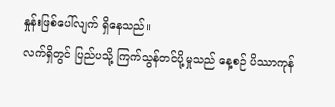နှုန်းဖြစ်ပေါ်လျက် ရှိနေသည်။
လက်ရှိတွင် ပြည်ပသို့ ကြက်သွန်တင်ပို့မှုသည် နေ့စဉ် ပိဿာကုန်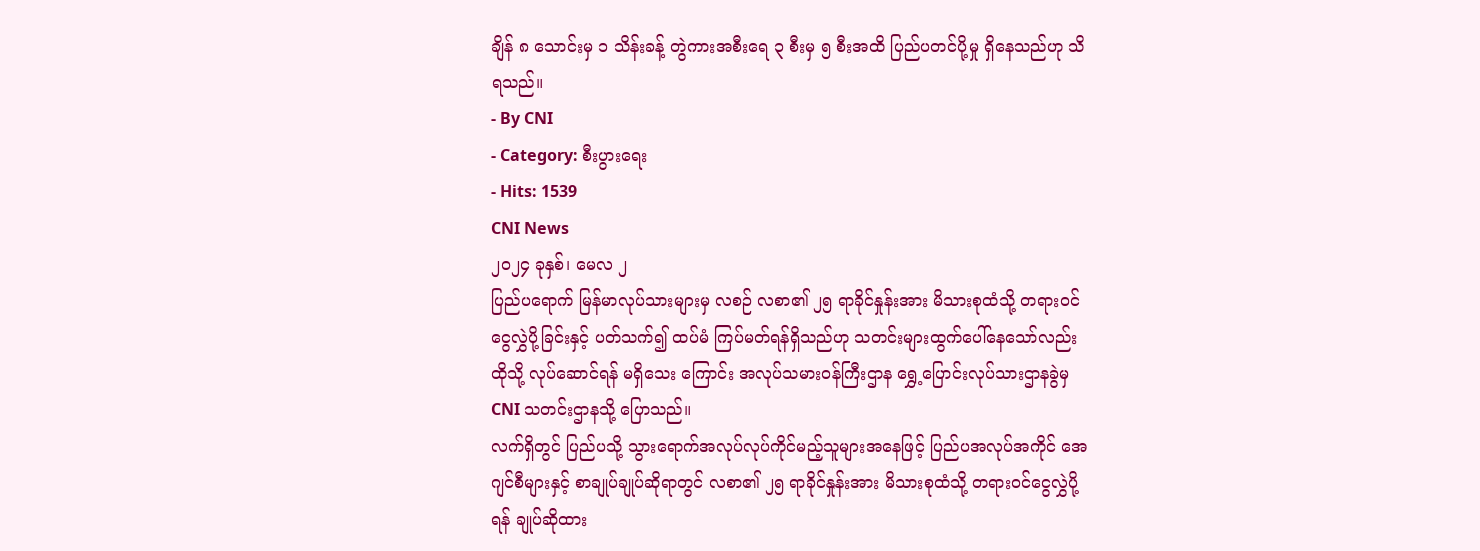ချိန် ၈ သောင်းမှ ၁ သိန်းခန့် တွဲကားအစီးရေ ၃ စီးမှ ၅ စီးအထိ ပြည်ပတင်ပို့မှု ရှိနေသည်ဟု သိရသည်။
- By CNI
- Category: စီးပွားရေး
- Hits: 1539
CNI News
၂၀၂၄ ခုနှစ်၊ မေလ ၂
ပြည်ပရောက် မြန်မာလုပ်သားများမှ လစဉ် လစာ၏ ၂၅ ရာခိုင်နှုန်းအား မိသားစုထံသို့ တရားဝင်ငွေလွှဲပို့ခြင်းနှင့် ပတ်သက်၍ ထပ်မံ ကြပ်မတ်ရန်ရှိသည်ဟု သတင်းများထွက်ပေါ်နေသော်လည်း ထိုသို့ လုပ်ဆောင်ရန် မရှိသေး ကြောင်း အလုပ်သမားဝန်ကြီးဌာန ရွှေ့ပြောင်းလုပ်သားဌာနခွဲမှ CNI သတင်းဌာနသို့ ပြောသည်။
လက်ရှိတွင် ပြည်ပသို့ သွားရောက်အလုပ်လုပ်ကိုင်မည့်သူများအနေဖြင့် ပြည်ပအလုပ်အကိုင် အေဂျင်စီများနှင့် စာချုပ်ချုပ်ဆိုရာတွင် လစာ၏ ၂၅ ရာခိုင်နှုန်းအား မိသားစုထံသို့ တရားဝင်ငွေလွှဲပို့ရန် ချုပ်ဆိုထား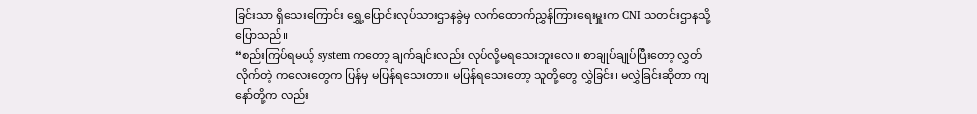ခြင်းသာ ရှိသေးကြောင်း ရွှေ့ပြောင်းလုပ်သားဌာနခွဲမှ လက်ထောက်ညွှန်ကြားရေးမှူးက CNI သတင်းဌာနသို့ ပြောသည်။
“စည်းကြပ်ရမယ့် system ကတော့ ချက်ချင်းလည်း လုပ်လို့မရသေးဘူးလေ။ စာချုပ်ချုပ်ပြီးတော့ လွှတ်လိုက်တဲ့ ကလေးတွေက ပြန်မှ မပြန်ရသေးတာ။ မပြန်ရသေးတော့ သူတို့တွေ လွှဲခြင်း၊ မလွှဲခြင်းဆိုတာ ကျနော်တို့က လည်း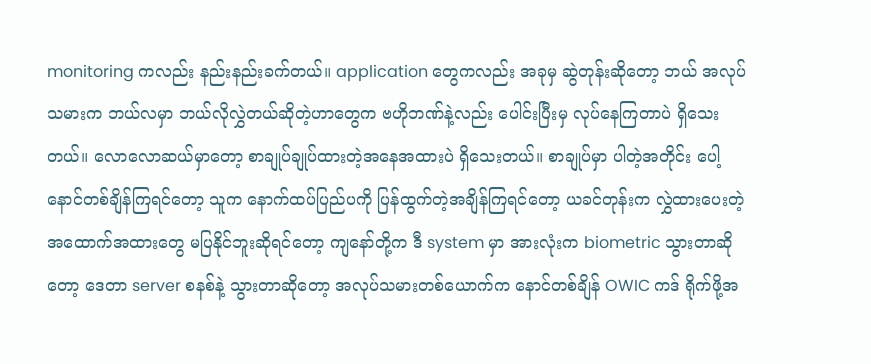monitoring ကလည်း နည်းနည်းခက်တယ်။ application တွေကလည်း အခုမှ ဆွဲတုန်းဆိုတော့ ဘယ် အလုပ်သမားက ဘယ်လမှာ ဘယ်လိုလွှဲတယ်ဆိုတဲ့ဟာတွေက ဗဟိုဘဏ်နဲ့လည်း ပေါင်းပြီးမှ လုပ်နေကြတာပဲ ရှိသေးတယ်။ လောလောဆယ်မှာတော့ စာချုပ်ချုပ်ထားတဲ့အနေအထားပဲ ရှိသေးတယ်။ စာချုပ်မှာ ပါတဲ့အတိုင်း ပေါ့ နောင်တစ်ချိန်ကြရင်တော့ သူက နောက်ထပ်ပြည်ပကို ပြန်ထွက်တဲ့အချိန်ကြရင်တော့ ယခင်တုန်းက လွှဲထားပေးတဲ့ အထောက်အထားတွေ မပြနိုင်ဘူးဆိုရင်တော့ ကျနော်တို့က ဒီ system မှာ အားလုံးက biometric သွားတာဆိုတော့ ဒေတာ server စနစ်နဲ့ သွားတာဆိုတော့ အလုပ်သမားတစ်ယောက်က နောင်တစ်ချိန် OWIC ကဒ် ရိုက်ဖို့အ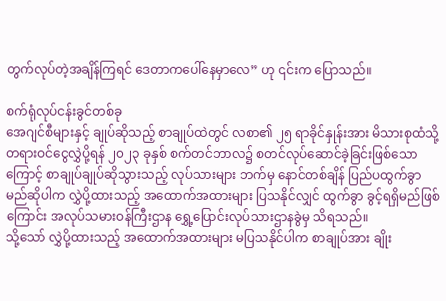တွက်လုပ်တဲ့အချိန်ကြရင် ဒေတာကပေါ်နေမှာလေ” ဟု ၎င်းက ပြောသည်။

စက်ရုံလုပ်ငန်းခွင်တစ်ခု
အေဂျင်စီများနှင့် ချုပ်ဆိုသည့် စာချုပ်ထဲတွင် လစာ၏ ၂၅ ရာခိုင်နှုန်းအား မိသားစုထံသို့ တရားဝင်ငွေလွှဲပို့ရန် ၂၀၂၃ ခုနှစ် စက်တင်ဘာလ၌ စတင်လုပ်ဆောင်ခဲ့ခြင်းဖြစ်သောကြောင့် စာချုပ်ချုပ်ဆိုသွားသည့် လုပ်သားများ ဘက်မှ နောင်တစ်ချိန် ပြည်ပထွက်ခွာမည်ဆိုပါက လွှဲပို့ထားသည့် အထောက်အထားများ ပြသနိုင်လျှင် ထွက်ခွာ ခွင့်ရရှိမည်ဖြစ်ကြောင်း အလုပ်သမားဝန်ကြီးဌာန ရွှေ့ပြောင်းလုပ်သားဌာနခွဲမှ သိရသည်။
သို့သော် လွှဲပို့ထားသည့် အထောက်အထားများ မပြသနိုင်ပါက စာချုပ်အား ချိုး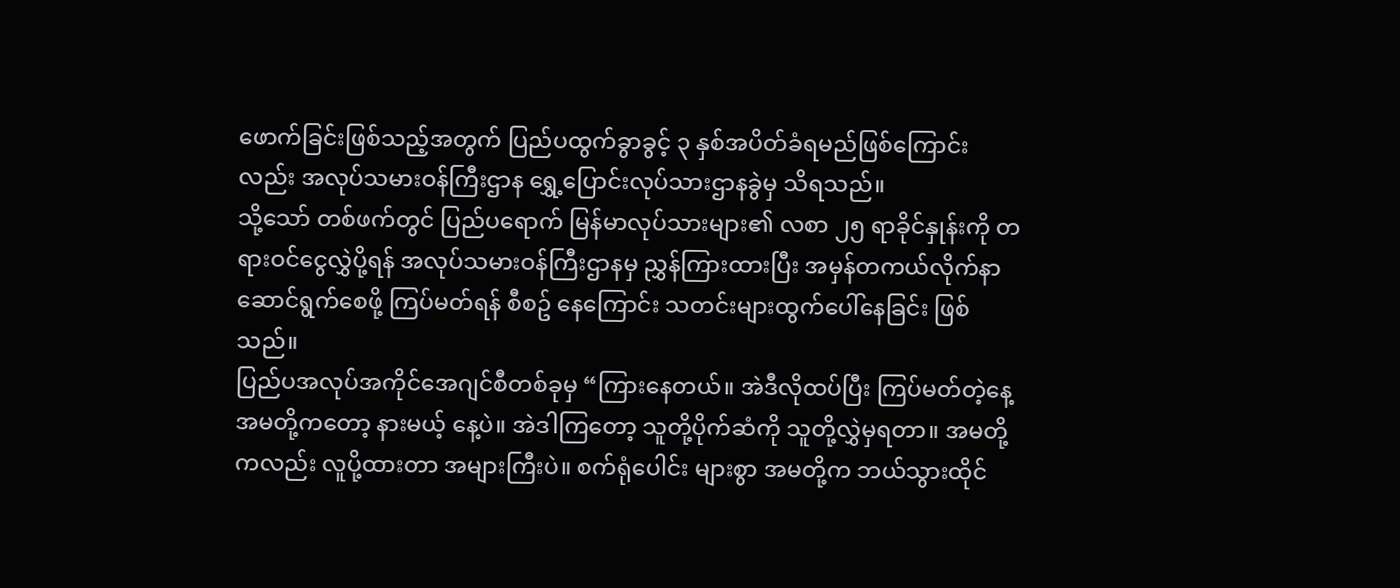ဖောက်ခြင်းဖြစ်သည့်အတွက် ပြည်ပထွက်ခွာခွင့် ၃ နှစ်အပိတ်ခံရမည်ဖြစ်ကြောင်းလည်း အလုပ်သမားဝန်ကြီးဌာန ရွှေ့ပြောင်းလုပ်သားဌာနခွဲမှ သိရသည်။
သို့သော် တစ်ဖက်တွင် ပြည်ပရောက် မြန်မာလုပ်သားများ၏ လစာ ၂၅ ရာခိုင်နှုန်းကို တရားဝင်ငွေလွှဲပို့ရန် အလုပ်သမားဝန်ကြီးဌာနမှ ညွှန်ကြားထားပြီး အမှန်တကယ်လိုက်နာဆောင်ရွက်စေဖို့ ကြပ်မတ်ရန် စီစဥ် နေကြောင်း သတင်းများထွက်ပေါ်နေခြင်း ဖြစ်သည်။
ပြည်ပအလုပ်အကိုင်အေဂျင်စီတစ်ခုမှ “ကြားနေတယ်။ အဲဒီလိုထပ်ပြီး ကြပ်မတ်တဲ့နေ့ အမတို့ကတော့ နားမယ့် နေ့ပဲ။ အဲဒါကြတော့ သူတို့ပိုက်ဆံကို သူတို့လွှဲမှရတာ။ အမတို့ကလည်း လူပို့ထားတာ အများကြီးပဲ။ စက်ရုံပေါင်း များစွာ အမတို့က ဘယ်သွားထိုင်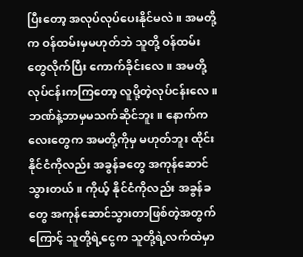ပြီးတော့ အလုပ်လုပ်ပေးနိုင်မလဲ။ အမတို့က ဝန်ထမ်းမှမဟုတ်ဘဲ သူတို့ ဝန်ထမ်း တွေလိုက်ပြီး ကောက်ခိုင်းလေ။ အမတို့လုပ်ငန်းကကြတော့ လူပို့တဲ့လုပ်ငန်းလေ။ ဘဏ်နဲ့ဘာမှမသက်ဆိုင်ဘူး။ နောက်ကလေးတွေက အမတို့ကိုမှ မဟုတ်ဘူး ထိုင်းနိုင်ငံကိုလည်း အခွန်ခတွေ အကုန်ဆောင်သွားတယ်။ ကိုယ့် နိုင်ငံကိုလည်း အခွန်ခတွေ အကုန်ဆောင်သွားတာဖြစ်တဲ့အတွက်ကြောင့် သူတို့ရဲ့ငွေက သူတို့ရဲ့လက်ထဲမှာ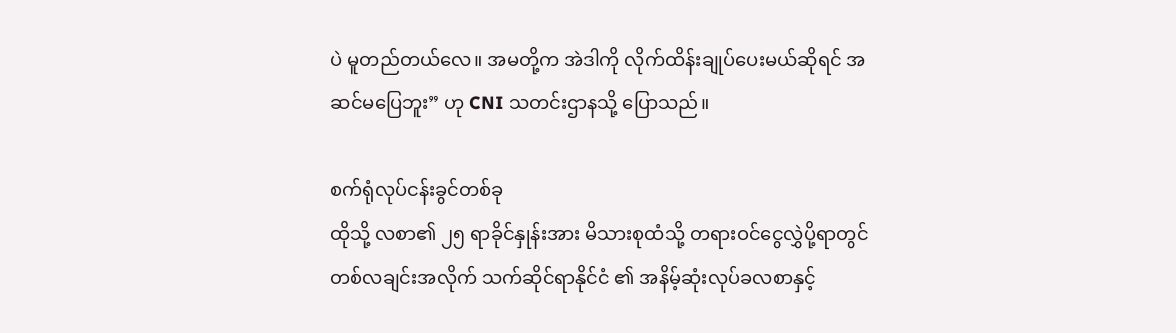ပဲ မူတည်တယ်လေ။ အမတို့က အဲဒါကို လိုက်ထိန်းချုပ်ပေးမယ်ဆိုရင် အဆင်မပြေဘူး” ဟု CNI သတင်းဌာနသို့ ပြောသည်။

စက်ရုံလုပ်ငန်းခွင်တစ်ခု
ထိုသို့ လစာ၏ ၂၅ ရာခိုင်နှုန်းအား မိသားစုထံသို့ တရားဝင်ငွေလွှဲပို့ရာတွင် တစ်လချင်းအလိုက် သက်ဆိုင်ရာနိုင်ငံ ၏ အနိမ့်ဆုံးလုပ်ခလစာနှင့်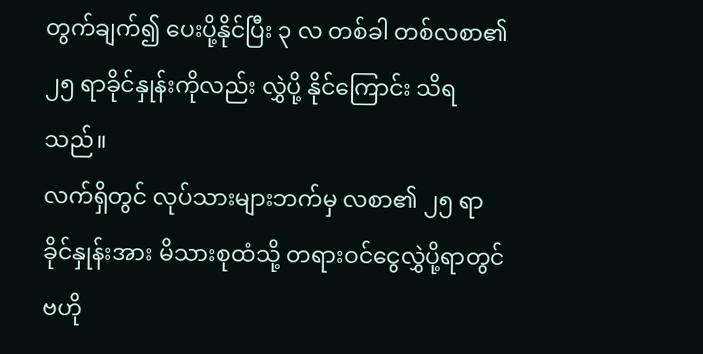တွက်ချက်၍ ပေးပို့နိုင်ပြီး ၃ လ တစ်ခါ တစ်လစာ၏ ၂၅ ရာခိုင်နှုန်းကိုလည်း လွှဲပို့ နိုင်ကြောင်း သိရသည်။
လက်ရှိတွင် လုပ်သားများဘက်မှ လစာ၏ ၂၅ ရာခိုင်နှုန်းအား မိသားစုထံသို့ တရားဝင်ငွေလွှဲပို့ရာတွင် ဗဟို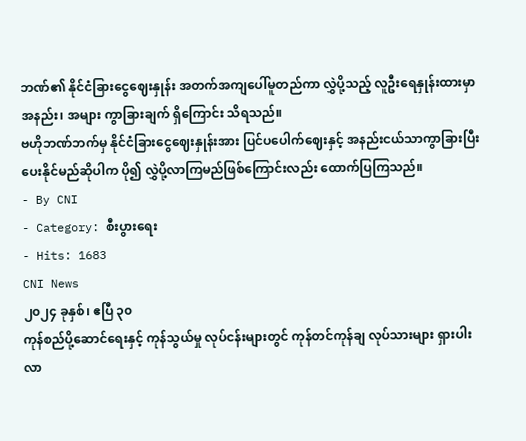ဘဏ်၏ နိုင်ငံခြားငွေဈေးနှုန်း အတက်အကျပေါ်မူတည်ကာ လွှဲပို့သည့် လူဦးရေနှုန်းထားမှာ အနည်း၊ အများ ကွာခြားချက် ရှိကြောင်း သိရသည်။
ဗဟိုဘဏ်ဘက်မှ နိုင်ငံခြားငွေဈေးနှုန်းအား ပြင်ပပေါက်ဈေးနှင့် အနည်းငယ်သာကွာခြားပြီး ပေးနိုင်မည်ဆိုပါက ပို၍ လွှဲပို့လာကြမည်ဖြစ်ကြောင်းလည်း ထောက်ပြကြသည်။
- By CNI
- Category: စီးပွားရေး
- Hits: 1683
CNI News
၂၀၂၄ ခုနှစ်၊ ဧပြီ ၃၀
ကုန်စည်ပို့ဆောင်ရေးနှင့် ကုန်သွယ်မှု လုပ်ငန်းများတွင် ကုန်တင်ကုန်ချ လုပ်သားများ ရှားပါးလာ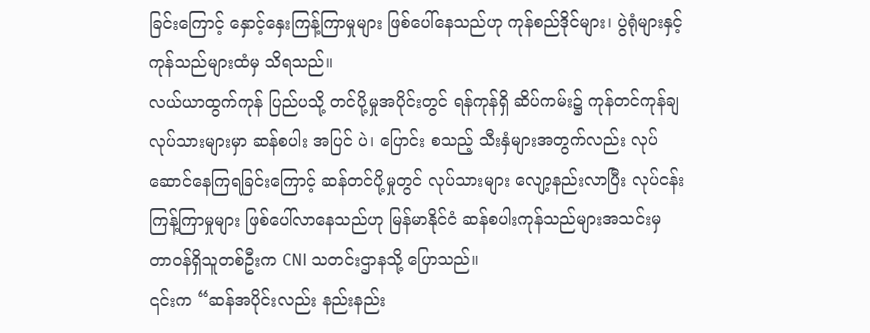ခြင်းကြောင့် နှောင့်နှေးကြန့်ကြာမှုများ ဖြစ်ပေါ်နေသည်ဟု ကုန်စည်ဒိုင်များ၊ ပွဲရုံများနှင့် ကုန်သည်များထံမှ သိရသည်။
လယ်ယာထွက်ကုန် ပြည်ပသို့ တင်ပို့မှုအပိုင်းတွင် ရန်ကုန်ရှိ ဆိပ်ကမ်း၌ ကုန်တင်ကုန်ချ လုပ်သားများမှာ ဆန်စပါး အပြင် ပဲ၊ ပြောင်း စသည့် သီးနှံများအတွက်လည်း လုပ်ဆောင်နေကြရခြင်းကြောင့် ဆန်တင်ပို့မှုတွင် လုပ်သားများ လျော့နည်းလာပြီး လုပ်ငန်းကြန့်ကြာမှုများ ဖြစ်ပေါ်လာနေသည်ဟု မြန်မာနိုင်ငံ ဆန်စပါးကုန်သည်များအသင်းမှ တာဝန်ရှိသူတစ်ဦးက CNI သတင်းဌာနသို့ ပြောသည်။
၎င်းက “ဆန်အပိုင်းလည်း နည်းနည်း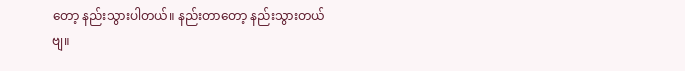တော့ နည်းသွားပါတယ်။ နည်းတာတော့ နည်းသွားတယ်ဗျ။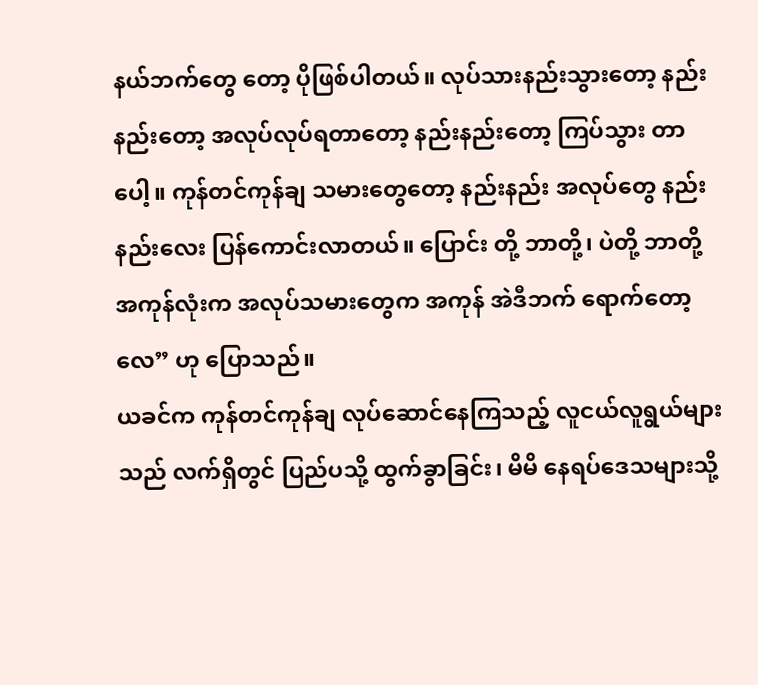နယ်ဘက်တွေ တော့ ပိုဖြစ်ပါတယ်။ လုပ်သားနည်းသွားတော့ နည်းနည်းတော့ အလုပ်လုပ်ရတာတော့ နည်းနည်းတော့ ကြပ်သွား တာပေါ့။ ကုန်တင်ကုန်ချ သမားတွေတော့ နည်းနည်း အလုပ်တွေ နည်းနည်းလေး ပြန်ကောင်းလာတယ်။ ပြောင်း တို့ ဘာတို့၊ ပဲတို့ ဘာတို့ အကုန်လုံးက အလုပ်သမားတွေက အကုန် အဲဒီဘက် ရောက်တော့လေ” ဟု ပြောသည်။
ယခင်က ကုန်တင်ကုန်ချ လုပ်ဆောင်နေကြသည့် လူငယ်လူရွယ်များသည် လက်ရှိတွင် ပြည်ပသို့ ထွက်ခွာခြင်း၊ မိမိ နေရပ်ဒေသများသို့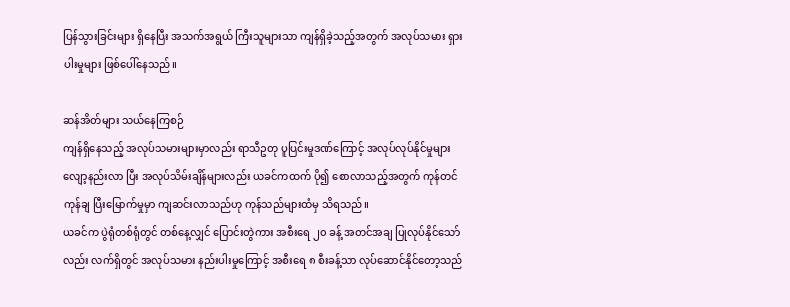ပြန်သွားခြင်းများ ရှိနေပြီး အသက်အရွယ် ကြီးသူများသာ ကျန်ရှိခဲ့သည့်အတွက် အလုပ်သမား ရှားပါးမှုများ ဖြစ်ပေါ်နေသည်။

ဆန်အိတ်များ သယ်နေကြစဉ်
ကျန်ရှိနေသည့် အလုပ်သမားများမှာလည်း ရာသီဥတု ပူပြင်းမှုဒဏ်ကြောင့် အလုပ်လုပ်နိုင်မှုများ လျော့နည်းလာ ပြီး အလုပ်သိမ်းချိန်များလည်း ယခင်ကထက် ပို၍ စောလာသည့်အတွက် ကုန်တင်ကုန်ချ ပြီးမြောက်မှုမှာ ကျဆင်းလာသည်ဟု ကုန်သည်များထံမှ သိရသည်။
ယခင်က ပွဲရုံတစ်ရုံတွင် တစ်နေ့လျှင် ပြောင်းတွဲကား အစီးရေ ၂၀ ခန့် အတင်အချ ပြုလုပ်နိုင်သော်လည်း လက်ရှိတွင် အလုပ်သမား နည်းပါးမှုကြောင့် အစီးရေ ၈ စီးခန့်သာ လုပ်ဆောင်နိုင်တော့သည်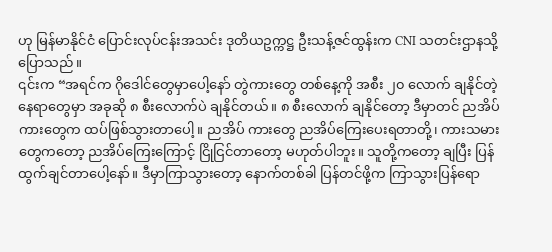ဟု မြန်မာနိုင်ငံ ပြောင်းလုပ်ငန်းအသင်း ဒုတိယဥက္ကဋ္ဌ ဦးသန့်ဇင်ထွန်းက CNI သတင်းဌာနသို့ ပြောသည်။
၎င်းက “အရင်က ဂိုဒေါင်တွေမှာပေါ့နော် တွဲကားတွေ တစ်နေ့ကို အစီး ၂၀ လောက် ချနိုင်တဲ့နေရာတွေမှာ အခုဆို ၈ စီးလောက်ပဲ ချနိုင်တယ်။ ၈ စီးလောက် ချနိုင်တော့ ဒီမှာတင် ညအိပ်ကားတွေက ထပ်ဖြစ်သွားတာပေါ့။ ညအိပ် ကားတွေ ညအိပ်ကြေးပေးရတာတို့၊ ကားသမားတွေကတော့ ညအိပ်ကြေးကြောင့် ငြိုငြင်တာတော့ မဟုတ်ပါဘူး။ သူတို့ကတော့ ချပြီး ပြန်ထွက်ချင်တာပေါ့နော်။ ဒီမှာကြာသွားတော့ နောက်တစ်ခါ ပြန်တင်ဖို့က ကြာသွားပြန်ရော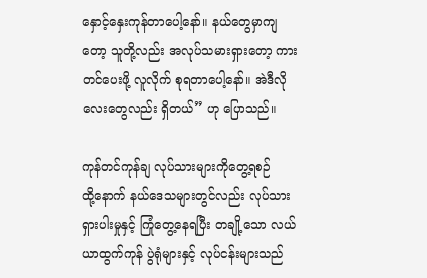နှောင့်နှေးကုန်တာပေါ့နော်။ နယ်တွေမှာကျတော့ သူတို့လည်း အလုပ်သမားရှားတော့ ကားတင်ပေးဖို့ လူလိုက် စုရတာပေါ့နော်။ အဲဒီလိုလေးတွေလည်း ရှိတယ်” ဟု ပြောသည်။

ကုန်တင်ကုန်ချ လုပ်သားများကိုတွေ့ရစဉ်
ထို့နောက် နယ်ဒေသများတွင်လည်း လုပ်သားရှားပါးမှုနှင့် ကြုံတွေ့နေရပြီး တချို့သော လယ်ယာထွက်ကုန် ပွဲရုံများနှင့် လုပ်ငန်းများသည်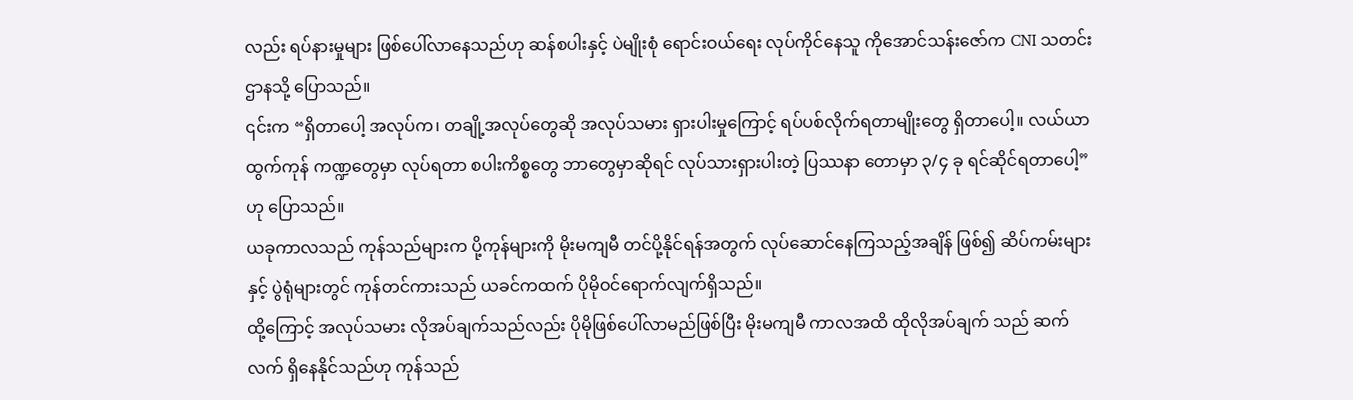လည်း ရပ်နားမှုများ ဖြစ်ပေါ်လာနေသည်ဟု ဆန်စပါးနှင့် ပဲမျိုးစုံ ရောင်းဝယ်ရေး လုပ်ကိုင်နေသူ ကိုအောင်သန်းဇော်က CNI သတင်းဌာနသို့ ပြောသည်။
၎င်းက “ရှိတာပေါ့ အလုပ်က၊ တချို့အလုပ်တွေဆို အလုပ်သမား ရှားပါးမှုကြောင့် ရပ်ပစ်လိုက်ရတာမျိုးတွေ ရှိတာပေါ့။ လယ်ယာထွက်ကုန် ကဏ္ဍတွေမှာ လုပ်ရတာ စပါးကိစ္စတွေ ဘာတွေမှာဆိုရင် လုပ်သားရှားပါးတဲ့ ပြဿနာ တောမှာ ၃/၄ ခု ရင်ဆိုင်ရတာပေါ့” ဟု ပြောသည်။
ယခုကာလသည် ကုန်သည်များက ပို့ကုန်များကို မိုးမကျမီ တင်ပို့နိုင်ရန်အတွက် လုပ်ဆောင်နေကြသည့်အချိန် ဖြစ်၍ ဆိပ်ကမ်းများနှင့် ပွဲရုံများတွင် ကုန်တင်ကားသည် ယခင်ကထက် ပိုမိုဝင်ရောက်လျက်ရှိသည်။
ထို့ကြောင့် အလုပ်သမား လိုအပ်ချက်သည်လည်း ပိုမိုဖြစ်ပေါ်လာမည်ဖြစ်ပြီး မိုးမကျမီ ကာလအထိ ထိုလိုအပ်ချက် သည် ဆက်လက် ရှိနေနိုင်သည်ဟု ကုန်သည်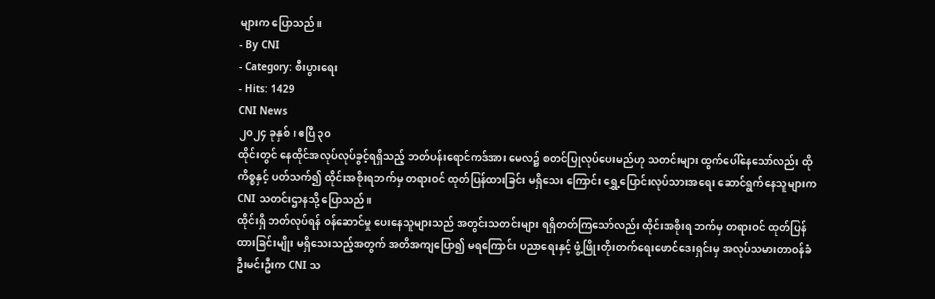များက ပြောသည်။
- By CNI
- Category: စီးပွားရေး
- Hits: 1429
CNI News
၂၀၂၄ ခုနှစ်၊ ဧပြီ ၃၀
ထိုင်းတွင် နေထိုင်အလုပ်လုပ်ခွင့်ရရှိသည့် ဘတ်ပန်းရောင်ကဒ်အား မေလ၌ စတင်ပြုလုပ်ပေးမည်ဟု သတင်းများ ထွက်ပေါ်နေသော်လည်း ထိုကိစ္စနှင့် ပတ်သက်၍ ထိုင်းအစိုးရဘက်မှ တရားဝင် ထုတ်ပြန်ထားခြင်း မရှိသေး ကြောင်း ရွှေ့ပြောင်းလုပ်သားအရေး ဆောင်ရွက်နေသူများက CNI သတင်းဌာနသို့ ပြောသည်။
ထိုင်းရှိ ဘတ်လုပ်ရန် ဝန်ဆောင်မှု ပေးနေသူများသည် အတွင်းသတင်းများ ရရှိတတ်ကြသော်လည်း ထိုင်းအစိုးရ ဘက်မှ တရားဝင် ထုတ်ပြန်ထားခြင်းမျိုး မရှိသေးသည့်အတွက် အတိအကျပြော၍ မရကြောင်း ပညာရေးနှင့် ဖွံ့ဖြိုးတိုးတက်ရေးဖောင်ဒေးရှင်းမှ အလုပ်သမားတာဝန်ခံ ဦးမင်းဦးက CNI သ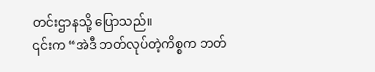တင်းဌာနသို့ ပြောသည်။
၎င်းက “အဲဒီ ဘတ်လုပ်တဲ့ကိစ္စက ဘတ်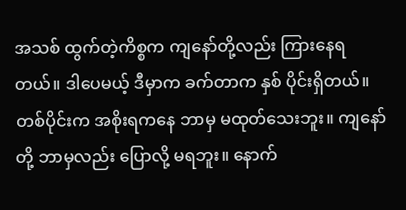အသစ် ထွက်တဲ့ကိစ္စက ကျနော်တို့လည်း ကြားနေရတယ်။ ဒါပေမယ့် ဒီမှာက ခက်တာက နှစ် ပိုင်းရှိတယ်။ တစ်ပိုင်းက အစိုးရကနေ ဘာမှ မထုတ်သေးဘူး။ ကျနော်တို့ ဘာမှလည်း ပြောလို့ မရဘူး။ နောက်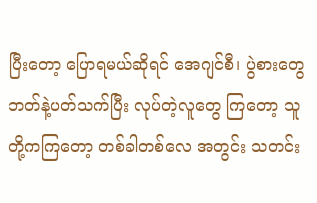ပြီးတော့ ပြောရမယ်ဆိုရင် အေဂျင်စီ၊ ပွဲစားတွေ ဘတ်နဲ့ပတ်သက်ပြီး လုပ်တဲ့လူတွေ ကြတော့ သူတို့ကကြတော့ တစ်ခါတစ်လေ အတွင်း သတင်း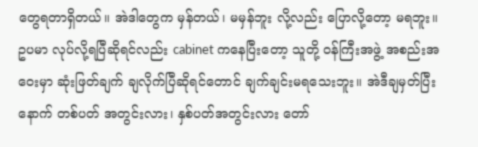တွေရတာရှိတယ်။ အဲဒါတွေက မှန်တယ်၊ မမှန်ဘူး လို့လည်း ပြောလို့တော့ မရဘူး။ ဥပမာ လုပ်လို့ရပြီဆိုရင်လည်း cabinet ကနေပြီးတော့ သူတို့ ဝန်ကြီးအဖွဲ့ အစည်းအဝေးမှာ ဆုံးဖြတ်ချက် ချလိုက်ပြီဆိုရင်တောင် ချက်ချင်းမရသေးဘူး။ အဲဒီချမှတ်ပြီးနောက် တစ်ပတ် အတွင်းလား၊ နှစ်ပတ်အတွင်းလား တော်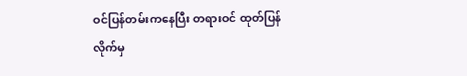ဝင်ပြန်တမ်းကနေပြီး တရားဝင် ထုတ်ပြန်လိုက်မှ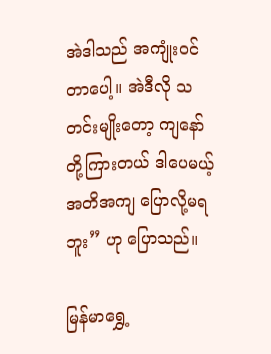အဲဒါသည် အကျုံးဝင် တာပေါ့။ အဲဒီလို သတင်းမျိုးတော့ ကျနော်တို့ကြားတယ် ဒါပေမယ့် အတိအကျ ပြောလို့မရဘူး” ဟု ပြောသည်။

မြန်မာရွှေ့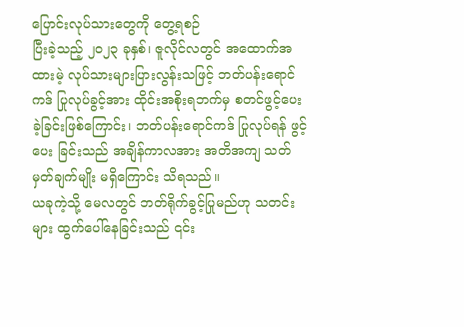ပြောင်းလုပ်သားတွေကို တွေ့ရစဉ်
ပြီးခဲ့သည့် ၂၀၂၃ ခုနှစ်၊ ဇူလိုင်လတွင် အထောက်အထားမဲ့ လုပ်သားများပြားလွန်းသဖြင့် ဘတ်ပန်းရောင်ကဒ် ပြုလုပ်ခွင့်အား ထိုင်းအစိုးရဘက်မှ စတင်ဖွင့်ပေးခဲ့ခြင်းဖြစ်ကြောင်း၊ ဘတ်ပန်းရောင်ကဒ် ပြုလုပ်ရန် ဖွင့်ပေး ခြင်းသည် အချိန်ကာလအား အတိအကျ သတ်မှတ်ချက်မျိုး မရှိကြောင်း သိရသည်။
ယခုကဲ့သို့ မေလတွင် ဘတ်ရိုက်ခွင့်ပြုမည်ဟု သတင်းများ ထွက်ပေါ်နေခြင်းသည် ၎င်း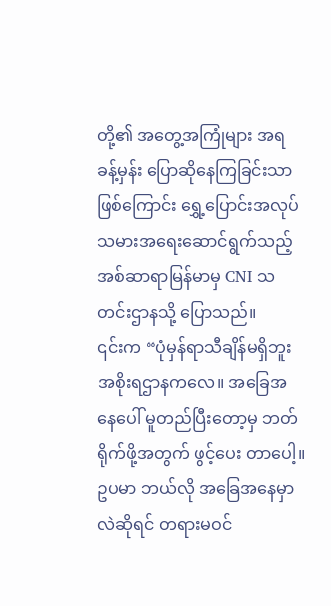တို့၏ အတွေ့အကြုံများ အရ ခန့်မှန်း ပြောဆိုနေကြခြင်းသာဖြစ်ကြောင်း ရွှေ့ပြောင်းအလုပ်သမားအရေးဆောင်ရွက်သည့် အစ်ဆာရာမြန်မာမှ CNI သတင်းဌာနသို့ ပြောသည်။
၎င်းက “ပုံမှန်ရာသီချိန်မရှိဘူး အစိုးရဌာနကလေ။ အခြေအနေပေါ် မူတည်ပြီးတော့မှ ဘတ်ရိုက်ဖို့အတွက် ဖွင့်ပေး တာပေါ့။ ဥပမာ ဘယ်လို အခြေအနေမှာလဲဆိုရင် တရားမဝင်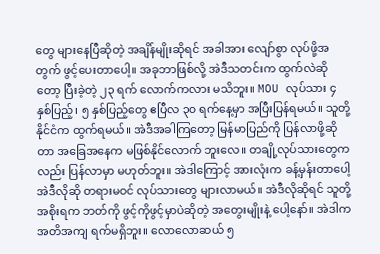တွေ များနေပြီဆိုတဲ့ အချိန်မျိုးဆိုရင် အခါအား လျော်စွာ လုပ်ဖို့အတွက် ဖွင့်ပေးတာပေါ့။ အခုဘာဖြစ်လို့ အဲဒီသတင်းက ထွက်လဲဆိုတော့ ပြီးခဲ့တဲ့ ၂၃ ရက် လောက်ကလား မသိဘူး။ MOU လုပ်သား ၄ နှစ်ပြည့်၊ ၅ နှစ်ပြည့်တွေ ဧပြီလ ၃၀ ရက်နေ့မှာ အပြီးပြန်ရမယ်။ သူတို့နိုင်ငံက ထွက်ရမယ်။ အဲဒီအခါကြတော့ မြန်မာပြည်ကို ပြန်လာဖို့ဆိုတာ အခြေအနေက မဖြစ်နိုင်လောက် ဘူးလေ။ တချို့လုပ်သားတွေကလည်း ပြန်လာမှာ မဟုတ်ဘူး။ အဲဒါကြောင့် အားလုံးက ခန့်မှန်းတာပေါ့ အဲဒီလိုဆို တရားမဝင် လုပ်သားတွေ များလာမယ်။ အဲဒီလိုဆိုရင် သူတို့အစိုးရက ဘတ်ကို ဖွင့်ကိုဖွင့်မှာပဲဆိုတဲ့ အတွေးမျိုးနဲ့ ပေါ့နော်။ အဲဒါက အတိအကျ ရက်မရှိဘူး။ လောလောဆယ် ၅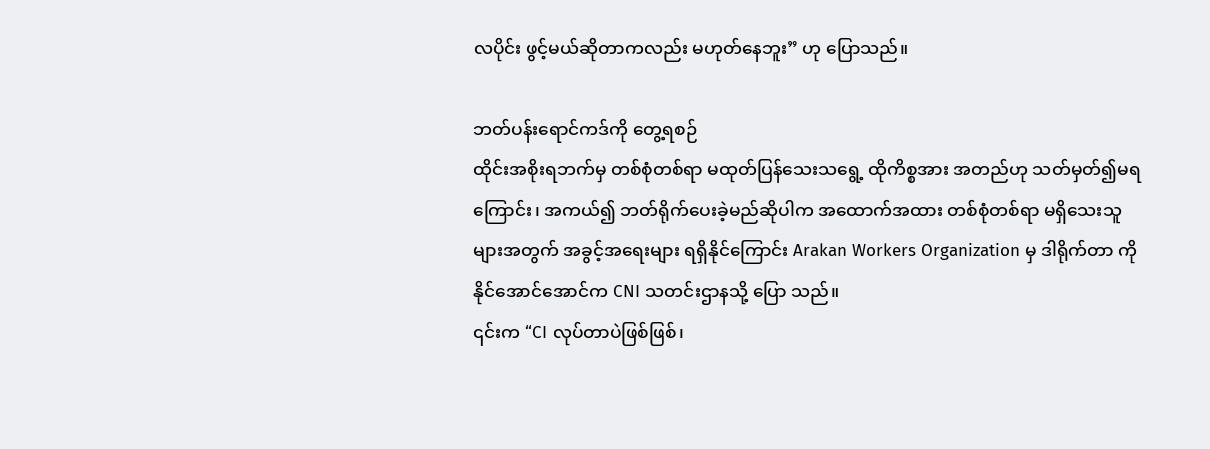လပိုင်း ဖွင့်မယ်ဆိုတာကလည်း မဟုတ်နေဘူး” ဟု ပြောသည်။

ဘတ်ပန်းရောင်ကဒ်ကို တွေ့ရစဉ်
ထိုင်းအစိုးရဘက်မှ တစ်စုံတစ်ရာ မထုတ်ပြန်သေးသရွေ့ ထိုကိစ္စအား အတည်ဟု သတ်မှတ်၍မရကြောင်း၊ အကယ်၍ ဘတ်ရိုက်ပေးခဲ့မည်ဆိုပါက အထောက်အထား တစ်စုံတစ်ရာ မရှိသေးသူများအတွက် အခွင့်အရေးများ ရရှိနိုင်ကြောင်း Arakan Workers Organization မှ ဒါရိုက်တာ ကိုနိုင်အောင်အောင်က CNI သတင်းဌာနသို့ ပြော သည်။
၎င်းက “CI လုပ်တာပဲဖြစ်ဖြစ်၊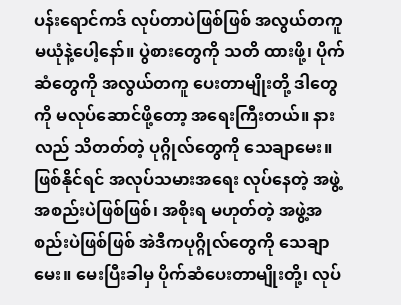ပန်းရောင်ကဒ် လုပ်တာပဲဖြစ်ဖြစ် အလွယ်တကူ မယုံနဲ့ပေါ့နော်။ ပွဲစားတွေကို သတိ ထားဖို့၊ ပိုက်ဆံတွေကို အလွယ်တကူ ပေးတာမျိုးတို့ ဒါတွေကို မလုပ်ဆောင်ဖို့တော့ အရေးကြီးတယ်။ နားလည် သိတတ်တဲ့ ပုဂ္ဂိုလ်တွေကို သေချာမေး။ ဖြစ်နိုင်ရင် အလုပ်သမားအရေး လုပ်နေတဲ့ အဖွဲ့အစည်းပဲဖြစ်ဖြစ်၊ အစိုးရ မဟုတ်တဲ့ အဖွဲ့အစည်းပဲဖြစ်ဖြစ် အဲဒီကပုဂ္ဂိုလ်တွေကို သေချာမေး။ မေးပြီးခါမှ ပိုက်ဆံပေးတာမျိုးတို့၊ လုပ်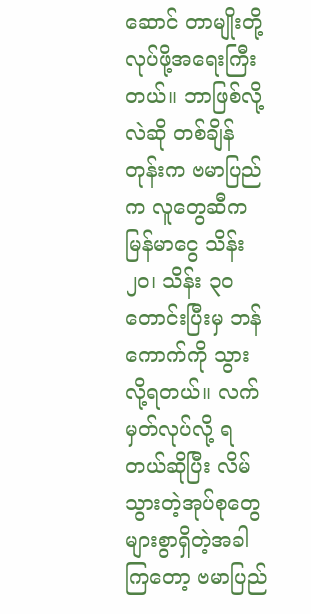ဆောင် တာမျိုးတို့ လုပ်ဖို့အရေးကြီးတယ်။ ဘာဖြစ်လို့လဲဆို တစ်ချိန်တုန်းက ဗမာပြည်က လူတွေဆီက မြန်မာငွေ သိန်း ၂၀၊ သိန်း ၃၀ တောင်းပြီးမှ ဘန်ကောက်ကို သွားလို့ရတယ်။ လက်မှတ်လုပ်လို့ ရတယ်ဆိုပြီး လိမ်သွားတဲ့အုပ်စုတွေ များစွာရှိတဲ့အခါကြတော့ ဗမာပြည်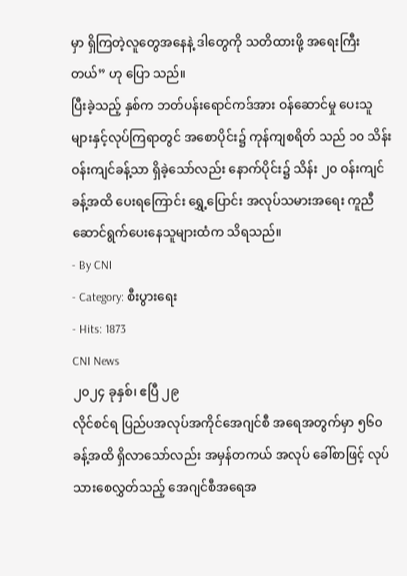မှာ ရှိကြတဲ့လူတွေအနေနဲ့ ဒါတွေကို သတိထားဖို့ အရေးကြီးတယ်” ဟု ပြော သည်။
ပြီးခဲ့သည့် နှစ်က ဘတ်ပန်းရောင်ကဒ်အား ဝန်ဆောင်မှု ပေးသူများနှင့်လုပ်ကြရာတွင် အစောပိုင်း၌ ကုန်ကျစရိတ် သည် ၁၀ သိန်းဝန်းကျင်ခန့်သာ ရှိခဲ့သော်လည်း နောက်ပိုင်း၌ သိန်း ၂၀ ဝန်းကျင်ခန့်အထိ ပေးရကြောင်း ရွှေ့ပြောင်း အလုပ်သမားအရေး ကူညီဆောင်ရွက်ပေးနေသူများထံက သိရသည်။
- By CNI
- Category: စီးပွားရေး
- Hits: 1873
CNI News
၂၀၂၄ ခုနှစ်၊ ဧပြီ ၂၉
လိုင်စင်ရ ပြည်ပအလုပ်အကိုင်အေဂျင်စီ အရေအတွက်မှာ ၅၆၀ ခန့်အထိ ရှိလာသော်လည်း အမှန်တကယ် အလုပ် ခေါ်စာဖြင့် လုပ်သားစေလွှတ်သည့် အေဂျင်စီအရေအ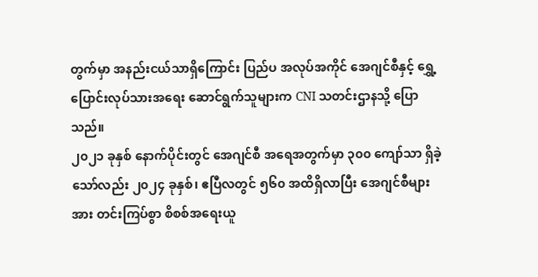တွက်မှာ အနည်းငယ်သာရှိကြောင်း ပြည်ပ အလုပ်အကိုင် အေဂျင်စီနှင့် ရွှေ့ပြောင်းလုပ်သားအရေး ဆောင်ရွက်သူများက CNI သတင်းဌာနသို့ ပြောသည်။
၂၀၂၁ ခုနှစ် နောက်ပိုင်းတွင် အေဂျင်စီ အရေအတွက်မှာ ၃၀၀ ကျော်သာ ရှိခဲ့သော်လည်း ၂၀၂၄ ခုနှစ်၊ ဧပြီလတွင် ၅၆၀ အထိရှိလာပြီး အေဂျင်စီများအား တင်းကြပ်စွာ စိစစ်အရေးယူ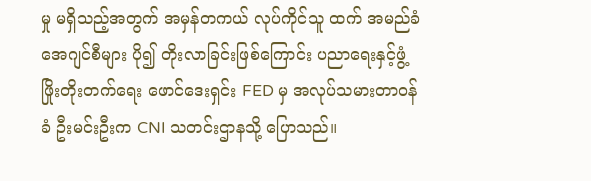မှု မရှိသည့်အတွက် အမှန်တကယ် လုပ်ကိုင်သူ ထက် အမည်ခံအေဂျင်စီများ ပို၍ တိုးလာခြင်းဖြစ်ကြောင်း ပညာရေးနှင့်ဖွံ့ဖြိုးတိုးတက်ရေး ဖောင်ဒေးရှင်း FED မှ အလုပ်သမားတာဝန်ခံ ဦးမင်းဦးက CNI သတင်းဌာနသို့ ပြောသည်။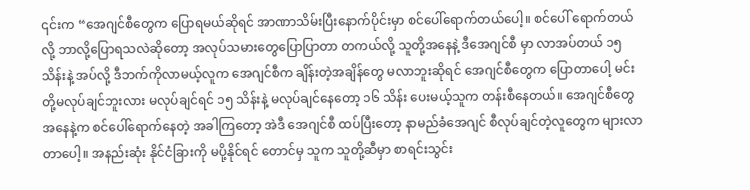၎င်းက “အေဂျင်စီတွေက ပြောရမယ်ဆိုရင် အာဏာသိမ်းပြီးနောက်ပိုင်းမှာ စင်ပေါ်ရောက်တယ်ပေါ့။ စင်ပေါ် ရောက်တယ်လို့ ဘာလို့ပြောရသလဲဆိုတော့ အလုပ်သမားတွေပြောပြာတာ တကယ်လို့ သူတို့အနေနဲ့ ဒီအေဂျင်စီ မှာ လာအပ်တယ် ၁၅ သိန်းနဲ့ အပ်လို့ ဒီဘက်ကိုလာမယ့်လူက အေဂျင်စီက ချိန်းတဲ့အချိန်တွေ မလာဘူးဆိုရင် အေဂျင်စီတွေက ပြောတာပေါ့ မင်းတို့မလုပ်ချင်ဘူးလား မလုပ်ချင်ရင် ၁၅ သိန်းနဲ့ မလုပ်ချင်နေတော့ ၁၆ သိန်း ပေးမယ့်သူက တန်းစီနေတယ်။ အေဂျင်စီတွေအနေနဲ့က စင်ပေါ်ရောက်နေတဲ့ အခါကြတော့ အဲဒီ အေဂျင်စီ ထပ်ပြီးတော့ နာမည်ခံအေဂျင် စီလုပ်ချင်တဲ့လူတွေက များလာတာပေါ့။ အနည်းဆုံး နိုင်ငံခြားကို မပို့နိုင်ရင် တောင်မှ သူက သူတို့ဆီမှာ စာရင်းသွင်း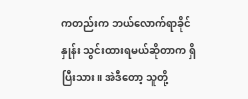ကတည်းက ဘယ်လောက်ရာခိုင်နှုန်း သွင်းထားရမယ်ဆိုတာက ရှိပြီးသား။ အဲဒီတော့ သူတို့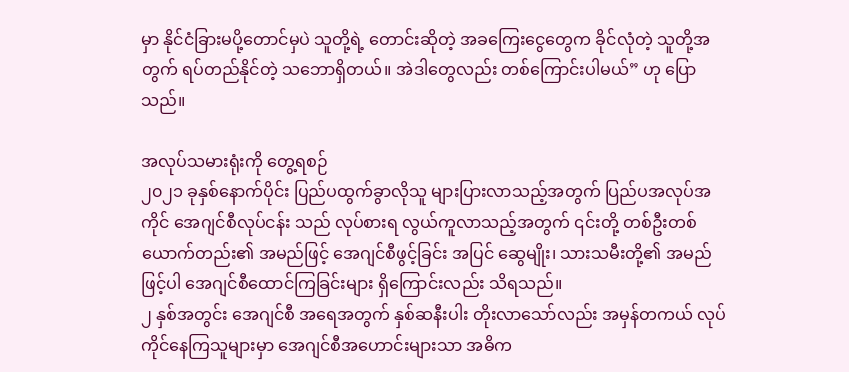မှာ နိုင်ငံခြားမပို့တောင်မှပဲ သူတို့ရဲ့ တောင်းဆိုတဲ့ အခကြေးငွေတွေက ခိုင်လုံတဲ့ သူတို့အတွက် ရပ်တည်နိုင်တဲ့ သဘောရှိတယ်။ အဲဒါတွေလည်း တစ်ကြောင်းပါမယ်” ဟု ပြောသည်။

အလုပ်သမားရုံးကို တွေ့ရစဉ်
၂၀၂၁ ခုနှစ်နောက်ပိုင်း ပြည်ပထွက်ခွာလိုသူ များပြားလာသည့်အတွက် ပြည်ပအလုပ်အကိုင် အေဂျင်စီလုပ်ငန်း သည် လုပ်စားရ လွယ်ကူလာသည့်အတွက် ၎င်းတို့ တစ်ဦးတစ်ယောက်တည်း၏ အမည်ဖြင့် အေဂျင်စီဖွင့်ခြင်း အပြင် ဆွေမျိုး၊ သားသမီးတို့၏ အမည်ဖြင့်ပါ အေဂျင်စီထောင်ကြခြင်းများ ရှိကြောင်းလည်း သိရသည်။
၂ နှစ်အတွင်း အေဂျင်စီ အရေအတွက် နှစ်ဆနီးပါး တိုးလာသော်လည်း အမှန်တကယ် လုပ်ကိုင်နေကြသူများမှာ အေဂျင်စီအဟောင်းများသာ အဓိက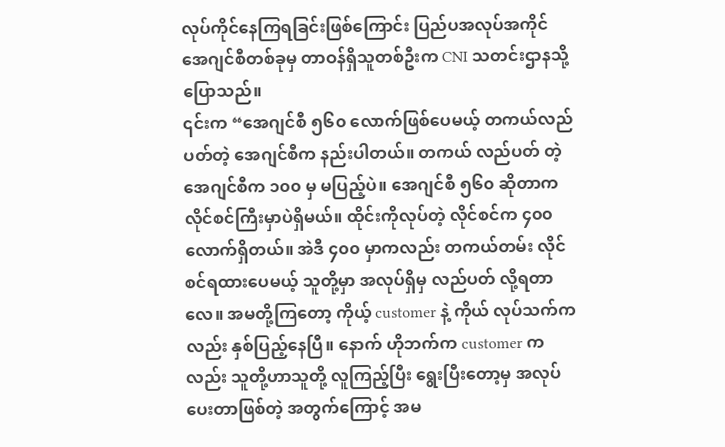လုပ်ကိုင်နေကြရခြင်းဖြစ်ကြောင်း ပြည်ပအလုပ်အကိုင်အေဂျင်စီတစ်ခုမှ တာဝန်ရှိသူတစ်ဦးက CNI သတင်းဌာနသို့ ပြောသည်။
၎င်းက “အေဂျင်စီ ၅၆၀ လောက်ဖြစ်ပေမယ့် တကယ်လည်ပတ်တဲ့ အေဂျင်စီက နည်းပါတယ်။ တကယ် လည်ပတ် တဲ့ အေဂျင်စီက ၁၀၀ မှ မပြည့်ပဲ။ အေဂျင်စီ ၅၆၀ ဆိုတာက လိုင်စင်ကြီးမှာပဲရှိမယ်။ ထိုင်းကိုလုပ်တဲ့ လိုင်စင်က ၄၀၀ လောက်ရှိတယ်။ အဲဒီ ၄၀၀ မှာကလည်း တကယ်တမ်း လိုင်စင်ရထားပေမယ့် သူတို့မှာ အလုပ်ရှိမှ လည်ပတ် လို့ရတာလေ။ အမတို့ကြတော့ ကိုယ့် customer နဲ့ ကိုယ် လုပ်သက်ကလည်း နှစ်ပြည့်နေပြီ။ နောက် ဟိုဘက်က customer ကလည်း သူတို့ဟာသူတို့ လူကြည့်ပြီး ရွေးပြီးတော့မှ အလုပ်ပေးတာဖြစ်တဲ့ အတွက်ကြောင့် အမ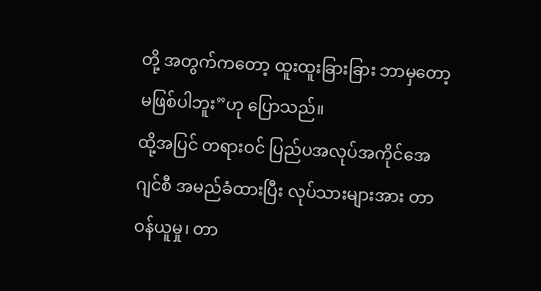တို့ အတွက်ကတော့ ထူးထူးခြားခြား ဘာမှတော့ မဖြစ်ပါဘူး”ဟု ပြောသည်။
ထို့အပြင် တရားဝင် ပြည်ပအလုပ်အကိုင်အေဂျင်စီ အမည်ခံထားပြီး လုပ်သားများအား တာဝန်ယူမှု၊ တာ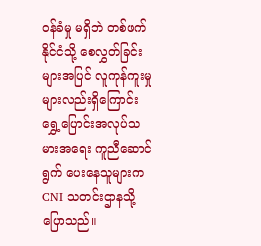ဝန်ခံမှု မရှိဘဲ တစ်ဖက်နိုင်ငံသို့ စေလွှတ်ခြင်းများအပြင် လူကုန်ကူးမှုများလည်းရှိကြောင်း ရွှေ့ပြောင်းအလုပ်သမားအရေး ကူညီဆောင်ရွက် ပေးနေသူများက CNI သတင်းဌာနသို့ ပြောသည်။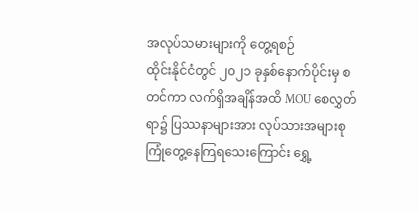အလုပ်သမားများကို တွေ့ရစဉ်
ထိုင်းနိုင်ငံတွင် ၂၀၂၁ ခုနှစ်နောက်ပိုင်းမှ စတင်ကာ လက်ရှိအချိန်အထိ MOU စေလွှတ်ရာ၌ ပြဿနာများအား လုပ်သားအများစု ကြုံတွေ့နေကြရသေးကြောင်း ရွှေ့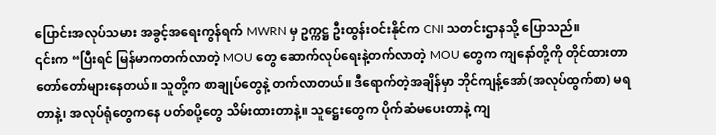ပြောင်းအလုပ်သမား အခွင့်အရေးကွန်ရက် MWRN မှ ဥက္ကဋ္ဌ ဦးထွန်းဝင်းနိုင်က CNI သတင်းဌာနသို့ ပြောသည်။
၎င်းက “ပြီးရင် မြန်မာကတက်လာတဲ့ MOU တွေ ဆောက်လုပ်ရေးနဲ့တက်လာတဲ့ MOU တွေက ကျနော်တို့ကို တိုင်ထားတာ တော်တော်များနေတယ်။ သူတို့က စာချုပ်တွေနဲ့ တက်လာတယ်။ ဒီရောက်တဲ့အချိန်မှာ ဘိုင်ကျန့်အော်(အလုပ်ထွက်စာ) မရတာနဲ့၊ အလုပ်ရုံတွေကနေ ပတ်စပို့တွေ သိမ်းထားတာနဲ့။ သူဋ္ဌေးတွေက ပိုက်ဆံမပေးတာနဲ့ ကျ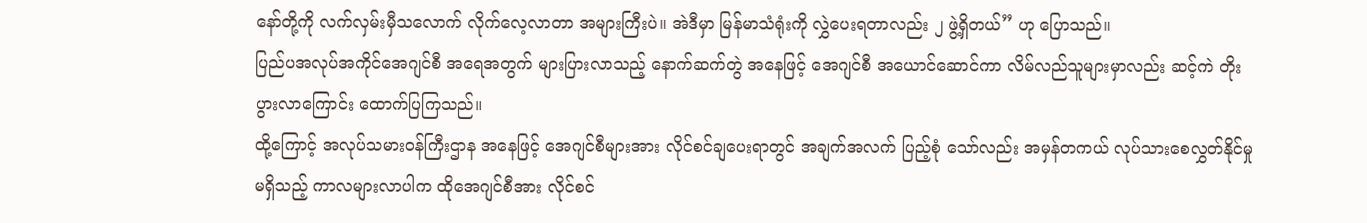နော်တို့ကို လက်လှမ်းမှီသလောက် လိုက်လေ့လာတာ အများကြီးပဲ။ အဲဒီမှာ မြန်မာသံရုံးကို လွှဲပေးရတာလည်း ၂ ဖွဲ့ရှိတယ်” ဟု ပြောသည်။
ပြည်ပအလုပ်အကိုင်အေဂျင်စီ အရေအတွက် များပြားလာသည့် နောက်ဆက်တွဲ အနေဖြင့် အေဂျင်စီ အယောင်ဆောင်ကာ လိမ်လည်သူများမှာလည်း ဆင့်ကဲ တိုးပွားလာကြောင်း ထောက်ပြကြသည်။
ထို့ကြောင့် အလုပ်သမားဝန်ကြီးဌာန အနေဖြင့် အေဂျင်စီများအား လိုင်စင်ချပေးရာတွင် အချက်အလက် ပြည့်စုံ သော်လည်း အမှန်တကယ် လုပ်သားစေလွှတ်နိုင်မှု မရှိသည့် ကာလများလာပါက ထိုအေဂျင်စီအား လိုင်စင်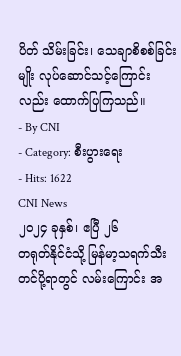ပိတ် သိမ်းခြင်း၊ သေချာစိစစ်ခြင်းမျိုး လုပ်ဆောင်သင့်ကြောင်းလည်း ထောက်ပြကြသည်။
- By CNI
- Category: စီးပွားရေး
- Hits: 1622
CNI News
၂၀၂၄ ခုနှစ်၊ ဧပြီ ၂၆
တရုတ်နိုင်ငံသို့ မြန်မာ့သရက်သီး တင်ပို့ရာတွင် လမ်းကြောင်း အ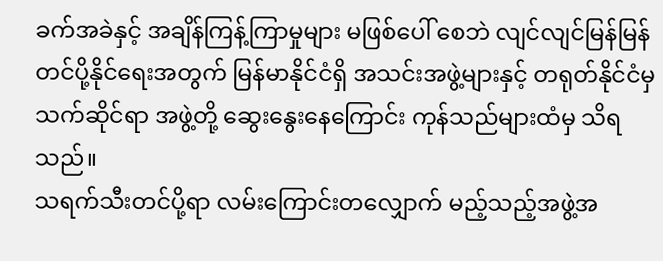ခက်အခဲနှင့် အချိန်ကြန့်ကြာမှုများ မဖြစ်ပေါ် စေဘဲ လျင်လျင်မြန်မြန် တင်ပို့နိုင်ရေးအတွက် မြန်မာနိုင်ငံရှိ အသင်းအဖွဲ့များနှင့် တရုတ်နိုင်ငံမှ သက်ဆိုင်ရာ အဖွဲ့တို့ ဆွေးနွေးနေကြောင်း ကုန်သည်များထံမှ သိရသည်။
သရက်သီးတင်ပို့ရာ လမ်းကြောင်းတလျှောက် မည့်သည့်အဖွဲ့အ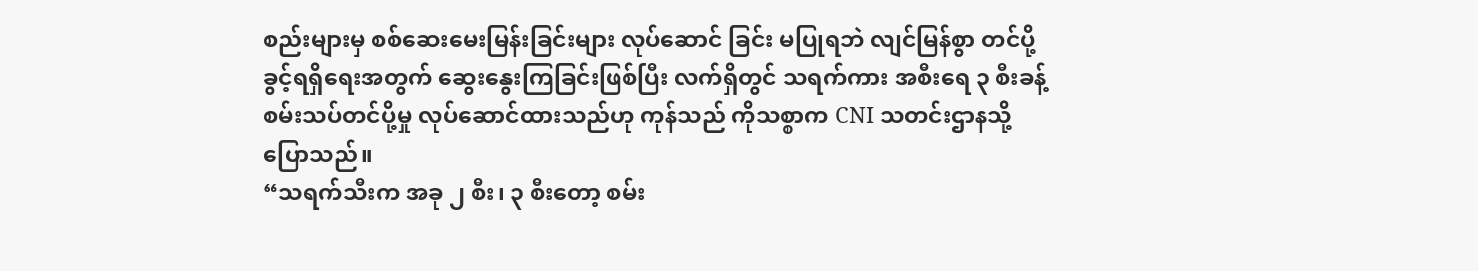စည်းများမှ စစ်ဆေးမေးမြန်းခြင်းများ လုပ်ဆောင် ခြင်း မပြုရဘဲ လျင်မြန်စွာ တင်ပို့ခွင့်ရရှိရေးအတွက် ဆွေးနွေးကြခြင်းဖြစ်ပြီး လက်ရှိတွင် သရက်ကား အစီးရေ ၃ စီးခန့် စမ်းသပ်တင်ပို့မှု လုပ်ဆောင်ထားသည်ဟု ကုန်သည် ကိုသစ္စာက CNI သတင်းဌာနသို့ ပြောသည်။
“သရက်သီးက အခု ၂ စီး၊ ၃ စီးတော့ စမ်း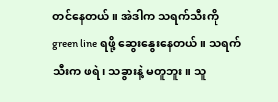တင်နေတယ်။ အဲဒါက သရက်သီးကို green line ရဖို့ ဆွေးနွေးနေတယ်။ သရက်သီးက ဖရဲ၊ သခွားနဲ့ မတူဘူး။ သူ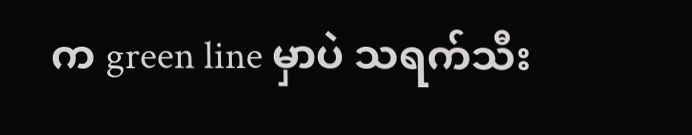က green line မှာပဲ သရက်သီး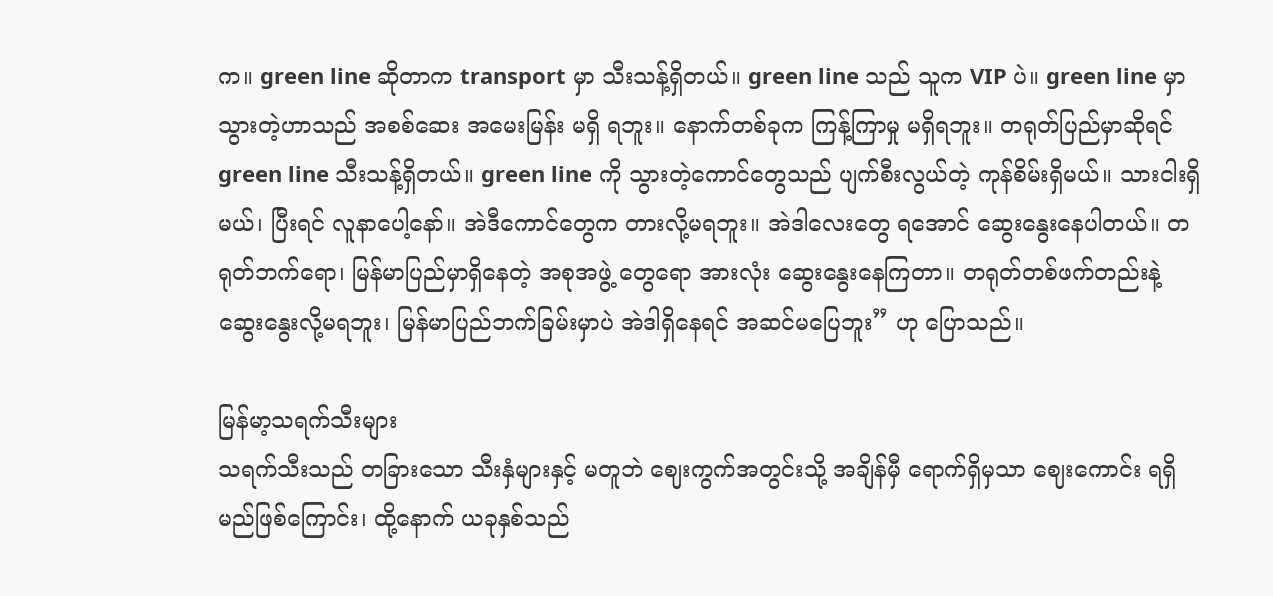က။ green line ဆိုတာက transport မှာ သီးသန့်ရှိတယ်။ green line သည် သူက VIP ပဲ။ green line မှာ သွားတဲ့ဟာသည် အစစ်ဆေး အမေးမြန်း မရှိ ရဘူး။ နောက်တစ်ခုက ကြန့်ကြာမှု မရှိရဘူး။ တရုတ်ပြည်မှာဆိုရင် green line သီးသန့်ရှိတယ်။ green line ကို သွားတဲ့ကောင်တွေသည် ပျက်စီးလွယ်တဲ့ ကုန်စိမ်းရှိမယ်။ သားငါးရှိမယ်၊ ပြီးရင် လူနာပေါ့နော်။ အဲဒီကောင်တွေက တားလို့မရဘူး။ အဲဒါလေးတွေ ရအောင် ဆွေးနွေးနေပါတယ်။ တရုတ်ဘက်ရော၊ မြန်မာပြည်မှာရှိနေတဲ့ အစုအဖွဲ့ တွေရော အားလုံး ဆွေးနွေးနေကြတာ။ တရုတ်တစ်ဖက်တည်းနဲ့ ဆွေးနွေးလို့မရဘူး၊ မြန်မာပြည်ဘက်ခြမ်းမှာပဲ အဲဒါရှိနေရင် အဆင်မပြေဘူး” ဟု ပြောသည်။

မြန်မာ့သရက်သီးများ
သရက်သီးသည် တခြားသော သီးနှံများနှင့် မတူဘဲ ဈေးကွက်အတွင်းသို့ အချိန်မှီ ရောက်ရှိမှသာ ဈေးကောင်း ရရှိမည်ဖြစ်ကြောင်း၊ ထို့နောက် ယခုနှစ်သည်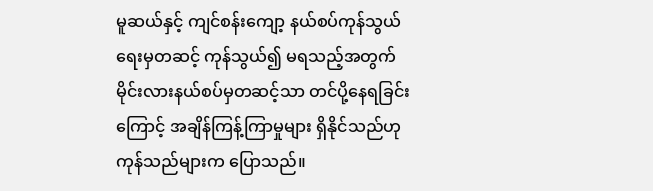မူဆယ်နှင့် ကျင်စန်းကျော့ နယ်စပ်ကုန်သွယ်ရေးမှတဆင့် ကုန်သွယ်၍ မရသည့်အတွက် မိုင်းလားနယ်စပ်မှတဆင့်သာ တင်ပို့နေရခြင်းကြောင့် အချိန်ကြန့်ကြာမှုများ ရှိနိုင်သည်ဟု ကုန်သည်များက ပြောသည်။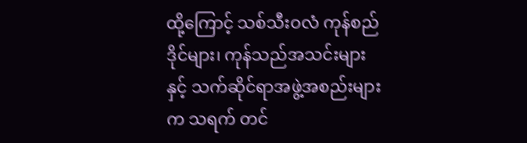ထို့ကြောင့် သစ်သီးဝလံ ကုန်စည်ဒိုင်များ၊ ကုန်သည်အသင်းများနှင့် သက်ဆိုင်ရာအဖွဲ့အစည်းများက သရက် တင်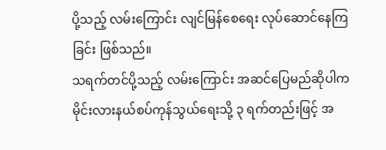ပို့သည့် လမ်းကြောင်း လျင်မြန်စေရေး လုပ်ဆောင်နေကြခြင်း ဖြစ်သည်။
သရက်တင်ပို့သည့် လမ်းကြောင်း အဆင်ပြေမည်ဆိုပါက မိုင်းလားနယ်စပ်ကုန်သွယ်ရေးသို့ ၃ ရက်တည်းဖြင့် အ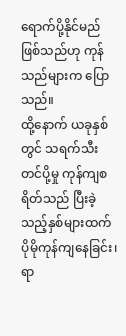ရောက်ပို့နိုင်မည် ဖြစ်သည်ဟု ကုန်သည်များက ပြောသည်။
ထို့နောက် ယခုနှစ်တွင် သရက်သီး တင်ပို့မှု ကုန်ကျစရိတ်သည် ပြီးခဲ့သည့်နှစ်များထက် ပိုမိုကုန်ကျနေခြင်း၊ ရာ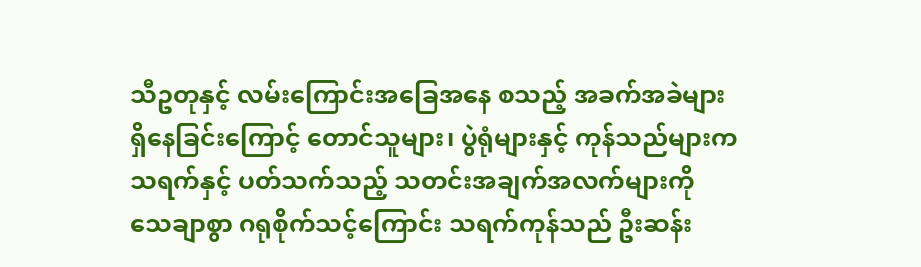သီဥတုနှင့် လမ်းကြောင်းအခြေအနေ စသည့် အခက်အခဲများ ရှိနေခြင်းကြောင့် တောင်သူများ၊ ပွဲရုံများနှင့် ကုန်သည်များက သရက်နှင့် ပတ်သက်သည့် သတင်းအချက်အလက်များကို သေချာစွာ ဂရုစိုက်သင့်ကြောင်း သရက်ကုန်သည် ဦးဆန်း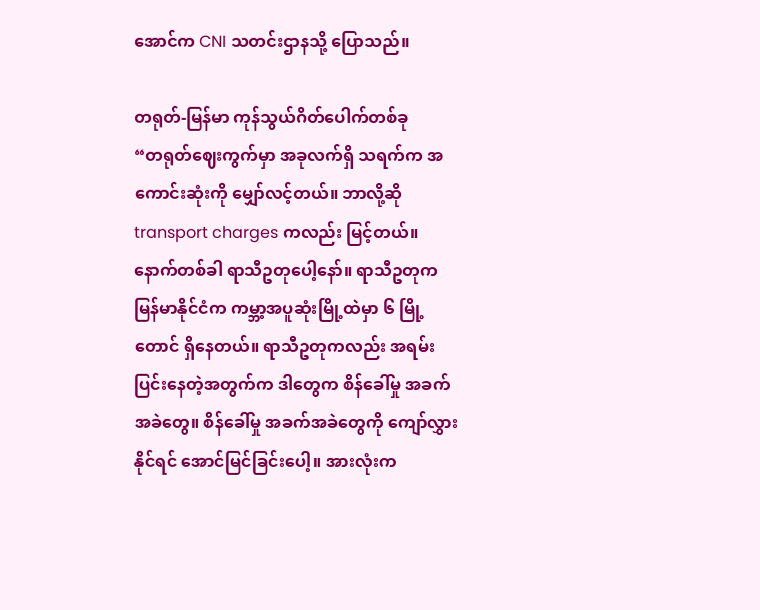အောင်က CNI သတင်းဌာနသို့ ပြောသည်။

တရုတ်-မြန်မာ ကုန်သွယ်ဂိတ်ပေါက်တစ်ခု
“တရုတ်ဈေးကွက်မှာ အခုလက်ရှိ သရက်က အကောင်းဆုံးကို မျှော်လင့်တယ်။ ဘာလို့ဆို transport charges ကလည်း မြင့်တယ်။ နောက်တစ်ခါ ရာသီဥတုပေါ့နော်။ ရာသီဥတုက မြန်မာနိုင်ငံက ကမ္ဘာ့အပူဆုံးမြို့ထဲမှာ ၆ မြို့တောင် ရှိနေတယ်။ ရာသီဥတုကလည်း အရမ်းပြင်းနေတဲ့အတွက်က ဒါတွေက စိန်ခေါ်မှု အခက်အခဲတွေ။ စိန်ခေါ်မှု အခက်အခဲတွေကို ကျော်လွှားနိုင်ရင် အောင်မြင်ခြင်းပေါ့။ အားလုံးက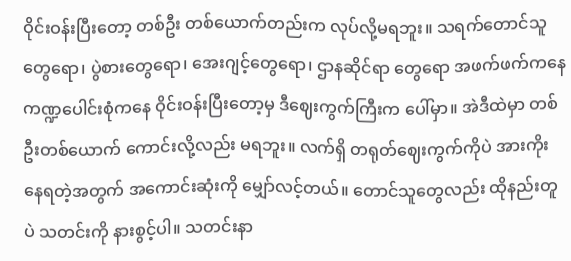ဝိုင်းဝန်းပြီးတော့ တစ်ဦး တစ်ယောက်တည်းက လုပ်လို့မရဘူး။ သရက်တောင်သူတွေရော၊ ပွဲစားတွေရော၊ အေးဂျင့်တွေရော၊ ဌာနဆိုင်ရာ တွေရော အဖက်ဖက်ကနေ ကဏ္ဍပေါင်းစုံကနေ ဝိုင်းဝန်းပြီးတော့မှ ဒီဈေးကွက်ကြီးက ပေါ်မှာ။ အဲဒီထဲမှာ တစ်ဦးတစ်ယောက် ကောင်းလို့လည်း မရဘူး။ လက်ရှိ တရုတ်ဈေးကွက်ကိုပဲ အားကိုးနေရတဲ့အတွက် အကောင်းဆုံးကို မျှော်လင့်တယ်။ တောင်သူတွေလည်း ထိုနည်းတူပဲ သတင်းကို နားစွင့်ပါ။ သတင်းနာ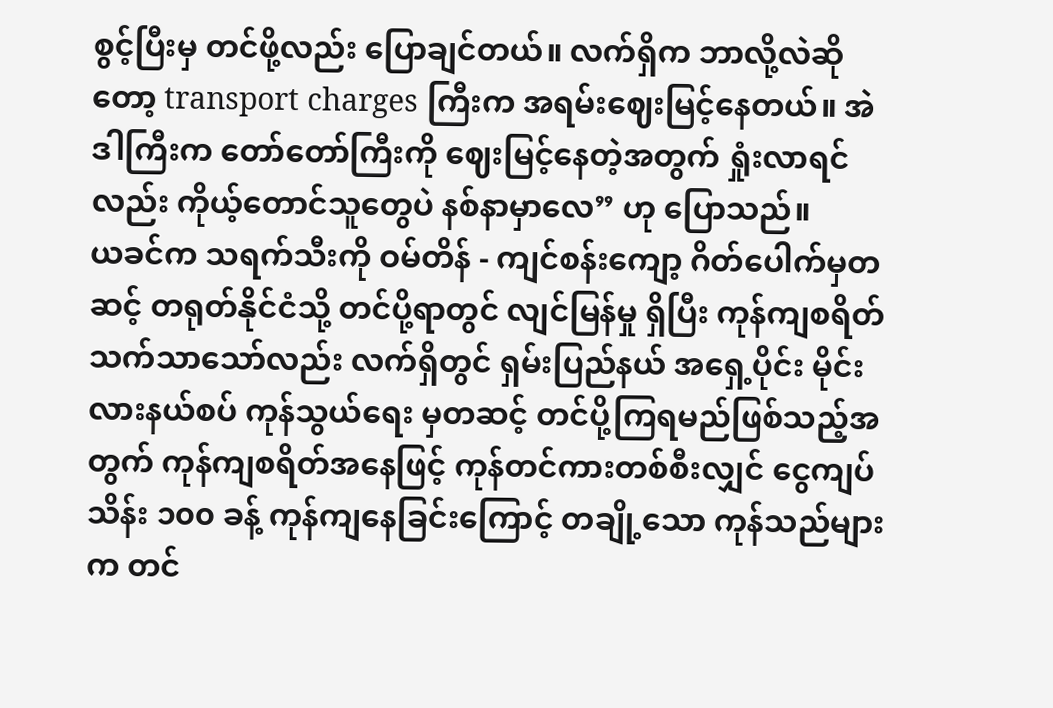စွင့်ပြီးမှ တင်ဖို့လည်း ပြောချင်တယ်။ လက်ရှိက ဘာလို့လဲဆိုတော့ transport charges ကြီးက အရမ်းဈေးမြင့်နေတယ်။ အဲဒါကြီးက တော်တော်ကြီးကို ဈေးမြင့်နေတဲ့အတွက် ရှုံးလာရင်လည်း ကိုယ့်တောင်သူတွေပဲ နစ်နာမှာလေ” ဟု ပြောသည်။
ယခင်က သရက်သီးကို ဝမ်တိန် - ကျင်စန်းကျော့ ဂိတ်ပေါက်မှတဆင့် တရုတ်နိုင်ငံသို့ တင်ပို့ရာတွင် လျင်မြန်မှု ရှိပြီး ကုန်ကျစရိတ် သက်သာသော်လည်း လက်ရှိတွင် ရှမ်းပြည်နယ် အရှေ့ပိုင်း မိုင်းလားနယ်စပ် ကုန်သွယ်ရေး မှတဆင့် တင်ပို့ကြရမည်ဖြစ်သည့်အတွက် ကုန်ကျစရိတ်အနေဖြင့် ကုန်တင်ကားတစ်စီးလျှင် ငွေကျပ် သိန်း ၁၀၀ ခန့် ကုန်ကျနေခြင်းကြောင့် တချို့သော ကုန်သည်များက တင်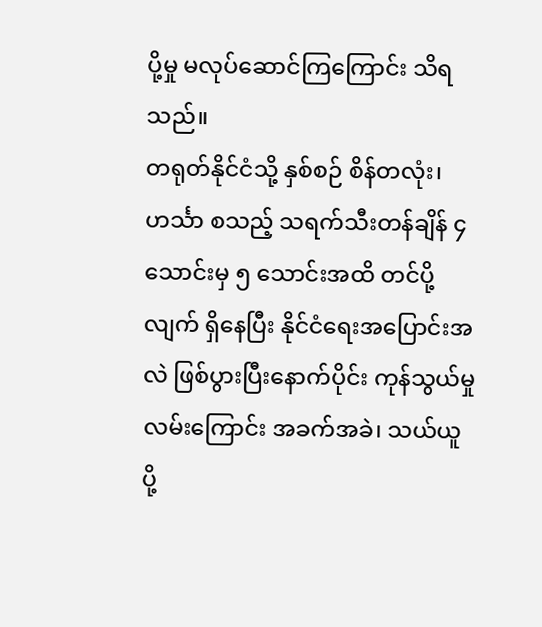ပို့မှု မလုပ်ဆောင်ကြကြောင်း သိရသည်။
တရုတ်နိုင်ငံသို့ နှစ်စဉ် စိန်တလုံး၊ ဟင်္သာ စသည့် သရက်သီးတန်ချိန် ၄ သောင်းမှ ၅ သောင်းအထိ တင်ပို့လျက် ရှိနေပြီး နိုင်ငံရေးအပြောင်းအလဲ ဖြစ်ပွားပြီးနောက်ပိုင်း ကုန်သွယ်မှုလမ်းကြောင်း အခက်အခဲ၊ သယ်ယူ ပို့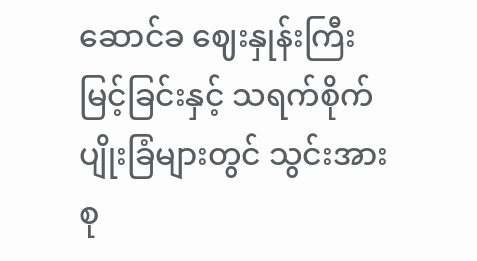ဆောင်ခ ဈေးနှုန်းကြီးမြင့်ခြင်းနှင့် သရက်စိုက်ပျိုးခြံများတွင် သွင်းအားစု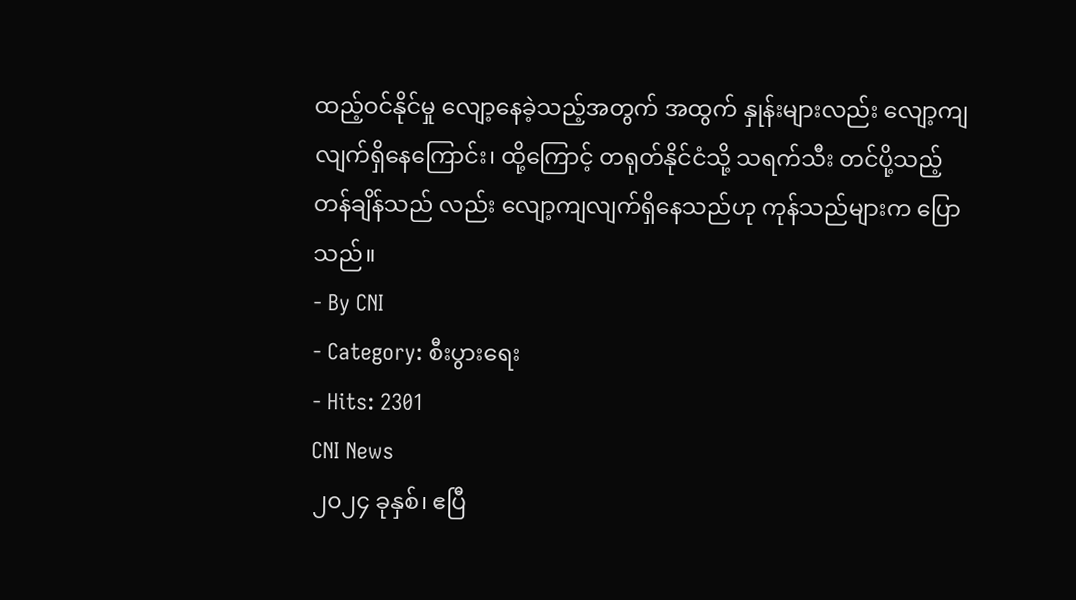ထည့်ဝင်နိုင်မှု လျော့နေခဲ့သည့်အတွက် အထွက် နှုန်းများလည်း လျော့ကျလျက်ရှိနေကြောင်း၊ ထို့ကြောင့် တရုတ်နိုင်ငံသို့ သရက်သီး တင်ပို့သည့် တန်ချိန်သည် လည်း လျော့ကျလျက်ရှိနေသည်ဟု ကုန်သည်များက ပြောသည်။
- By CNI
- Category: စီးပွားရေး
- Hits: 2301
CNI News
၂၀၂၄ ခုနှစ်၊ ဧပြီ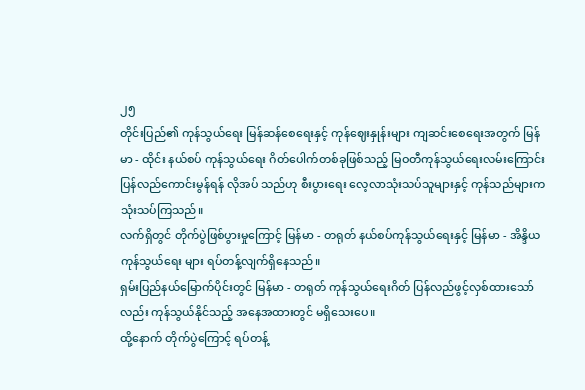၂၅
တိုင်းပြည်၏ ကုန်သွယ်ရေး မြန်ဆန်စေရေးနှင့် ကုန်ဈေးနှုန်းများ ကျဆင်းစေရေးအတွက် မြန်မာ - ထိုင်း နယ်စပ် ကုန်သွယ်ရေး ဂိတ်ပေါက်တစ်ခုဖြစ်သည့် မြဝတီကုန်သွယ်ရေးလမ်းကြောင်း ပြန်လည်ကောင်းမွန်ရန် လိုအပ် သည်ဟု စီးပွားရေး လေ့လာသုံးသပ်သူများနှင့် ကုန်သည်များက သုံးသပ်ကြသည်။
လက်ရှိတွင် တိုက်ပွဲဖြစ်ပွားမှုကြောင့် မြန်မာ - တရုတ် နယ်စပ်ကုန်သွယ်ရေးနှင့် မြန်မာ - အိန္ဒိယ ကုန်သွယ်ရေး များ ရပ်တန့်လျက်ရှိနေသည်။
ရှမ်းပြည်နယ်မြောက်ပိုင်းတွင် မြန်မာ - တရုတ် ကုန်သွယ်ရေးဂိတ် ပြန်လည်ဖွင့်လှစ်ထားသော်လည်း ကုန်သွယ်နိုင်သည့် အနေအထားတွင် မရှိသေးပေ။
ထို့နောက် တိုက်ပွဲကြောင့် ရပ်တန့်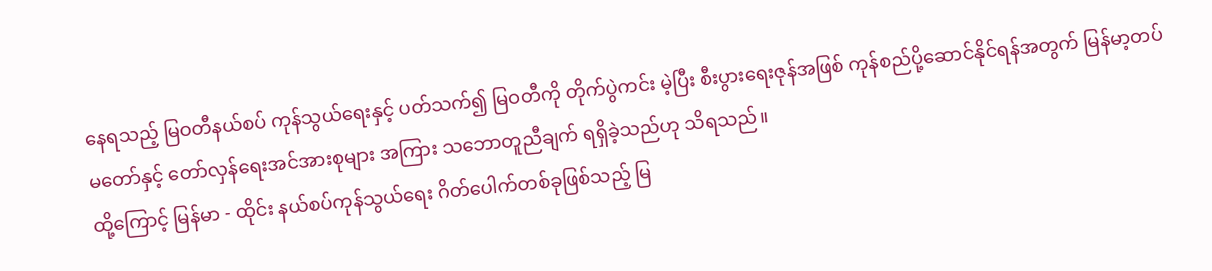နေရသည့် မြဝတီနယ်စပ် ကုန်သွယ်ရေးနှင့် ပတ်သက်၍ မြဝတီကို တိုက်ပွဲကင်း မဲ့ပြီး စီးပွားရေးဇုန်အဖြစ် ကုန်စည်ပို့ဆောင်နိုင်ရန်အတွက် မြန်မာ့တပ်မတော်နှင့် တော်လှန်ရေးအင်အားစုများ အကြား သဘောတူညီချက် ရရှိခဲ့သည်ဟု သိရသည်။
ထို့ကြောင့် မြန်မာ - ထိုင်း နယ်စပ်ကုန်သွယ်ရေး ဂိတ်ပေါက်တစ်ခုဖြစ်သည့် မြ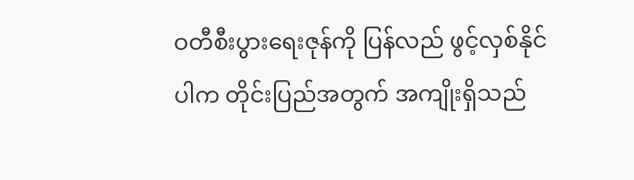ဝတီစီးပွားရေးဇုန်ကို ပြန်လည် ဖွင့်လှစ်နိုင်ပါက တိုင်းပြည်အတွက် အကျိုးရှိသည်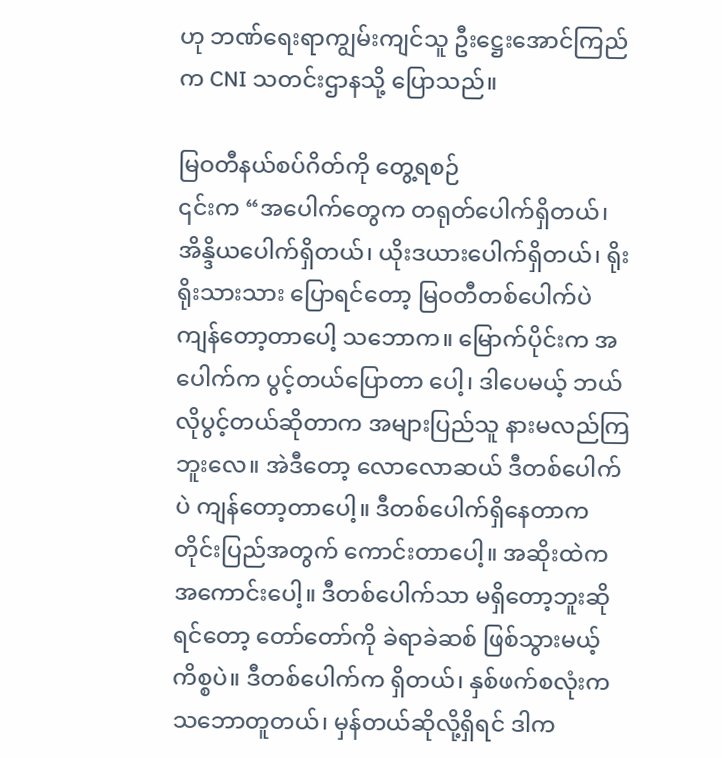ဟု ဘဏ်ရေးရာကျွမ်းကျင်သူ ဦးဋ္ဌေးအောင်ကြည်က CNI သတင်းဌာနသို့ ပြောသည်။

မြဝတီနယ်စပ်ဂိတ်ကို တွေ့ရစဉ်
၎င်းက “အပေါက်တွေက တရုတ်ပေါက်ရှိတယ်၊ အိန္ဒိယပေါက်ရှိတယ်၊ ယိုးဒယားပေါက်ရှိတယ်၊ ရိုးရိုးသားသား ပြောရင်တော့ မြဝတီတစ်ပေါက်ပဲ ကျန်တော့တာပေါ့ သဘောက။ မြောက်ပိုင်းက အပေါက်က ပွင့်တယ်ပြောတာ ပေါ့၊ ဒါပေမယ့် ဘယ်လိုပွင့်တယ်ဆိုတာက အများပြည်သူ နားမလည်ကြဘူးလေ။ အဲဒီတော့ လောလောဆယ် ဒီတစ်ပေါက်ပဲ ကျန်တော့တာပေါ့။ ဒီတစ်ပေါက်ရှိနေတာက တိုင်းပြည်အတွက် ကောင်းတာပေါ့။ အဆိုးထဲက အကောင်းပေါ့။ ဒီတစ်ပေါက်သာ မရှိတော့ဘူးဆိုရင်တော့ တော်တော်ကို ခဲရာခဲဆစ် ဖြစ်သွားမယ့်ကိစ္စပဲ။ ဒီတစ်ပေါက်က ရှိတယ်၊ နှစ်ဖက်စလုံးက သဘောတူတယ်၊ မှန်တယ်ဆိုလို့ရှိရင် ဒါက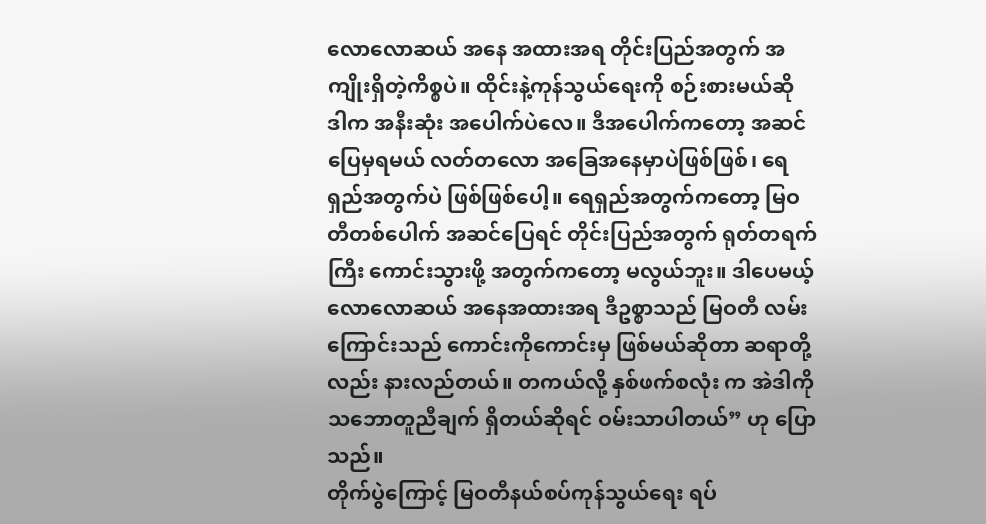လောလောဆယ် အနေ အထားအရ တိုင်းပြည်အတွက် အကျိုးရှိတဲ့ကိစ္စပဲ။ ထိုင်းနဲ့ကုန်သွယ်ရေးကို စဉ်းစားမယ်ဆို ဒါက အနီးဆုံး အပေါက်ပဲလေ။ ဒီအပေါက်ကတော့ အဆင်ပြေမှရမယ် လတ်တလော အခြေအနေမှာပဲဖြစ်ဖြစ်၊ ရေရှည်အတွက်ပဲ ဖြစ်ဖြစ်ပေါ့။ ရေရှည်အတွက်ကတော့ မြဝတီတစ်ပေါက် အဆင်ပြေရင် တိုင်းပြည်အတွက် ရုတ်တရက်ကြီး ကောင်းသွားဖို့ အတွက်ကတော့ မလွယ်ဘူး။ ဒါပေမယ့် လောလောဆယ် အနေအထားအရ ဒီဥစ္စာသည် မြဝတီ လမ်းကြောင်းသည် ကောင်းကိုကောင်းမှ ဖြစ်မယ်ဆိုတာ ဆရာတို့လည်း နားလည်တယ်။ တကယ်လို့ နှစ်ဖက်စလုံး က အဲဒါကို သဘောတူညီချက် ရှိတယ်ဆိုရင် ဝမ်းသာပါတယ်” ဟု ပြောသည်။
တိုက်ပွဲကြောင့် မြဝတီနယ်စပ်ကုန်သွယ်ရေး ရပ်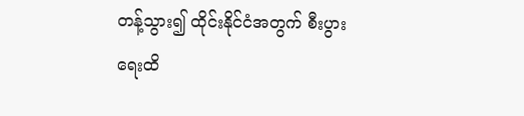တန့်သွား၍ ထိုင်းနိုင်ငံအတွက် စီးပွားရေးထိ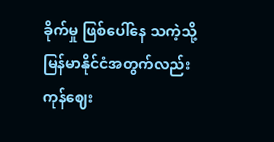ခိုက်မှု ဖြစ်ပေါ်နေ သကဲ့သို့ မြန်မာနိုင်ငံအတွက်လည်း ကုန်ဈေး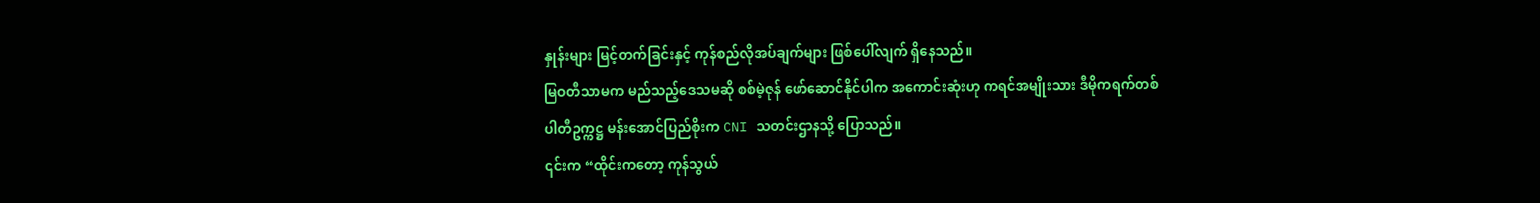နှုန်းများ မြင့်တက်ခြင်းနှင့် ကုန်စည်လိုအပ်ချက်များ ဖြစ်ပေါ်လျက် ရှိနေသည်။
မြဝတီသာမက မည်သည့်ဒေသမဆို စစ်မဲ့ဇုန် ဖော်ဆောင်နိုင်ပါက အကောင်းဆုံးဟု ကရင်အမျိုးသား ဒီမိုကရက်တစ်ပါတီဥက္ကဋ္ဌ မန်းအောင်ပြည်စိုးက CNI သတင်းဌာနသို့ ပြောသည်။
၎င်းက “ထိုင်းကတော့ ကုန်သွယ်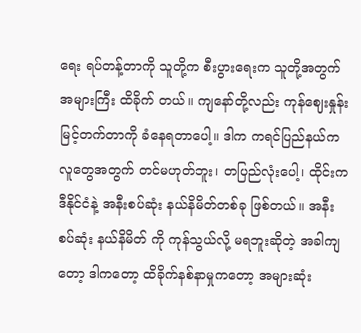ရေး ရပ်တန့်တာကို သူတို့က စီးပွားရေးက သူတို့အတွက် အများကြီး ထိခိုက် တယ်။ ကျနော်တို့လည်း ကုန်ဈေးနှုန်း မြင့်တက်တာကို ခံနေရတာပေါ့။ ဒါက ကရင်ပြည်နယ်က လူတွေအတွက် တင်မဟုတ်ဘူး၊ တပြည်လုံးပေါ့၊ ထိုင်းက ဒီနိုင်ငံနဲ့ အနီးစပ်ဆုံး နယ်နိမိတ်တစ်ခု ဖြစ်တယ်။ အနီးစပ်ဆုံး နယ်နိမိတ် ကို ကုန်သွယ်လို့ မရဘူးဆိုတဲ့ အခါကျတော့ ဒါကတော့ ထိခိုက်နစ်နာမှုကတော့ အများဆုံး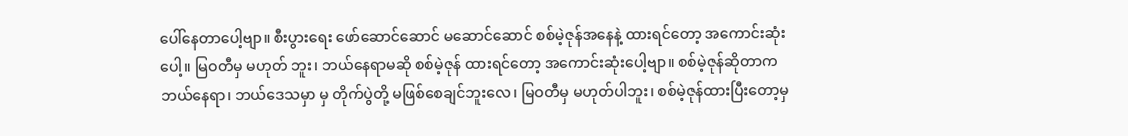ပေါ်နေတာပေါ့ဗျာ။ စီးပွားရေး ဖော်ဆောင်ဆောင် မဆောင်ဆောင် စစ်မဲ့ဇုန်အနေနဲ့ ထားရင်တော့ အကောင်းဆုံးပေါ့။ မြဝတီမှ မဟုတ် ဘူး၊ ဘယ်နေရာမဆို စစ်မဲ့ဇုန် ထားရင်တော့ အကောင်းဆုံးပေါ့ဗျာ။ စစ်မဲ့ဇုန်ဆိုတာက ဘယ်နေရာ၊ ဘယ်ဒေသမှာ မှ တိုက်ပွဲတို့ မဖြစ်စေချင်ဘူးလေ၊ မြဝတီမှ မဟုတ်ပါဘူး၊ စစ်မဲ့ဇုန်ထားပြီးတော့မှ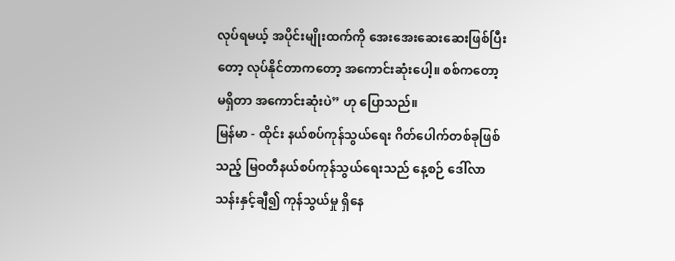လုပ်ရမယ့် အပိုင်းမျိုးထက်ကို အေးအေးဆေးဆေးဖြစ်ပြီးတော့ လုပ်နိုင်တာကတော့ အကောင်းဆုံးပေါ့။ စစ်ကတော့ မရှိတာ အကောင်းဆုံးပဲ” ဟု ပြောသည်။
မြန်မာ - ထိုင်း နယ်စပ်ကုန်သွယ်ရေး ဂိတ်ပေါက်တစ်ခုဖြစ်သည့် မြဝတီနယ်စပ်ကုန်သွယ်ရေးသည် နေ့စဉ် ဒေါ်လာ သန်းနှင့်ချီ၍ ကုန်သွယ်မှု ရှိနေ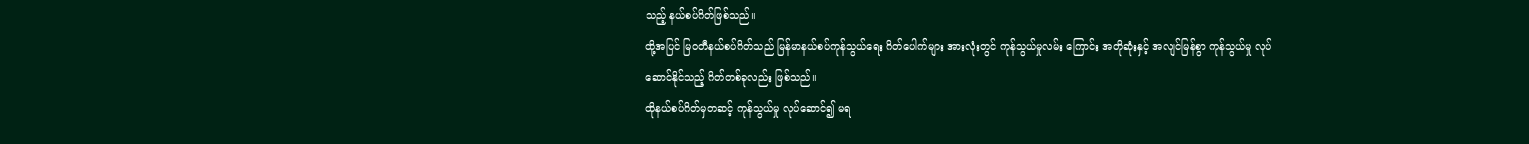သည့် နယ်စပ်ဂိတ်ဖြစ်သည်။
ထို့အပြင် မြဝတီနယ်စပ်ဂိတ်သည် မြန်မာနယ်စပ်ကုန်သွယ်ရေး ဂိတ်ပေါက်များ အားလုံးတွင် ကုန်သွယ်မှုလမ်း ကြောင်း အတိုဆုံးနှင့် အလျင်မြန်စွာ ကုန်သွယ်မှု လုပ်ဆောင်နိုင်သည့် ဂိတ်တစ်ခုလည်း ဖြစ်သည်။
ထိုနယ်စပ်ဂိတ်မှတဆင့် ကုန်သွယ်မှု လုပ်ဆောင်၍ မရ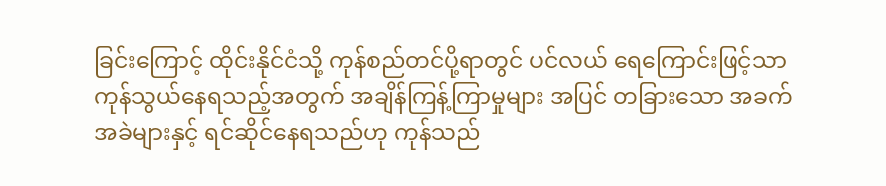ခြင်းကြောင့် ထိုင်းနိုင်ငံသို့ ကုန်စည်တင်ပို့ရာတွင် ပင်လယ် ရေကြောင်းဖြင့်သာ ကုန်သွယ်နေရသည့်အတွက် အချိန်ကြန့်ကြာမှုများ အပြင် တခြားသော အခက်အခဲများနှင့် ရင်ဆိုင်နေရသည်ဟု ကုန်သည်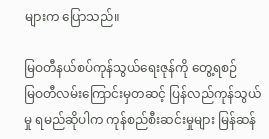များက ပြောသည်။

မြဝတီနယ်စပ်ကုန်သွယ်ရေးဇုန်ကို တွေ့ရစဉ်
မြဝတီလမ်းကြောင်းမှတဆင့် ပြန်လည်ကုန်သွယ်မှု ရမည်ဆိုပါက ကုန်စည်စီးဆင်းမှုများ မြန်ဆန်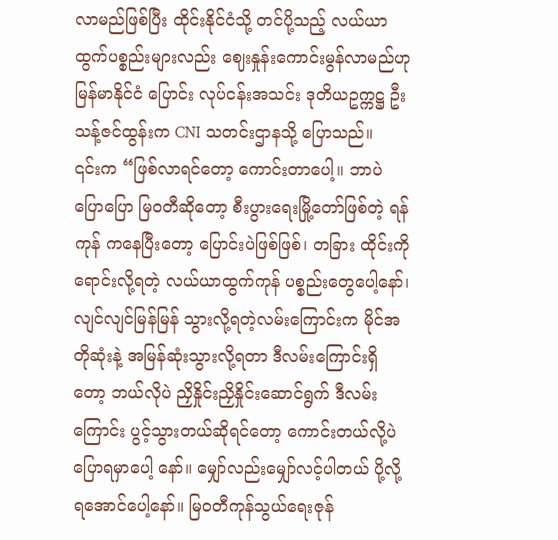လာမည်ဖြစ်ပြီး ထိုင်းနိုင်ငံသို့ တင်ပို့သည့် လယ်ယာထွက်ပစ္စည်းများလည်း ဈေးနှုန်းကောင်းမွန်လာမည်ဟု မြန်မာနိုင်ငံ ပြောင်း လုပ်ငန်းအသင်း ဒုတိယဥက္ကဋ္ဌ ဦးသန့်ဇင်ထွန်းက CNI သတင်းဌာနသို့ ပြောသည်။
၎င်းက “ဖြစ်လာရင်တော့ ကောင်းတာပေါ့။ ဘာပဲပြောပြော မြဝတီဆိုတော့ စီးပွားရေးမြို့တော်ဖြစ်တဲ့ ရန်ကုန် ကနေပြီးတော့ ပြောင်းပဲဖြစ်ဖြစ်၊ တခြား ထိုင်းကိုရောင်းလို့ရတဲ့ လယ်ယာထွက်ကုန် ပစ္စည်းတွေပေါ့နော်၊ လျင်လျင်မြန်မြန် သွားလို့ရတဲ့လမ်းကြောင်းက မိုင်အတိုဆုံးနဲ့ အမြန်ဆုံးသွားလို့ရတာ ဒီလမ်းကြောင်းရှိတော့ ဘယ်လိုပဲ ညှိနှိုင်းညှိနှိုင်းဆောင်ရွက် ဒီလမ်းကြောင်း ပွင့်သွားတယ်ဆိုရင်တော့ ကောင်းတယ်လို့ပဲ ပြောရမှာပေါ့ နော်။ မျှော်လည်းမျှော်လင့်ပါတယ် ပို့လို့ရအောင်ပေါ့နော်။ မြဝတီကုန်သွယ်ရေးဇုန်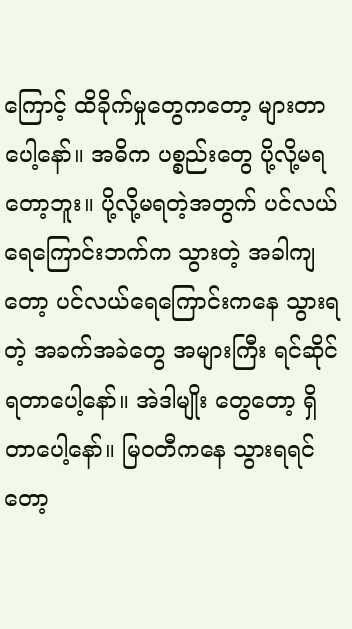ကြောင့် ထိခိုက်မှုတွေကတော့ များတာပေါ့နော်။ အဓိက ပစ္စည်းတွေ ပို့လို့မရတော့ဘူး။ ပို့လို့မရတဲ့အတွက် ပင်လယ်ရေကြောင်းဘက်က သွားတဲ့ အခါကျတော့ ပင်လယ်ရေကြောင်းကနေ သွားရတဲ့ အခက်အခဲတွေ အများကြီး ရင်ဆိုင်ရတာပေါ့နော်။ အဲဒါမျိုး တွေတော့ ရှိတာပေါ့နော်။ မြဝတီကနေ သွားရရင်တော့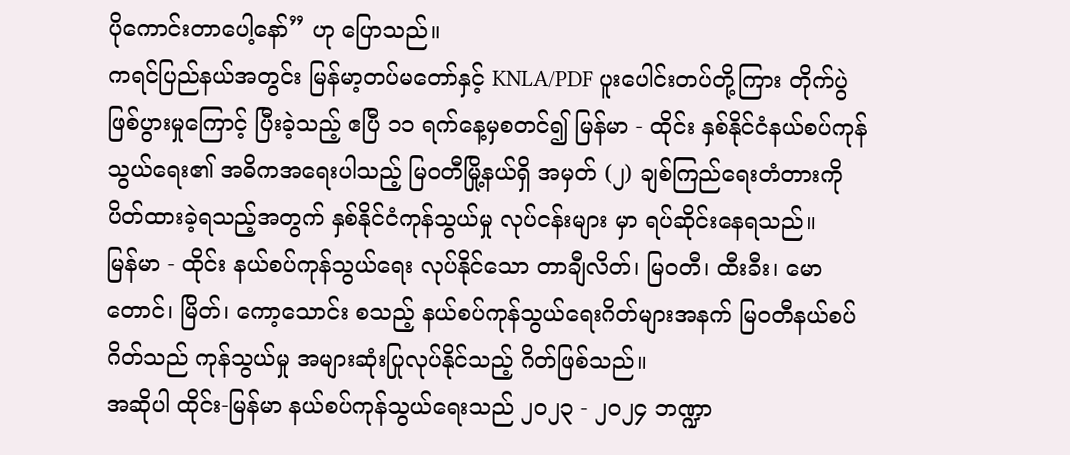ပိုကောင်းတာပေါ့နော်” ဟု ပြောသည်။
ကရင်ပြည်နယ်အတွင်း မြန်မာ့တပ်မတော်နှင့် KNLA/PDF ပူးပေါင်းတပ်တို့ကြား တိုက်ပွဲဖြစ်ပွားမှုကြောင့် ပြီးခဲ့သည့် ဧပြီ ၁၁ ရက်နေ့မှစတင်၍ မြန်မာ - ထိုင်း နှစ်နိုင်ငံနယ်စပ်ကုန်သွယ်ရေး၏ အဓိကအရေးပါသည့် မြဝတီမြို့နယ်ရှိ အမှတ် (၂) ချစ်ကြည်ရေးတံတားကို ပိတ်ထားခဲ့ရသည့်အတွက် နှစ်နိုင်ငံကုန်သွယ်မှု လုပ်ငန်းများ မှာ ရပ်ဆိုင်းနေရသည်။
မြန်မာ - ထိုင်း နယ်စပ်ကုန်သွယ်ရေး လုပ်နိုင်သော တာချီလိတ်၊ မြဝတီ၊ ထီးခီး၊ မောတောင်၊ မြိတ်၊ ကော့သောင်း စသည့် နယ်စပ်ကုန်သွယ်ရေးဂိတ်များအနက် မြဝတီနယ်စပ်ဂိတ်သည် ကုန်သွယ်မှု အများဆုံးပြုလုပ်နိုင်သည့် ဂိတ်ဖြစ်သည်။
အဆိုပါ ထိုင်း-မြန်မာ နယ်စပ်ကုန်သွယ်ရေးသည် ၂၀၂၃ - ၂၀၂၄ ဘဏ္ဍာ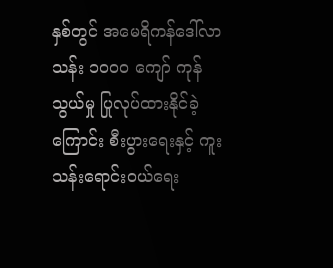နှစ်တွင် အမေရိကန်ဒေါ်လာ သန်း ၁၀၀၀ ကျော် ကုန်သွယ်မှု ပြုလုပ်ထားနိုင်ခဲ့ကြောင်း စီးပွားရေးနှင့် ကူးသန်းရောင်းဝယ်ရေး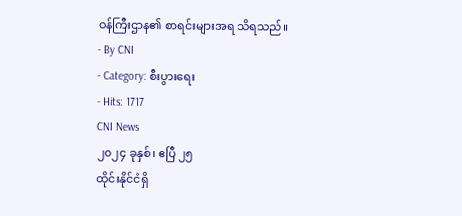ဝန်ကြီးဌာန၏ စာရင်းများအရ သိရသည်။
- By CNI
- Category: စီးပွားရေး
- Hits: 1717
CNI News
၂၀၂၄ ခုနှစ်၊ ဧပြီ ၂၅
ထိုင်းနိုင်ငံရှိ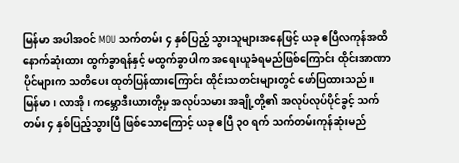မြန်မာ အပါအဝင် MOU သက်တမ်း ၄ နှစ်ပြည့် သွားသူများအနေဖြင့် ယခု ဧပြီလကုန်အထိ နောက်ဆုံးထား ထွက်ခွာရန်နှင့် မထွက်ခွာပါက အရေးယူခံရမည်ဖြစ်ကြောင်း ထိုင်းအာဏာပိုင်များက သတိပေး ထုတ်ပြန်ထားကြောင်း ထိုင်းသတင်းများတွင် ဖော်ပြထားသည်။
မြန်မာ၊ လာအို၊ ကမ္ဘောဒီးယားတို့မှ အလုပ်သမား အချို့တို့၏ အလုပ်လုပ်ပိုင်ခွင့် သက်တမ်း ၄ နှစ်ပြည့်သွားပြီ ဖြစ်သောကြောင့် ယခု ဧပြီ ၃၀ ရက် သက်တမ်းကုန်ဆုံးမည်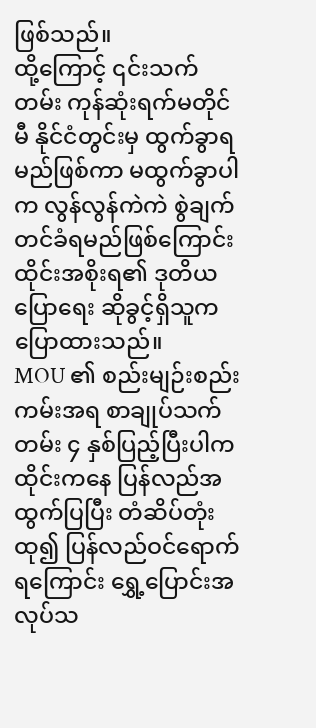ဖြစ်သည်။
ထို့ကြောင့် ၎င်းသက်တမ်း ကုန်ဆုံးရက်မတိုင်မီ နိုင်ငံတွင်းမှ ထွက်ခွာရမည်ဖြစ်ကာ မထွက်ခွာပါက လွန်လွန်ကဲကဲ စွဲချက်တင်ခံရမည်ဖြစ်ကြောင်း ထိုင်းအစိုးရ၏ ဒုတိယပြောရေး ဆိုခွင့်ရှိသူက ပြောထားသည်။
MOU ၏ စည်းမျဉ်းစည်းကမ်းအရ စာချုပ်သက်တမ်း ၄ နှစ်ပြည့်ပြီးပါက ထိုင်းကနေ ပြန်လည်အထွက်ပြပြီး တံဆိပ်တုံးထု၍ ပြန်လည်ဝင်ရောက်ရကြောင်း ရွှေ့ပြောင်းအလုပ်သ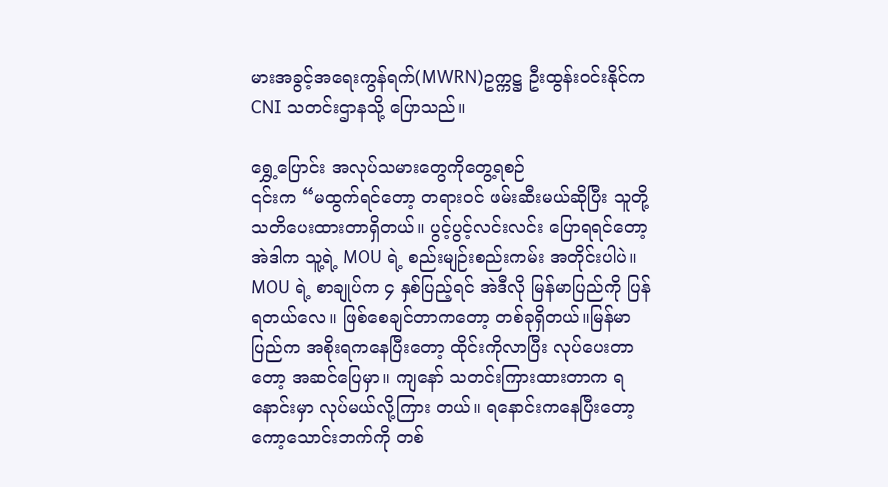မားအခွင့်အရေးကွန်ရက်(MWRN)ဥက္ကဋ္ဌ ဦးထွန်းဝင်းနိုင်က CNI သတင်းဌာနသို့ ပြောသည်။

ရွှေ့ပြောင်း အလုပ်သမားတွေကိုတွေ့ရစဉ်
၎င်းက “မထွက်ရင်တော့ တရားဝင် ဖမ်းဆီးမယ်ဆိုပြီး သူတို့ သတိပေးထားတာရှိတယ်။ ပွင့်ပွင့်လင်းလင်း ပြောရရင်တော့ အဲဒါက သူ့ရဲ့ MOU ရဲ့ စည်းမျဉ်းစည်းကမ်း အတိုင်းပါပဲ။ MOU ရဲ့ စာချုပ်က ၄ နှစ်ပြည့်ရင် အဲဒီလို မြန်မာပြည်ကို ပြန်ရတယ်လေ။ ဖြစ်စေချင်တာကတော့ တစ်ခုရှိတယ်။မြန်မာပြည်က အစိုးရကနေပြီးတော့ ထိုင်းကိုလာပြီး လုပ်ပေးတာတော့ အဆင်ပြေမှာ။ ကျနော် သတင်းကြားထားတာက ရနောင်းမှာ လုပ်မယ်လို့ကြား တယ်။ ရနောင်းကနေပြီးတော့ ကော့သောင်းဘက်ကို တစ်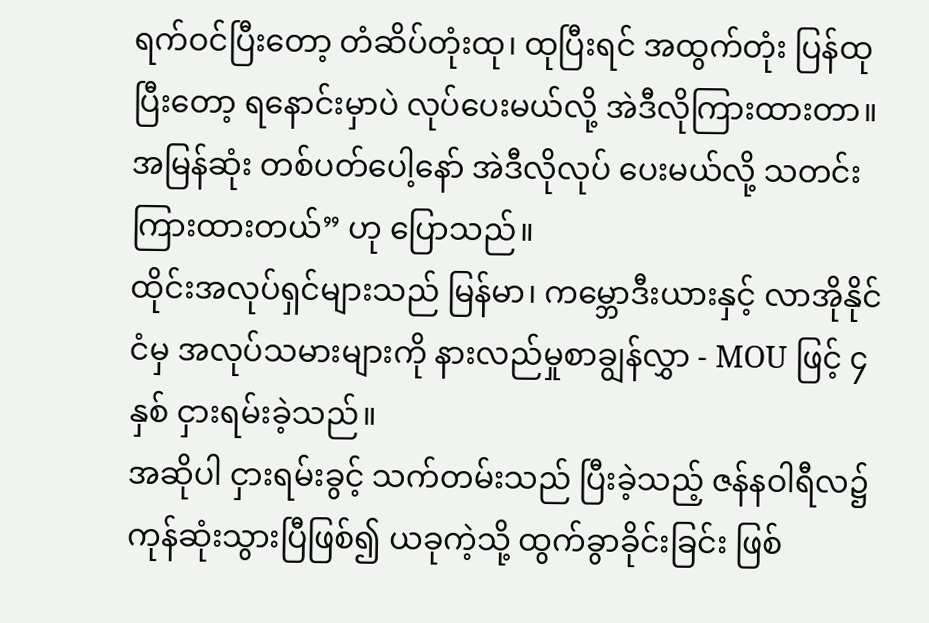ရက်ဝင်ပြီးတော့ တံဆိပ်တုံးထု၊ ထုပြီးရင် အထွက်တုံး ပြန်ထုပြီးတော့ ရနောင်းမှာပဲ လုပ်ပေးမယ်လို့ အဲဒီလိုကြားထားတာ။ အမြန်ဆုံး တစ်ပတ်ပေါ့နော် အဲဒီလိုလုပ် ပေးမယ်လို့ သတင်းကြားထားတယ်” ဟု ပြောသည်။
ထိုင်းအလုပ်ရှင်များသည် မြန်မာ၊ ကမ္ဘောဒီးယားနှင့် လာအိုနိုင်ငံမှ အလုပ်သမားများကို နားလည်မှုစာချွန်လွှာ - MOU ဖြင့် ၄ နှစ် ငှားရမ်းခဲ့သည်။
အဆိုပါ ငှားရမ်းခွင့် သက်တမ်းသည် ပြီးခဲ့သည့် ဇန်နဝါရီလ၌ ကုန်ဆုံးသွားပြီဖြစ်၍ ယခုကဲ့သို့ ထွက်ခွာခိုင်းခြင်း ဖြစ်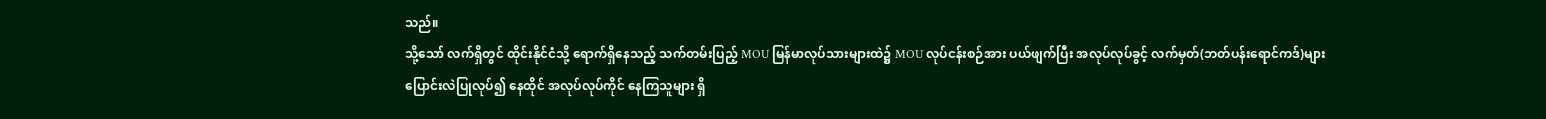သည်။
သို့သော် လက်ရှိတွင် ထိုင်းနိုင်ငံသို့ ရောက်ရှိနေသည့် သက်တမ်းပြည့် MOU မြန်မာလုပ်သားများထဲ၌ MOU လုပ်ငန်းစဉ်အား ပယ်ဖျက်ပြီး အလုပ်လုပ်ခွင့် လက်မှတ်(ဘတ်ပန်းရောင်ကဒ်)များ ပြောင်းလဲပြုလုပ်၍ နေထိုင် အလုပ်လုပ်ကိုင် နေကြသူများ ရှိ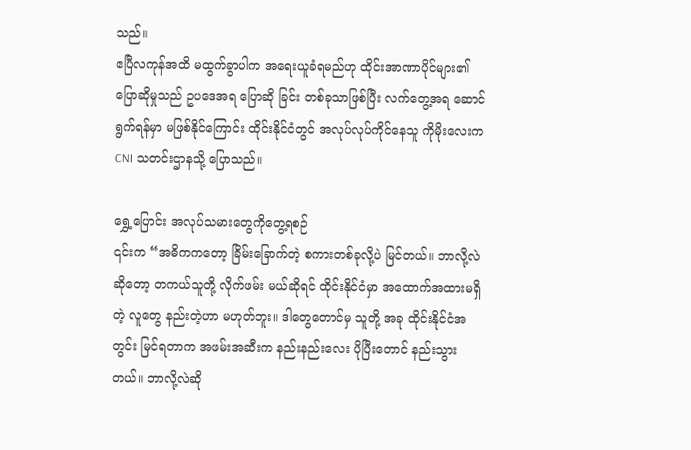သည်။
ဧပြီလကုန်အထိ မထွက်ခွာပါက အရေးယူခံရမည်ဟု ထိုင်းအာဏာပိုင်များ၏ ပြောဆိုမှုသည် ဥပဒေအရ ပြောဆို ခြင်း တစ်ခုသာဖြစ်ပြီး လက်တွေ့အရ ဆောင်ရွက်ရန်မှာ မဖြစ်နိုင်ကြောင်း ထိုင်းနိုင်ငံတွင် အလုပ်လုပ်ကိုင်နေသူ ကိုမိုးလေးက CNI သတင်းဌာနသို့ ပြောသည်။

ရွှေ့ပြောင်း အလုပ်သမားတွေကိုတွေ့ရစဉ်
၎င်းက “အဓိကကတော့ ခြိမ်းခြောက်တဲ့ စကားတစ်ခုလို့ပဲ မြင်တယ်။ ဘာလို့လဲဆိုတော့ တကယ်သူတို့ လိုက်ဖမ်း မယ်ဆိုရင် ထိုင်းနိုင်ငံမှာ အထောက်အထားမရှိတဲ့ လူတွေ နည်းတဲ့ဟာ မဟုတ်ဘူး။ ဒါတွေတောင်မှ သူတို့ အခု ထိုင်းနိုင်ငံအတွင်း မြင်ရတာက အဖမ်းအဆီးက နည်းနည်းလေး ပိုပြီးတောင် နည်းသွားတယ်။ ဘာလို့လဲဆို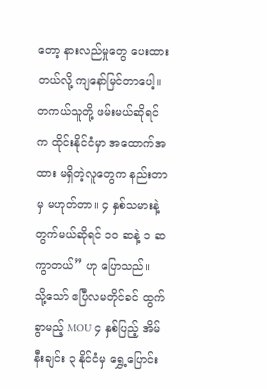တော့ နားလည်မှုတွေ ပေးထားတယ်လို့ ကျနော်မြင်တာပေါ့။ တကယ်သူတို့ ဖမ်းမယ်ဆိုရင်က ထိုင်းနိုင်ငံမှာ အထောက်အထား မရှိတဲ့လူတွေက နည်းတာမှ မဟုတ်တာ။ ၄ နှစ်သမားနဲ့ တွက်မယ်ဆိုရင် ၁၀ ဆနဲ့ ၁ ဆ ကွာတယ်” ဟု ပြောသည်။
သို့သော် ဧပြီလမတိုင်ခင် ထွက်ခွာမည့် MOU ၄ နှစ်ပြည့် အိမ်နီးချင်း ၃ နိုင်ငံမှ ရွှေ့ပြောင်း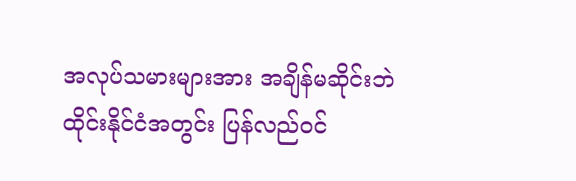အလုပ်သမားများအား အချိန်မဆိုင်းဘဲ ထိုင်းနိုင်ငံအတွင်း ပြန်လည်ဝင်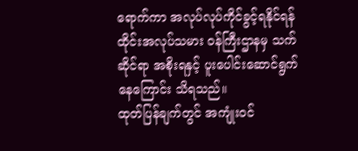ရောက်ကာ အလုပ်လုပ်ကိုင်ခွင့်ရနိုင်ရန် ထိုင်းအလုပ်သမား ဝန်ကြီးဌာနမှ သက်ဆိုင်ရာ အစိုးရနှင့် ပူးပေါင်းဆောင်ရွက်နေကြောင်း သိရသည်။
ထုတ်ပြန်ချက်တွင် အကျုံးဝင်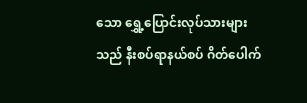သော ရွှေ့ပြောင်းလုပ်သားများသည် နီးစပ်ရာနယ်စပ် ဂိတ်ပေါက်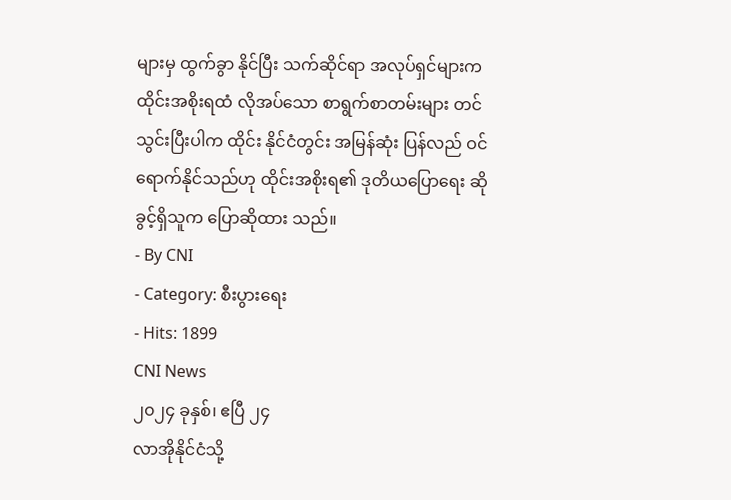များမှ ထွက်ခွာ နိုင်ပြီး သက်ဆိုင်ရာ အလုပ်ရှင်များက ထိုင်းအစိုးရထံ လိုအပ်သော စာရွက်စာတမ်းများ တင်သွင်းပြီးပါက ထိုင်း နိုင်ငံတွင်း အမြန်ဆုံး ပြန်လည် ဝင်ရောက်နိုင်သည်ဟု ထိုင်းအစိုးရ၏ ဒုတိယပြောရေး ဆိုခွင့်ရှိသူက ပြောဆိုထား သည်။
- By CNI
- Category: စီးပွားရေး
- Hits: 1899
CNI News
၂၀၂၄ ခုနှစ်၊ ဧပြီ ၂၄
လာအိုနိုင်ငံသို့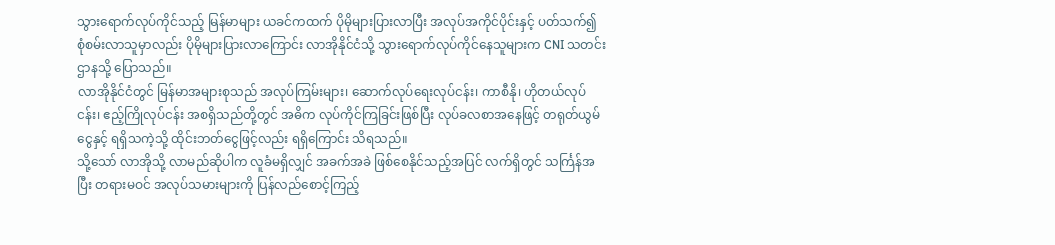သွားရောက်လုပ်ကိုင်သည့် မြန်မာများ ယခင်ကထက် ပိုမိုများပြားလာပြီး အလုပ်အကိုင်ပိုင်းနှင့် ပတ်သက်၍ စုံစမ်းလာသူမှာလည်း ပိုမိုများပြားလာကြောင်း လာအိုနိုင်ငံသို့ သွားရောက်လုပ်ကိုင်နေသူများက CNI သတင်းဌာနသို့ ပြောသည်။
လာအိုနိုင်ငံတွင် မြန်မာအများစုသည် အလုပ်ကြမ်းများ၊ ဆောက်လုပ်ရေးလုပ်ငန်း၊ ကာစီနို၊ ဟိုတယ်လုပ်ငန်း၊ ဧည့်ကြိုလုပ်ငန်း အစရှိသည်တို့တွင် အဓိက လုပ်ကိုင်ကြခြင်းဖြစ်ပြီး လုပ်ခလစာအနေဖြင့် တရုတ်ယွမ်ငွေနှင့် ရရှိသကဲ့သို့ ထိုင်းဘတ်ငွေဖြင့်လည်း ရရှိကြောင်း သိရသည်။
သို့သော် လာအိုသို့ လာမည်ဆိုပါက လူခံမရှိလျှင် အခက်အခဲ ဖြစ်စေနိုင်သည့်အပြင် လက်ရှိတွင် သင်္ကြန်အပြီး တရားမဝင် အလုပ်သမားများကို ပြန်လည်စောင့်ကြည့်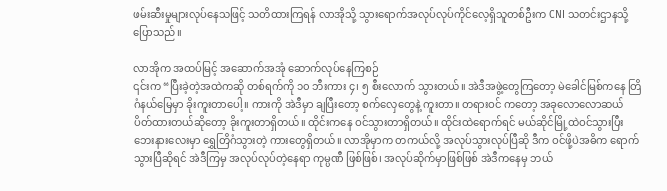ဖမ်းဆီးမှုများလုပ်နေသဖြင့် သတိထားကြရန် လာအိုသို့ သွားရောက်အလုပ်လုပ်ကိုင်လေ့ရှိသူတစ်ဦးက CNI သတင်းဌာနသို့ ပြောသည်။

လာအိုက အထပ်မြင့် အဆောက်အအုံ ဆောက်လုပ်နေကြစဉ်
၎င်းက “ပြီးခဲ့တဲ့အထဲကဆို တစ်ရက်ကို ၁၀ ဘီးကား ၄၊ ၅ စီးလောက် သွားတယ်။ အဲဒီအဖွဲ့တွေကြတော့ မဲခေါင်မြစ်ကနေ တြိဂံနယ်မြေမှာ ခိုးကူးတာပေါ့။ ကားကို အဲဒီမှာ ချပြီးတော့ စက်လှေတွေနဲ့ ကူးတာ။ တရားဝင် ကတော့ အခုလောလောဆယ် ပိတ်ထားတယ်ဆိုတော့ ခိုးကူးတာရှိတယ်။ ထိုင်းကနေ ဝင်သွားတာရှိတယ်။ ထိုင်းထဲရောက်ရင် မယ်ဆိုင်မြို့ထဲဝင်သွားပြီး ဘေးနားလေးမှာ ရွှေတြိဂံသွားတဲ့ ကားတွေရှိတယ်။ လာအိုမှာက တကယ်လို့ အလုပ်သွားလုပ်ပြီဆို ဒီက ဝင်ဖို့ပဲအဓိက ရောက်သွားပြီဆိုရင် အဲဒီကြမှ အလုပ်လုပ်တဲ့နေရာ ကုမ္ပဏီ ဖြစ်ဖြစ်၊ အလုပ်ဆိုက်မှာဖြစ်ဖြစ် အဲဒီကနေမှ ဘယ်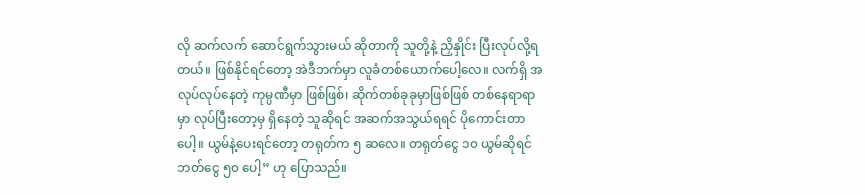လို ဆက်လက် ဆောင်ရွက်သွားမယ် ဆိုတာကို သူတို့နဲ့ ညှိနှိုင်း ပြီးလုပ်လို့ရတယ်။ ဖြစ်နိုင်ရင်တော့ အဲဒီဘက်မှာ လူခံတစ်ယောက်ပေါ့လေ။ လက်ရှိ အလုပ်လုပ်နေတဲ့ ကုမ္ပဏီမှာ ဖြစ်ဖြစ်၊ ဆိုက်တစ်ခုခုမှာဖြစ်ဖြစ် တစ်နေရာရာမှာ လုပ်ပြီးတော့မှ ရှိနေတဲ့ သူဆိုရင် အဆက်အသွယ်ရရင် ပိုကောင်းတာပေါ့။ ယွမ်နဲ့ပေးရင်တော့ တရုတ်က ၅ ဆလေ။ တရုတ်ငွေ ၁၀ ယွမ်ဆိုရင် ဘတ်ငွေ ၅၀ ပေါ့” ဟု ပြောသည်။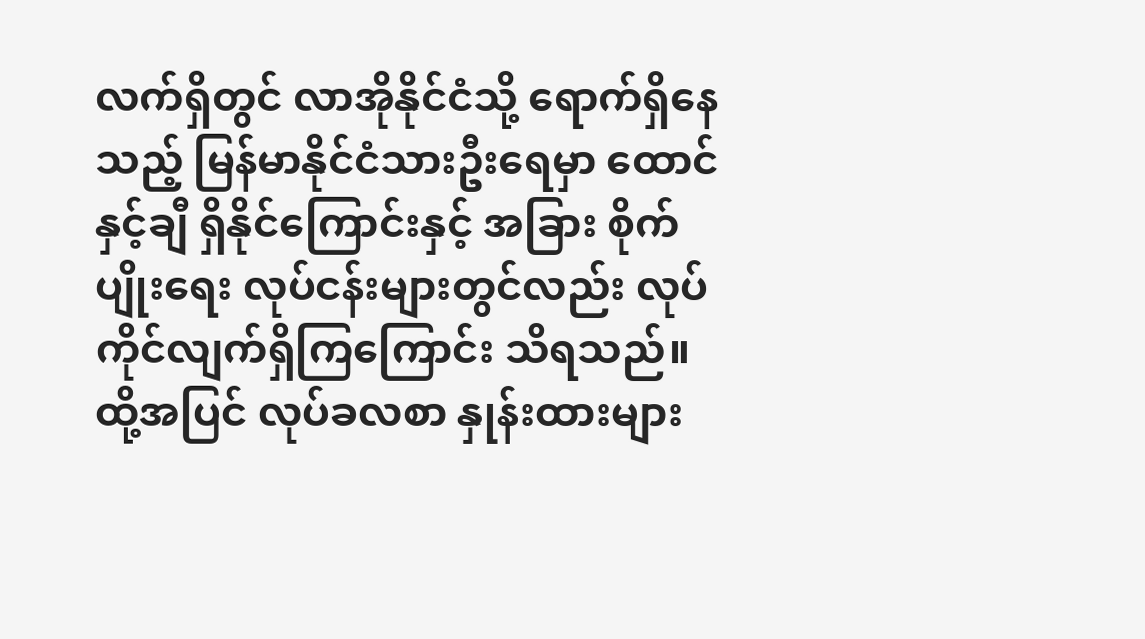လက်ရှိတွင် လာအိုနိုင်ငံသို့ ရောက်ရှိနေသည့် မြန်မာနိုင်ငံသားဦးရေမှာ ထောင်နှင့်ချီ ရှိနိုင်ကြောင်းနှင့် အခြား စိုက်ပျိုးရေး လုပ်ငန်းများတွင်လည်း လုပ်ကိုင်လျက်ရှိကြကြောင်း သိရသည်။
ထို့အပြင် လုပ်ခလစာ နှုန်းထားများ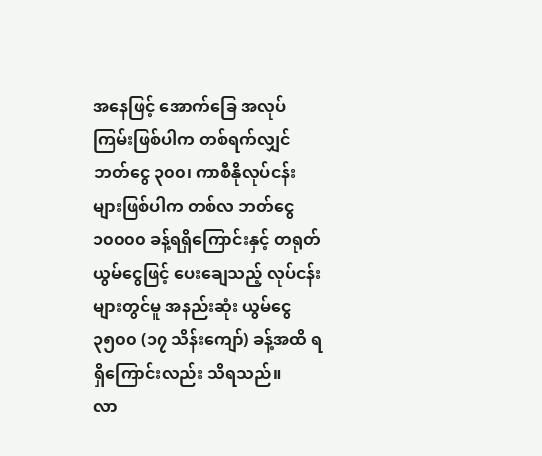အနေဖြင့် အောက်ခြေ အလုပ်ကြမ်းဖြစ်ပါက တစ်ရက်လျှင် ဘတ်ငွေ ၃၀၀၊ ကာစီနိုလုပ်ငန်းများဖြစ်ပါက တစ်လ ဘတ်ငွေ ၁၀၀၀၀ ခန့်ရရှိကြောင်းနှင့် တရုတ်ယွမ်ငွေဖြင့် ပေးချေသည့် လုပ်ငန်းများတွင်မူ အနည်းဆုံး ယွမ်ငွေ ၃၅၀၀ (၁၇ သိန်းကျော်) ခန့်အထိ ရရှိကြောင်းလည်း သိရသည်။
လာ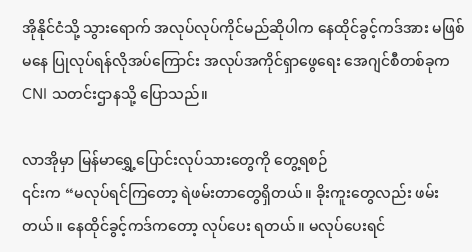အိုနိုင်ငံသို့ သွားရောက် အလုပ်လုပ်ကိုင်မည်ဆိုပါက နေထိုင်ခွင့်ကဒ်အား မဖြစ်မနေ ပြုလုပ်ရန်လိုအပ်ကြောင်း အလုပ်အကိုင်ရှာဖွေရေး အေဂျင်စီတစ်ခုက CNI သတင်းဌာနသို့ ပြောသည်။

လာအိုမှာ မြန်မာရွှေ့ပြောင်းလုပ်သားတွေကို တွေ့ရစဉ်
၎င်းက “မလုပ်ရင်ကြတော့ ရဲဖမ်းတာတွေရှိတယ်။ ခိုးကူးတွေလည်း ဖမ်းတယ်။ နေထိုင်ခွင့်ကဒ်ကတော့ လုပ်ပေး ရတယ်။ မလုပ်ပေးရင်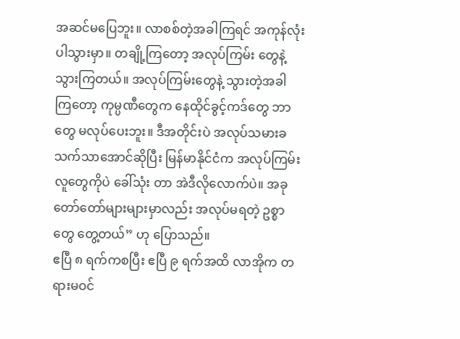အဆင်မပြေဘူး။ လာစစ်တဲ့အခါကြရင် အကုန်လုံးပါသွားမှာ။ တချို့ကြတော့ အလုပ်ကြမ်း တွေနဲ့ သွားကြတယ်။ အလုပ်ကြမ်းတွေနဲ့ သွားတဲ့အခါကြတော့ ကုမ္ပဏီတွေက နေထိုင်ခွင့်ကဒ်တွေ ဘာတွေ မလုပ်ပေးဘူး။ ဒီအတိုင်းပဲ အလုပ်သမားခ သက်သာအောင်ဆိုပြီး မြန်မာနိုင်ငံက အလုပ်ကြမ်း လူတွေကိုပဲ ခေါ်သုံး တာ အဲဒီလိုလောက်ပဲ။ အခု တော်တော်များများမှာလည်း အလုပ်မရတဲ့ ဥစ္စာတွေ တွေ့တယ်” ဟု ပြောသည်။
ဧပြီ ၈ ရက်ကစပြီး ဧပြီ ၉ ရက်အထိ လာအိုက တရားမဝင်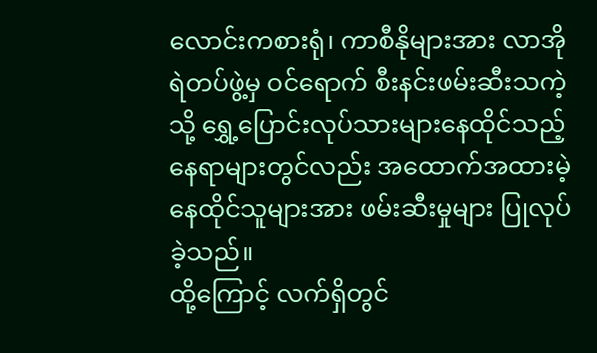လောင်းကစားရုံ၊ ကာစီနိုများအား လာအိုရဲတပ်ဖွဲ့မှ ဝင်ရောက် စီးနင်းဖမ်းဆီးသကဲ့သို့ ရွှေ့ပြောင်းလုပ်သားများနေထိုင်သည့် နေရာများတွင်လည်း အထောက်အထားမဲ့ နေထိုင်သူများအား ဖမ်းဆီးမှုများ ပြုလုပ်ခဲ့သည်။
ထို့ကြောင့် လက်ရှိတွင်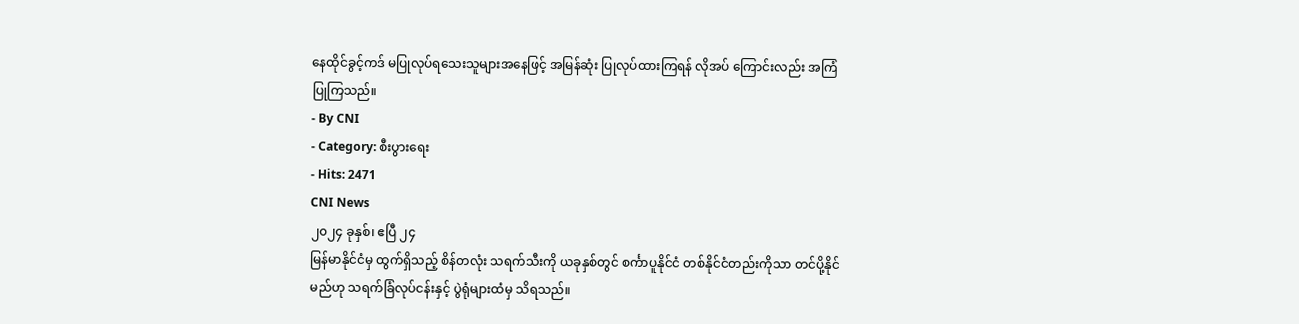နေထိုင်ခွင့်ကဒ် မပြုလုပ်ရသေးသူများအနေဖြင့် အမြန်ဆုံး ပြုလုပ်ထားကြရန် လိုအပ် ကြောင်းလည်း အကြံပြုကြသည်။
- By CNI
- Category: စီးပွားရေး
- Hits: 2471
CNI News
၂၀၂၄ ခုနှစ်၊ ဧပြီ ၂၄
မြန်မာနိုင်ငံမှ ထွက်ရှိသည့် စိန်တလုံး သရက်သီးကို ယခုနှစ်တွင် စင်္ကာပူနိုင်ငံ တစ်နိုင်ငံတည်းကိုသာ တင်ပို့နိုင် မည်ဟု သရက်ခြံလုပ်ငန်းနှင့် ပွဲရုံများထံမှ သိရသည်။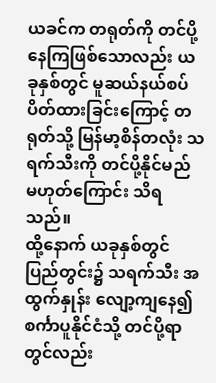ယခင်က တရုတ်ကို တင်ပို့နေကြဖြစ်သောလည်း ယခုနှစ်တွင် မူဆယ်နယ်စပ် ပိတ်ထားခြင်းကြောင့် တရုတ်သို့ မြန်မာ့စိန်တလုံး သရက်သီးကို တင်ပို့နိုင်မည် မဟုတ်ကြောင်း သိရသည်။
ထို့နောက် ယခုနှစ်တွင် ပြည်တွင်း၌ သရက်သီး အထွက်နှုန်း လျော့ကျနေ၍ စင်္ကာပူနိုင်ငံသို့ တင်ပို့ရာတွင်လည်း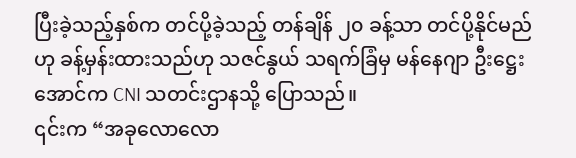ပြီးခဲ့သည့်နှစ်က တင်ပို့ခဲ့သည့် တန်ချိန် ၂၀ ခန့်သာ တင်ပို့နိုင်မည်ဟု ခန့်မှန်းထားသည်ဟု သဇင်နွယ် သရက်ခြံမှ မန်နေဂျာ ဦးဋ္ဌေးအောင်က CNI သတင်းဌာနသို့ ပြောသည်။
၎င်းက “အခုလောလော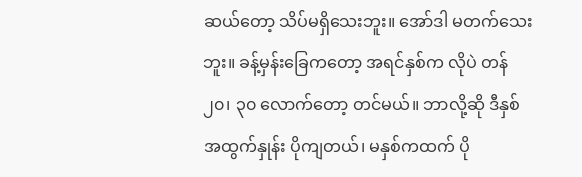ဆယ်တော့ သိပ်မရှိသေးဘူး။ အော်ဒါ မတက်သေးဘူး။ ခန့်မှန်းခြေကတော့ အရင်နှစ်က လိုပဲ တန် ၂၀၊ ၃၀ လောက်တော့ တင်မယ်။ ဘာလို့ဆို ဒီနှစ် အထွက်နှုန်း ပိုကျတယ်၊ မနှစ်ကထက် ပို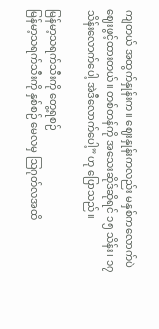ကျတယ် အထွက်နှုန်းက။ ဈေးနှုန်းကလည်း မနှစ်ကလောက်ပဲ ဈေးဖွင့်ထားတယ်။ တစ်တန်ကို အသေးဆိုဒ်ဆိုရင် ၁၅ သိန်း၊ ၁၇ သိန်းလောက်ပေါ့ အဲဒီလောက်ပေါ့” ဟု ပြောသည်။

မြန်မာ့သရက်သီးကို တွေ့ရစဉ်
မြန်မာ့သရက်သီးကို နှစ်စဉ် မေလမှ ဩဂုတ်လအထိ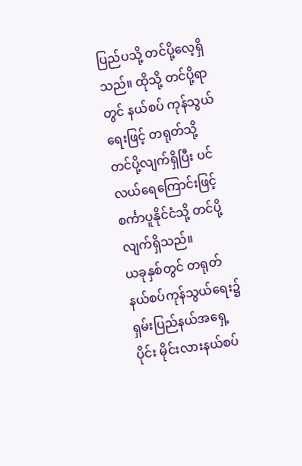ပြည်ပသို့ တင်ပို့လေ့ရှိသည်။ ထိုသို့ တင်ပို့ရာတွင် နယ်စပ် ကုန်သွယ်ရေးဖြင့် တရုတ်သို့ တင်ပို့လျက်ရှိပြီး ပင်လယ်ရေကြောင်းဖြင့် စင်္ကာပူနိုင်ငံသို့ တင်ပို့လျက်ရှိသည်။
ယခုနှစ်တွင် တရုတ်နယ်စပ်ကုန်သွယ်ရေး၌ ရှမ်းပြည်နယ်အရှေ့ပိုင်း မိုင်းလားနယ်စပ်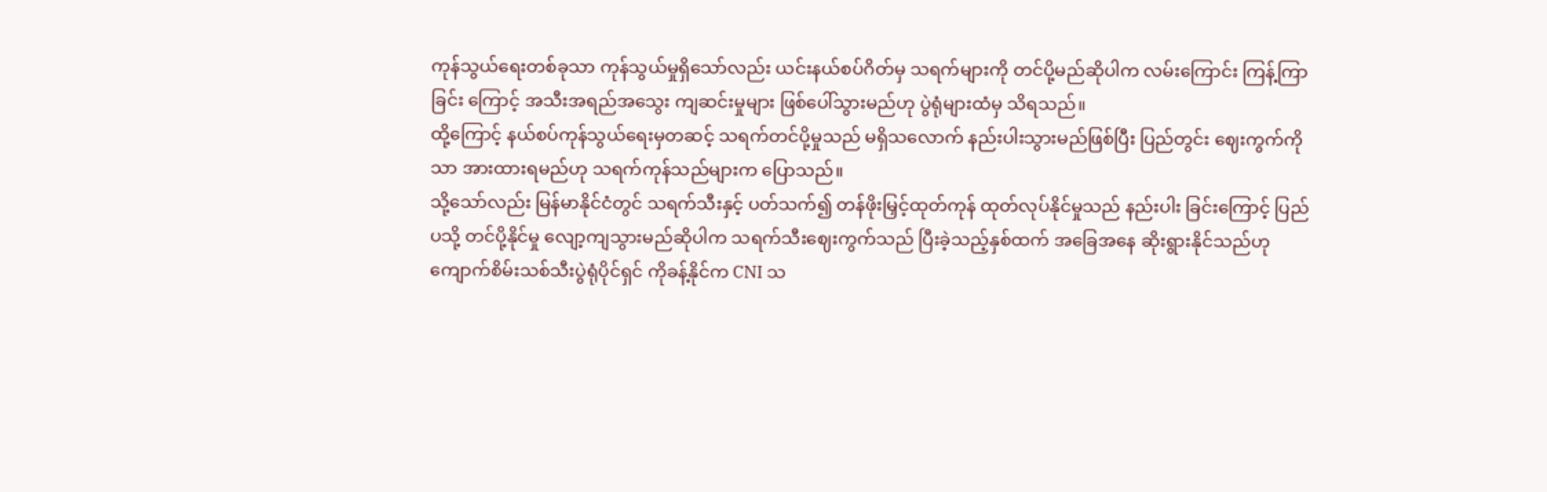ကုန်သွယ်ရေးတစ်ခုသာ ကုန်သွယ်မှုရှိသော်လည်း ယင်းနယ်စပ်ဂိတ်မှ သရက်များကို တင်ပို့မည်ဆိုပါက လမ်းကြောင်း ကြန့်ကြာခြင်း ကြောင့် အသီးအရည်အသွေး ကျဆင်းမှုများ ဖြစ်ပေါ်သွားမည်ဟု ပွဲရုံများထံမှ သိရသည်။
ထို့ကြောင့် နယ်စပ်ကုန်သွယ်ရေးမှတဆင့် သရက်တင်ပို့မှုသည် မရှိသလောက် နည်းပါးသွားမည်ဖြစ်ပြီး ပြည်တွင်း ဈေးကွက်ကိုသာ အားထားရမည်ဟု သရက်ကုန်သည်များက ပြောသည်။
သို့သော်လည်း မြန်မာနိုင်ငံတွင် သရက်သီးနှင့် ပတ်သက်၍ တန်ဖိုးမြှင့်ထုတ်ကုန် ထုတ်လုပ်နိုင်မှုသည် နည်းပါး ခြင်းကြောင့် ပြည်ပသို့ တင်ပို့နိုင်မှု လျော့ကျသွားမည်ဆိုပါက သရက်သီးဈေးကွက်သည် ပြီးခဲ့သည့်နှစ်ထက် အခြေအနေ ဆိုးရွားနိုင်သည်ဟု ကျောက်စိမ်းသစ်သီးပွဲရုံပိုင်ရှင် ကိုခန့်နိုင်က CNI သ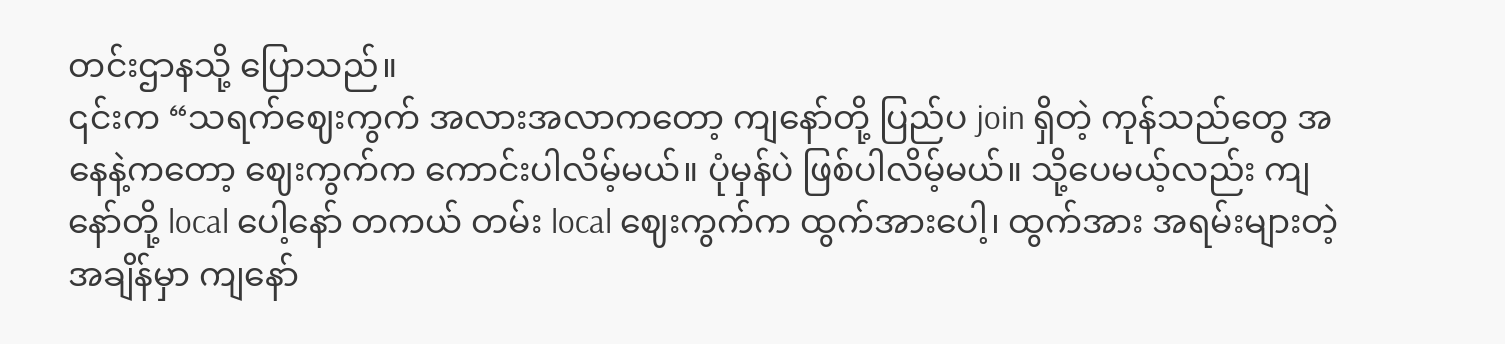တင်းဌာနသို့ ပြောသည်။
၎င်းက “သရက်ဈေးကွက် အလားအလာကတော့ ကျနော်တို့ ပြည်ပ join ရှိတဲ့ ကုန်သည်တွေ အနေနဲ့ကတော့ ဈေးကွက်က ကောင်းပါလိမ့်မယ်။ ပုံမှန်ပဲ ဖြစ်ပါလိမ့်မယ်။ သို့ပေမယ့်လည်း ကျနော်တို့ local ပေါ့နော် တကယ် တမ်း local ဈေးကွက်က ထွက်အားပေါ့၊ ထွက်အား အရမ်းများတဲ့အချိန်မှာ ကျနော်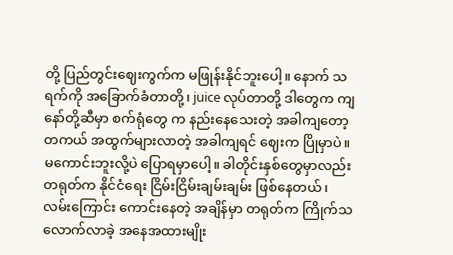တို့ ပြည်တွင်းဈေးကွက်က မဖြုန်းနိုင်ဘူးပေါ့။ နောက် သရက်ကို အခြောက်ခံတာတို့၊ juice လုပ်တာတို့ ဒါတွေက ကျနော်တို့ဆီမှာ စက်ရုံတွေ က နည်းနေသေးတဲ့ အခါကျတော့ တကယ် အထွက်များလာတဲ့ အခါကျရင် ဈေးက ပြိုမှာပဲ။ မကောင်းဘူးလို့ပဲ ပြောရမှာပေါ့။ ခါတိုင်းနှစ်တွေမှာလည်း တရုတ်က နိုင်ငံရေး ငြိမ်းငြိမ်းချမ်းချမ်း ဖြစ်နေတယ်၊ လမ်းကြောင်း ကောင်းနေတဲ့ အချိန်မှာ တရုတ်က ကြိုက်သလောက်လာခဲ့ အနေအထားမျိုး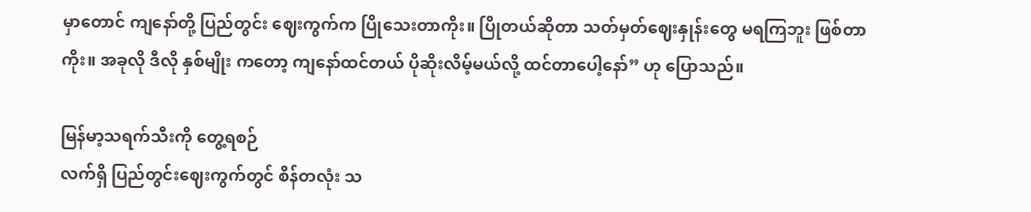မှာတောင် ကျနော်တို့ ပြည်တွင်း ဈေးကွက်က ပြိုသေးတာကိုး။ ပြိုတယ်ဆိုတာ သတ်မှတ်ဈေးနှုန်းတွေ မရကြဘူး ဖြစ်တာကိုး။ အခုလို ဒီလို နှစ်မျိုး ကတော့ ကျနော်ထင်တယ် ပိုဆိုးလိမ့်မယ်လို့ ထင်တာပေါ့နော်” ဟု ပြောသည်။

မြန်မာ့သရက်သီးကို တွေ့ရစဉ်
လက်ရှိ ပြည်တွင်းဈေးကွက်တွင် စိန်တလုံး သ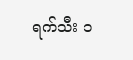ရက်သီး ၁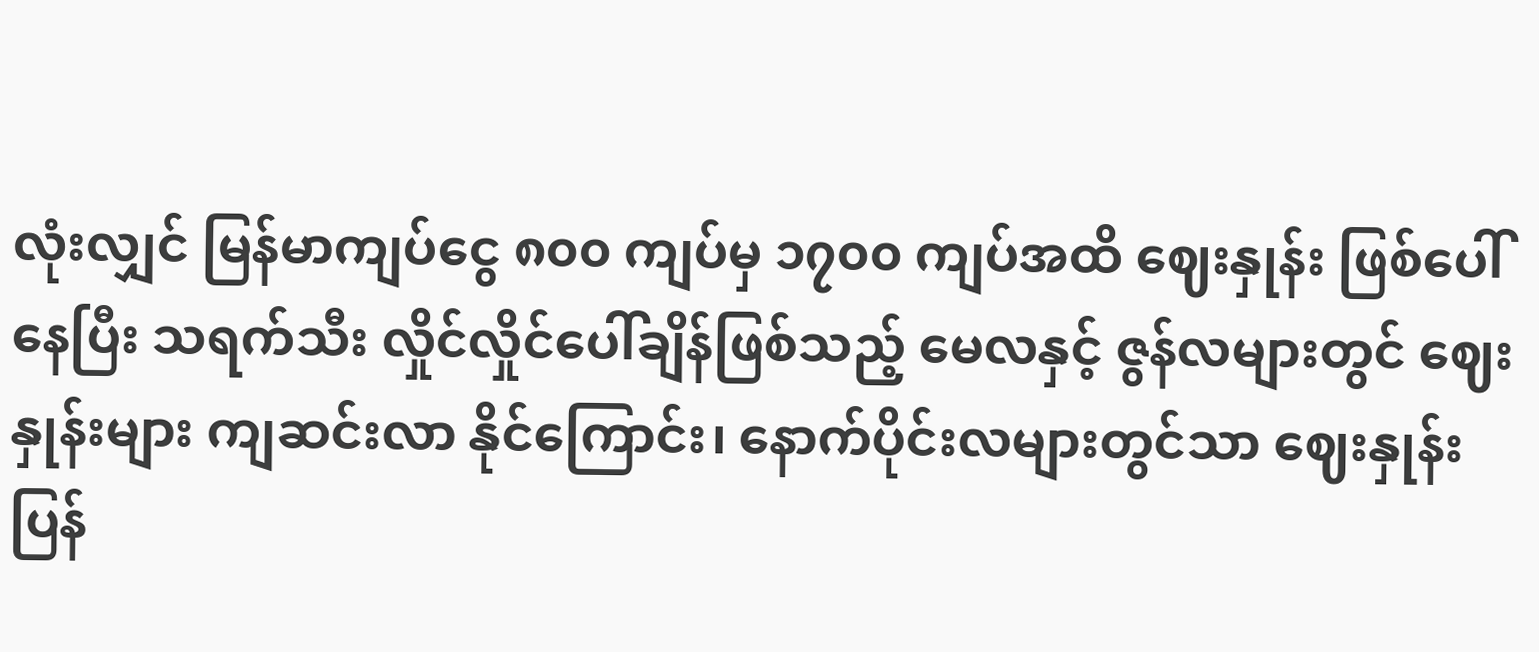လုံးလျှင် မြန်မာကျပ်ငွေ ၈၀၀ ကျပ်မှ ၁၇၀၀ ကျပ်အထိ ဈေးနှုန်း ဖြစ်ပေါ်နေပြီး သရက်သီး လှိုင်လှိုင်ပေါ်ချိန်ဖြစ်သည့် မေလနှင့် ဇွန်လများတွင် ဈေးနှုန်းများ ကျဆင်းလာ နိုင်ကြောင်း၊ နောက်ပိုင်းလများတွင်သာ ဈေးနှုန်း ပြန်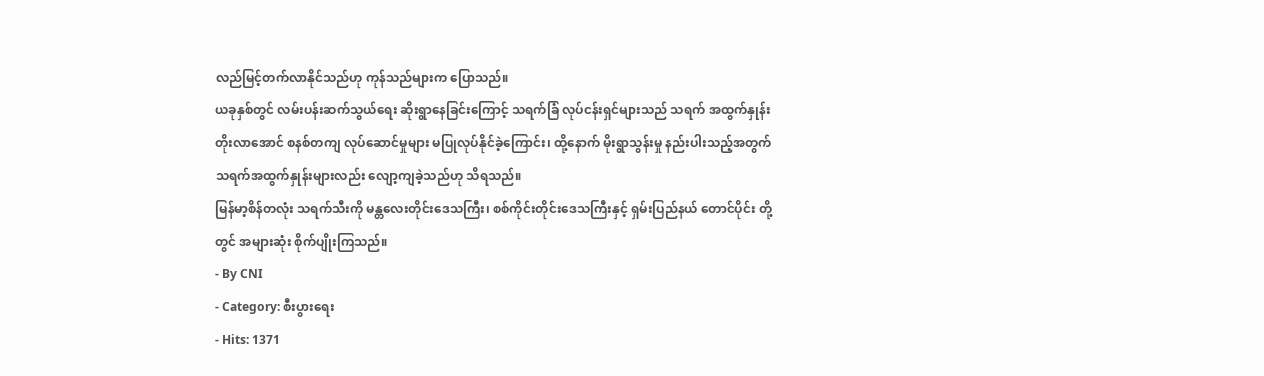လည်မြင့်တက်လာနိုင်သည်ဟု ကုန်သည်များက ပြောသည်။
ယခုနှစ်တွင် လမ်းပန်းဆက်သွယ်ရေး ဆိုးရွာနေခြင်းကြောင့် သရက်ခြံ လုပ်ငန်းရှင်များသည် သရက် အထွက်နှုန်း တိုးလာအောင် စနစ်တကျ လုပ်ဆောင်မှုများ မပြုလုပ်နိုင်ခဲ့ကြောင်း၊ ထို့နောက် မိုးရွာသွန်းမှု နည်းပါးသည့်အတွက် သရက်အထွက်နှုန်းများလည်း လျော့ကျခဲ့သည်ဟု သိရသည်။
မြန်မာ့စိန်တလုံး သရက်သီးကို မန္တလေးတိုင်းဒေသကြီး၊ စစ်ကိုင်းတိုင်းဒေသကြီးနှင့် ရှမ်းပြည်နယ် တောင်ပိုင်း တို့တွင် အများဆုံး စိုက်ပျိုးကြသည်။
- By CNI
- Category: စီးပွားရေး
- Hits: 1371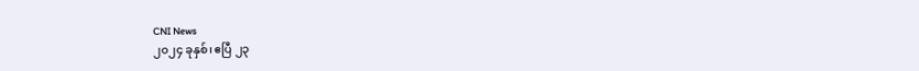CNI News
၂၀၂၄ ခုနှစ်၊ ဧပြီ ၂၃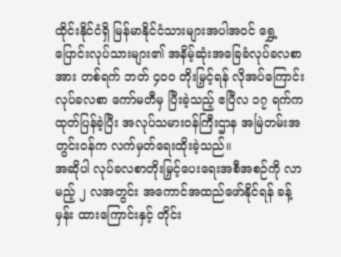ထိုင်းနိုင်ငံရှိ မြန်မာနိုင်ငံသားများအပါအဝင် ရွှေ့ပြောင်းလုပ်သားများ၏ အနိမ့်ဆုံးအခြေခံလုပ်ခလစာအား တစ်ရက် ဘတ် ၄၀၀ တိုးမြှင့်ရန် လိုအပ်ကြောင်း လုပ်ခလစာ ကော်မတီမှ ပြီးခဲ့သည့် ဧပြီလ ၁၇ ရက်က ထုတ်ပြန်ခဲ့ပြီး အလုပ်သမားဝန်ကြီးဌာန အမြဲတမ်းအတွင်းဝန်က လက်မှတ်ရေးထိုးခဲ့သည်။
အဆိုပါ လုပ်ခလစာတိုးမြှင့်ပေးရေးအစီအစဉ်ကို လာမည့် ၂ လအတွင်း အကောင်အထည်ဖော်နိုင်ရန် ခန့်မှန်း ထားကြောင်းနှင့် တိုင်း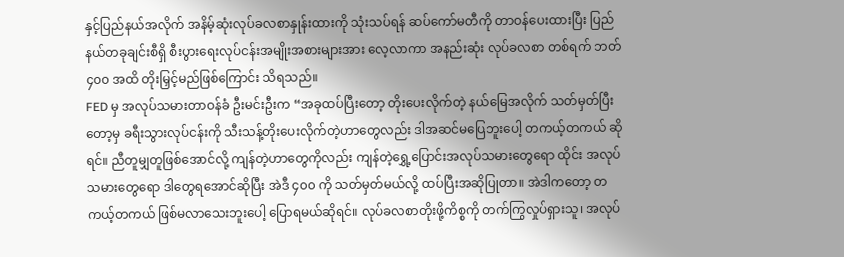နှင့်ပြည်နယ်အလိုက် အနိမ့်ဆုံးလုပ်ခလစာနှုန်းထားကို သုံးသပ်ရန် ဆပ်ကော်မတီကို တာဝန်ပေးထားပြီး ပြည်နယ်တခုချင်းစီရှိ စီးပွားရေးလုပ်ငန်းအမျိုးအစားများအား လေ့လာကာ အနည်းဆုံး လုပ်ခလစာ တစ်ရက် ဘတ် ၄၀၀ အထိ တိုးမြှင့်မည်ဖြစ်ကြောင်း သိရသည်။
FED မှ အလုပ်သမားတာဝန်ခံ ဦးမင်းဦးက “အခုထပ်ပြီးတော့ တိုးပေးလိုက်တဲ့ နယ်မြေအလိုက် သတ်မှတ်ပြီး တော့မှ ခရီးသွားလုပ်ငန်းကို သီးသန့်တိုးပေးလိုက်တဲ့ဟာတွေလည်း ဒါအဆင်မပြေဘူးပေါ့ တကယ့်တကယ် ဆိုရင်။ ညီတူမျှတူဖြစ်အောင်လို့ ကျန်တဲ့ဟာတွေကိုလည်း ကျန်တဲ့ရွှေ့ပြောင်းအလုပ်သမားတွေရော ထိုင်း အလုပ်သမားတွေရော ဒါတွေရအောင်ဆိုပြီး အဲဒီ ၄၀၀ ကို သတ်မှတ်မယ်လို့ ထပ်ပြီးအဆိုပြုတာ။ အဲဒါကတော့ တကယ့်တကယ် ဖြစ်မလာသေးဘူးပေါ့ ပြောရမယ်ဆိုရင်။ လုပ်ခလစာတိုးဖို့ကိစ္စကို တက်ကြွလှုပ်ရှားသူ၊ အလုပ်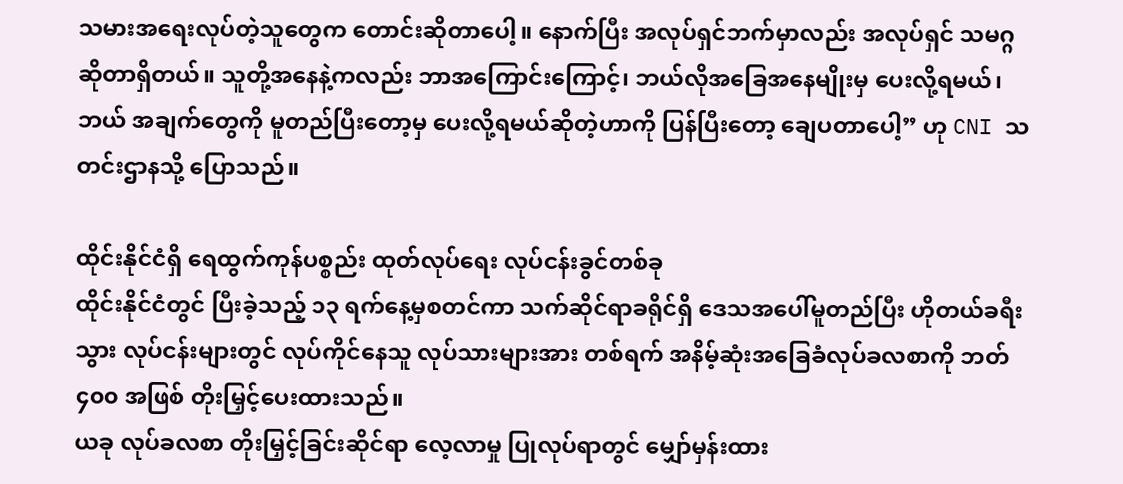သမားအရေးလုပ်တဲ့သူတွေက တောင်းဆိုတာပေါ့။ နောက်ပြီး အလုပ်ရှင်ဘက်မှာလည်း အလုပ်ရှင် သမဂ္ဂ ဆိုတာရှိတယ်။ သူတို့အနေနဲ့ကလည်း ဘာအကြောင်းကြောင့်၊ ဘယ်လိုအခြေအနေမျိုးမှ ပေးလို့ရမယ်၊ ဘယ် အချက်တွေကို မူတည်ပြီးတော့မှ ပေးလို့ရမယ်ဆိုတဲ့ဟာကို ပြန်ပြီးတော့ ချေပတာပေါ့” ဟု CNI သတင်းဌာနသို့ ပြောသည်။

ထိုင်းနိုင်ငံရှိ ရေထွက်ကုန်ပစ္စည်း ထုတ်လုပ်ရေး လုပ်ငန်းခွင်တစ်ခု
ထိုင်းနိုင်ငံတွင် ပြီးခဲ့သည့် ၁၃ ရက်နေ့မှစတင်ကာ သက်ဆိုင်ရာခရိုင်ရှိ ဒေသအပေါ်မူတည်ပြီး ဟိုတယ်ခရီးသွား လုပ်ငန်းများတွင် လုပ်ကိုင်နေသူ လုပ်သားများအား တစ်ရက် အနိမ့်ဆုံးအခြေခံလုပ်ခလစာကို ဘတ် ၄၀၀ အဖြစ် တိုးမြှင့်ပေးထားသည်။
ယခု လုပ်ခလစာ တိုးမြှင့်ခြင်းဆိုင်ရာ လေ့လာမှု ပြုလုပ်ရာတွင် မျှော်မှန်းထား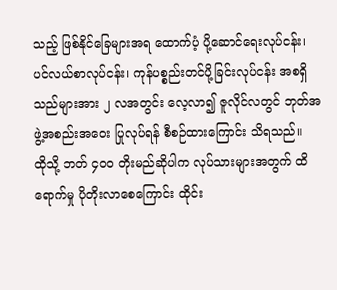သည့် ဖြစ်နိုင်ခြေများအရ ထောက်ပံ့ ပို့ဆောင်ရေးလုပ်ငန်း၊ ပင်လယ်စာလုပ်ငန်း၊ ကုန်ပစ္စည်းတင်ပို့ခြင်းလုပ်ငန်း အစရှိသည်များအား ၂ လအတွင်း လေ့လာ၍ ဇူလိုင်လတွင် ဘုတ်အဖွဲ့အစည်းအဝေး ပြုလုပ်ရန် စီစဉ်ထားကြောင်း သိရသည်။
ထိုသို့ ဘတ် ၄၀၀ တိုးမည်ဆိုပါက လုပ်သားများအတွက် ထိရောက်မှု ပိုတိုးလာစေကြောင်း ထိုင်း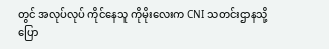တွင် အလုပ်လုပ် ကိုင်နေသူ ကိုမိုးလေးက CNI သတင်းဌာနသို့ ပြော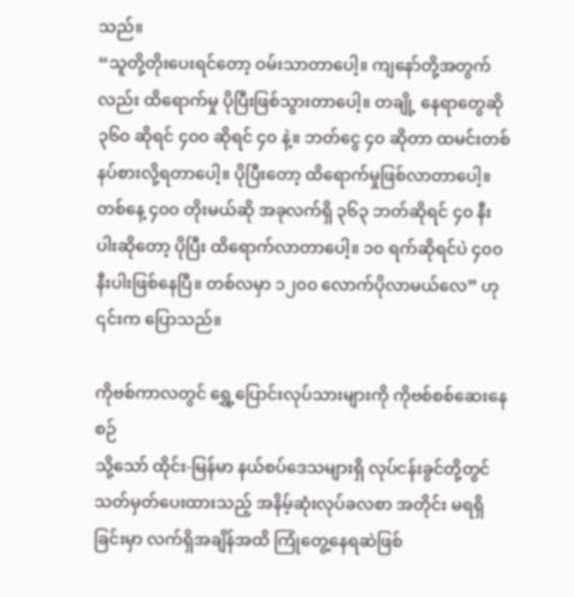သည်။
“သူတို့တိုးပေးရင်တော့ ဝမ်းသာတာပေါ့။ ကျနော်တို့အတွက်လည်း ထိရောက်မှု ပိုပြီးဖြစ်သွားတာပေါ့။ တချို့ နေရာတွေဆို ၃၆၀ ဆိုရင် ၄၀၀ ဆိုရင် ၄၀ နဲ့။ ဘတ်ငွေ ၄၀ ဆိုတာ ထမင်းတစ်နပ်စားလို့ရတာပေါ့။ ပိုပြီးတော့ ထိရောက်မှုဖြစ်လာတာပေါ့။ တစ်နေ့ ၄၀၀ တိုးမယ်ဆို အခုလက်ရှိ ၃၆၃ ဘတ်ဆိုရင် ၄၀ နီးပါးဆိုတော့ ပိုပြီး ထိရောက်လာတာပေါ့။ ၁၀ ရက်ဆိုရင်ပဲ ၄၀၀ နီးပါးဖြစ်နေပြီ။ တစ်လမှာ ၁၂၀၀ လောက်ပိုလာမယ်လေ” ဟု ၎င်းက ပြောသည်။

ကိုဗစ်ကာလတွင် ရွှေ့ပြောင်းလုပ်သားများကို ကိုဗစ်စစ်ဆေးနေစဉ်
သို့သော် ထိုင်း-မြန်မာ နယ်စပ်ဒေသများရှိ လုပ်ငန်းခွင်တို့တွင် သတ်မှတ်ပေးထားသည့် အနိမ့်ဆုံးလုပ်ခလစာ အတိုင်း မရရှိခြင်းမှာ လက်ရှိအချိန်အထိ ကြုံတွေ့နေရဆဲဖြစ်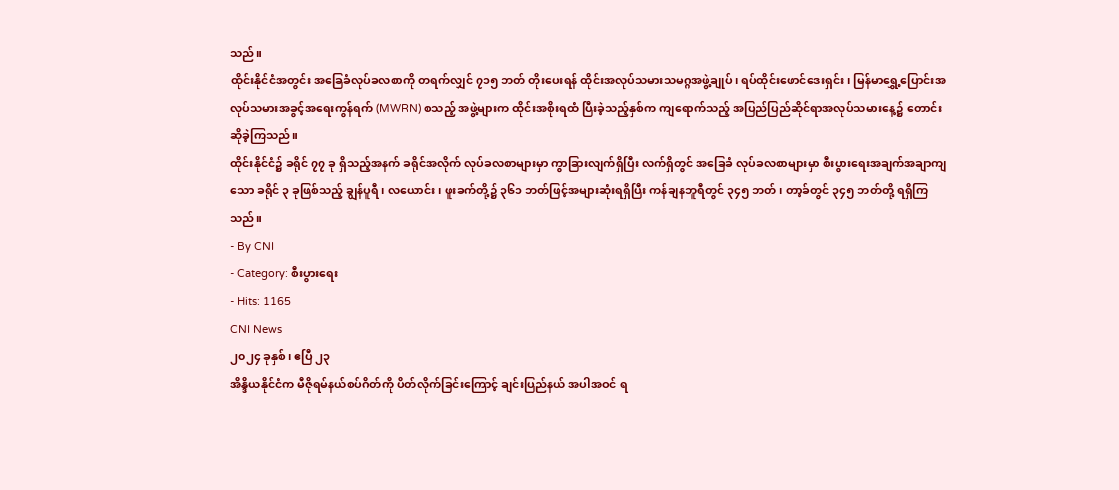သည်။
ထိုင်းနိုင်ငံအတွင်း အခြေခံလုပ်ခလစာကို တရက်လျှင် ၇၁၅ ဘတ် တိုးပေးရန် ထိုင်းအလုပ်သမားသမဂ္ဂအဖွဲ့ချုပ်၊ ရပ်ထိုင်းဖောင်ဒေးရှင်း၊ မြန်မာရွှေ့ပြောင်းအလုပ်သမားအခွင့်အရေးကွန်ရက် (MWRN) စသည့် အဖွဲ့များက ထိုင်းအစိုးရထံ ပြီးခဲ့သည့်နှစ်က ကျရောက်သည့် အပြည်ပြည်ဆိုင်ရာအလုပ်သမားနေ့၌ တောင်းဆိုခဲ့ကြသည်။
ထိုင်းနိုင်ငံ၌ ခရိုင် ၇၇ ခု ရှိသည့်အနက် ခရိုင်အလိုက် လုပ်ခလစာများမှာ ကွာခြားလျက်ရှိပြီး လက်ရှိတွင် အခြေခံ လုပ်ခလစာများမှာ စီးပွားရေးအချက်အချာကျသော ခရိုင် ၃ ခုဖြစ်သည့် ချွန်ပူရီ၊ လယောင်း၊ ဖူးခက်တို့၌ ၃၆၁ ဘတ်ဖြင့်အများဆုံးရရှိပြီး ကန်ချနဘူရီတွင် ၃၄၅ ဘတ်၊ တာ့ခ်တွင် ၃၄၅ ဘတ်တို့ ရရှိကြသည်။
- By CNI
- Category: စီးပွားရေး
- Hits: 1165
CNI News
၂၀၂၄ ခုနှစ်၊ ဧပြီ ၂၃
အိန္ဒိယနိုင်ငံက မီဇိုရမ်နယ်စပ်ဂိတ်ကို ပိတ်လိုက်ခြင်းကြောင့် ချင်းပြည်နယ် အပါအဝင် ရ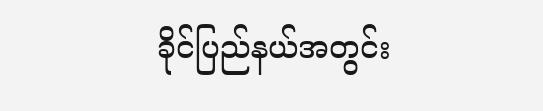ခိုင်ပြည်နယ်အတွင်း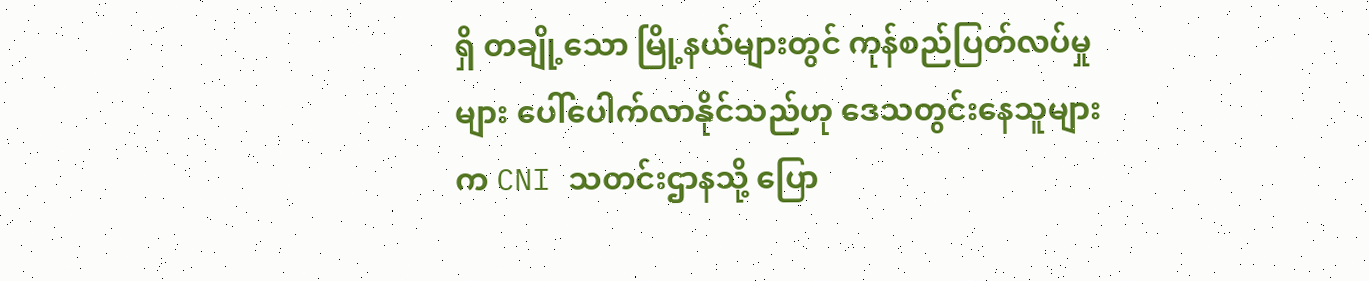ရှိ တချို့သော မြို့နယ်များတွင် ကုန်စည်ပြတ်လပ်မှုများ ပေါ်ပေါက်လာနိုင်သည်ဟု ဒေသတွင်းနေသူများက CNI သတင်းဌာနသို့ ပြော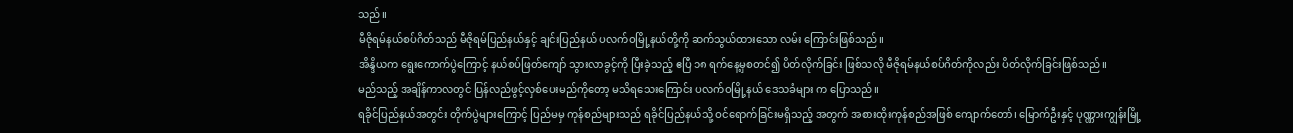သည်။
မီဇိုရမ်နယ်စပ်ဂိတ်သည် မီဇိုရမ်ပြည်နယ်နှင့် ချင်းပြည်နယ် ပလက်ဝမြို့နယ်တို့ကို ဆက်သွယ်ထားသော လမ်း ကြောင်းဖြစ်သည်။
အိန္ဒိယက ရွေးကောက်ပွဲကြောင့် နယ်စပ်ဖြတ်ကျော် သွားလာခွင့်ကို ပြီးခဲ့သည့် ဧပြီ ၁၈ ရက်နေ့မှစတင်၍ ပိတ်လိုက်ခြင်း ဖြစ်သလို မီဇိုရမ်နယ်စပ်ဂိတ်ကိုလည်း ပိတ်လိုက်ခြင်းဖြစ်သည်။
မည်သည့် အချိန်ကာလတွင် ပြန်လည်ဖွင့်လှစ်ပေးမည်ကိုတော့ မသိရသေးကြောင်း ပလက်ဝမြို့နယ် ဒေသခံများ က ပြောသည်။
ရခိုင်ပြည်နယ်အတွင်း တိုက်ပွဲများကြောင့် ပြည်မမှ ကုန်စည်များသည် ရခိုင်ပြည်နယ်သို့ ဝင်ရောက်ခြင်းမရှိသည့် အတွက် အစားထိုးကုန်စည်အဖြစ် ကျောက်တော်၊ မြောက်ဦးနှင့် ပုဏ္ဏားကျွန်းမြို့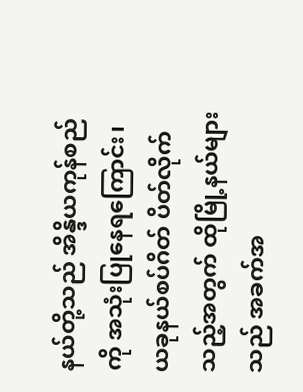နယ်တို့သည် အိန္ဒိယကုန်စည်ကို အသုံးပြုနေရကြောင်း၊ ယခုနယ်စပ်ဂိတ် ပိတ်လိုက်သည့်အတွက် ထိုမြို့နယ်များသည် အခက်အ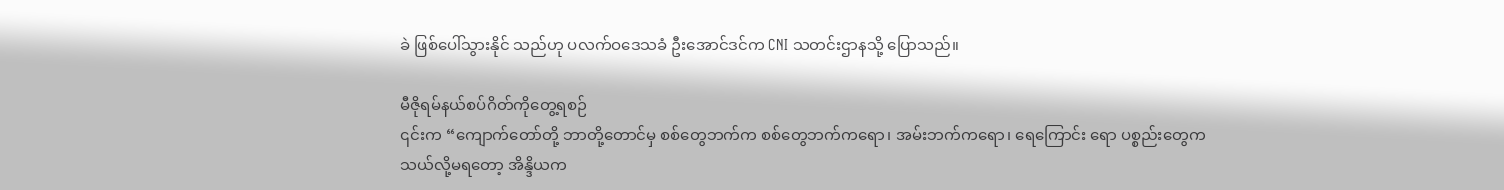ခဲ ဖြစ်ပေါ်သွားနိုင် သည်ဟု ပလက်ဝဒေသခံ ဦးအောင်ဒင်က CNI သတင်းဌာနသို့ ပြောသည်။

မီဇိုရမ်နယ်စပ်ဂိတ်ကိုတွေ့ရစဉ်
၎င်းက “ကျောက်တော်တို့ ဘာတို့တောင်မှ စစ်တွေဘက်က စစ်တွေဘက်ကရော၊ အမ်းဘက်ကရော၊ ရေကြောင်း ရော ပစ္စည်းတွေက သယ်လို့မရတော့ အိန္ဒိယက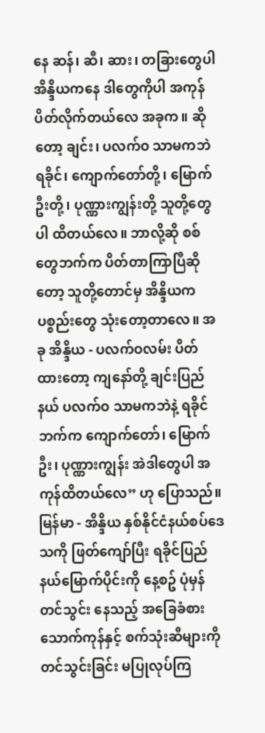နေ ဆန်၊ ဆီ၊ ဆား၊ တခြားတွေပါ အိန္ဒိယကနေ ဒါတွေကိုပါ အကုန်ပိတ်လိုက်တယ်လေ အခုက။ ဆိုတော့ ချင်း၊ ပလက်ဝ သာမကဘဲ ရခိုင်၊ ကျောက်တော်တို့၊ မြောက်ဦးတို့၊ ပုဏ္ဏားကျွန်းတို့ သူတို့တွေပါ ထိတယ်လေ။ ဘာလို့ဆို စစ်တွေဘက်က ပိတ်တာကြာပြီဆိုတော့ သူတို့တောင်မှ အိန္ဒိယကပစ္စည်းတွေ သုံးတော့တာလေ။ အခု အိန္ဒိယ - ပလက်ဝလမ်း ပိတ်ထားတော့ ကျနော်တို့ ချင်းပြည်နယ် ပလက်ဝ သာမကဘဲနဲ့ ရခိုင်ဘက်က ကျောက်တော်၊ မြောက်ဦး၊ ပုဏ္ဏားကျွန်း အဲဒါတွေပါ အကုန်ထိတယ်လေ” ဟု ပြောသည်။
မြန်မာ - အိန္ဒိယ နှစ်နိုင်ငံနယ်စပ်ဒေသကို ဖြတ်ကျော်ပြီး ရခိုင်ပြည်နယ်မြောက်ပိုင်းကို နေ့စဥ် ပုံမှန်တင်သွင်း နေသည့် အခြေခံစားသောက်ကုန်နှင့် စက်သုံးဆီများကို တင်သွင်းခြင်း မပြုလုပ်ကြ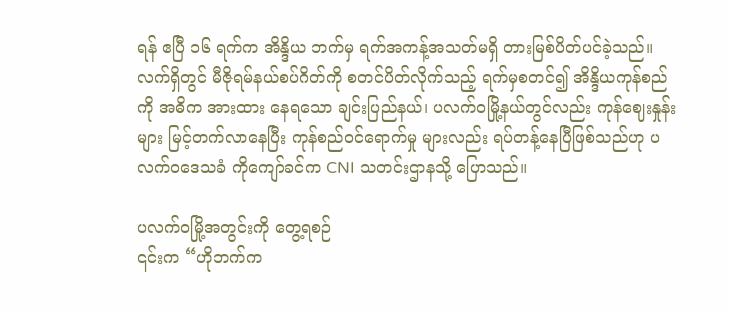ရန် ဧပြီ ၁၆ ရက်က အိန္ဒိယ ဘက်မှ ရက်အကန့်အသတ်မရှိ တားမြစ်ပိတ်ပင်ခဲ့သည်။
လက်ရှိတွင် မီဇိုရမ်နယ်စပ်ဂိတ်ကို စတင်ပိတ်လိုက်သည့် ရက်မှစတင်၍ အိန္ဒိယကုန်စည်ကို အဓိက အားထား နေရသော ချင်းပြည်နယ်၊ ပလက်ဝမြို့နယ်တွင်လည်း ကုန်ဈေးနှုန်းများ မြင့်တက်လာနေပြီး ကုန်စည်ဝင်ရောက်မှု များလည်း ရပ်တန့်နေပြီဖြစ်သည်ဟု ပလက်ဝဒေသခံ ကိုကျော်ခင်က CNI သတင်းဌာနသို့ ပြောသည်။

ပလက်ဝမြို့အတွင်းကို တွေ့ရစဉ်
၎င်းက “ဟိုဘက်က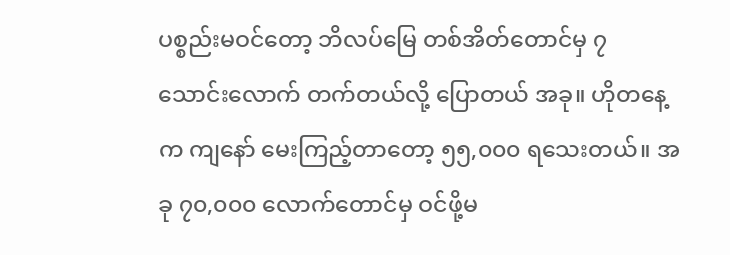ပစ္စည်းမဝင်တော့ ဘိလပ်မြေ တစ်အိတ်တောင်မှ ၇ သောင်းလောက် တက်တယ်လို့ ပြောတယ် အခု။ ဟိုတနေ့က ကျနော် မေးကြည့်တာတော့ ၅၅,၀၀၀ ရသေးတယ်။ အခု ၇၀,၀၀၀ လောက်တောင်မှ ဝင်ဖို့မ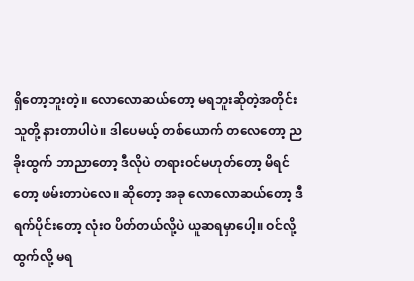ရှိတော့ဘူးတဲ့။ လောလောဆယ်တော့ မရဘူးဆိုတဲ့အတိုင်း သူတို့ နားတာပါပဲ။ ဒါပေမယ့် တစ်ယောက် တလေတော့ ညခိုးထွက် ဘာညာတော့ ဒီလိုပဲ တရားဝင်မဟုတ်တော့ မိရင်တော့ ဖမ်းတာပဲလေ။ ဆိုတော့ အခု လောလောဆယ်တော့ ဒီရက်ပိုင်းတော့ လုံးဝ ပိတ်တယ်လို့ပဲ ယူဆရမှာပေါ့။ ဝင်လို့ထွက်လို့ မရ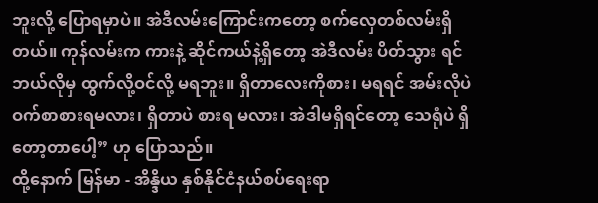ဘူးလို့ ပြောရမှာပဲ။ အဲဒီလမ်းကြောင်းကတော့ စက်လှေတစ်လမ်းရှိတယ်။ ကုန်လမ်းက ကားနဲ့ ဆိုင်ကယ်နဲ့ရှိတော့ အဲဒီလမ်း ပိတ်သွား ရင် ဘယ်လိုမှ ထွက်လို့ဝင်လို့ မရဘူး။ ရှိတာလေးကိုစား၊ မရရင် အမ်းလိုပဲ ဝက်စာစားရမလား၊ ရှိတာပဲ စားရ မလား၊ အဲဒါမရှိရင်တော့ သေရုံပဲ ရှိတော့တာပေါ့” ဟု ပြောသည်။
ထို့နောက် မြန်မာ - အိန္ဒိယ နှစ်နိုင်ငံနယ်စပ်ရေးရာ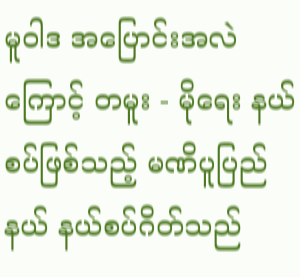မူဝါဒ အပြောင်းအလဲကြောင့် တမူး - မိုရေး နယ်စပ်ဖြစ်သည့် မဏိပူပြည်နယ် နယ်စပ်ဂိတ်သည်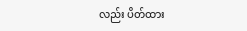လည်း ပိတ်ထား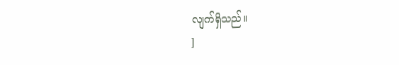လျက်ရှိသည်။
]